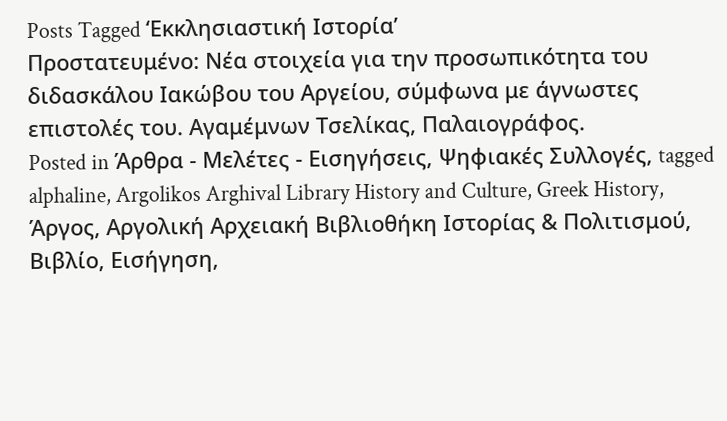Posts Tagged ‘Εκκλησιαστική Ιστορία’
Πρoστατευμένο: Νέα στοιχεία για την προσωπικότητα του διδασκάλου Ιακώβου του Αργείου, σύμφωνα με άγνωστες επιστολές του. Αγαμέμνων Τσελίκας, Παλαιογράφος.
Posted in Άρθρα - Μελέτες - Εισηγήσεις, Ψηφιακές Συλλογές, tagged alphaline, Argolikos Arghival Library History and Culture, Greek History, Άργος, Αργολική Αρχειακή Βιβλιοθήκη Ιστορίας & Πολιτισμού, Βιβλίο, Εισήγηση,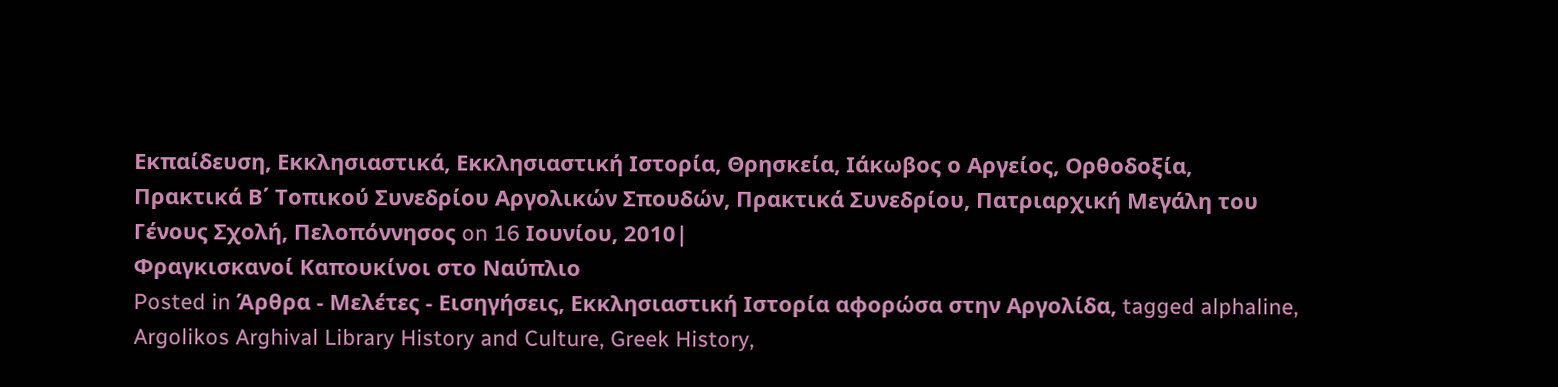Εκπαίδευση, Εκκλησιαστικά, Εκκλησιαστική Ιστορία, Θρησκεία, Ιάκωβος ο Αργείος, Ορθοδοξία, Πρακτικά Β΄ Τοπικού Συνεδρίου Αργολικών Σπουδών, Πρακτικά Συνεδρίου, Πατριαρχική Μεγάλη του Γένους Σχολή, Πελοπόννησος on 16 Ιουνίου, 2010|
Φραγκισκανοί Καπουκίνοι στο Ναύπλιο
Posted in Άρθρα - Μελέτες - Εισηγήσεις, Εκκλησιαστική Ιστορία αφορώσα στην Αργολίδα, tagged alphaline, Argolikos Arghival Library History and Culture, Greek History,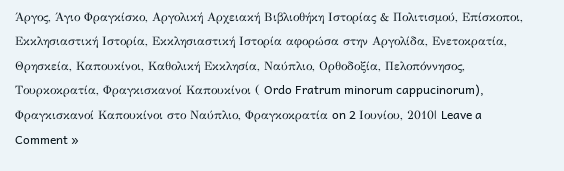Άργος, Άγιο Φραγκίσκο, Αργολική Αρχειακή Βιβλιοθήκη Ιστορίας & Πολιτισμού, Επίσκοποι, Εκκλησιαστική Ιστορία, Εκκλησιαστική Ιστορία αφορώσα στην Αργολίδα, Ενετοκρατία, Θρησκεία, Καπουκίνοι, Καθολική Εκκλησία, Ναύπλιο, Ορθοδοξία, Πελοπόννησος, Τουρκοκρατία, Φραγκισκανοί Καπουκίνοι ( Ordo Fratrum minorum cappucinorum), Φραγκισκανοί Καπουκίνοι στο Ναύπλιο, Φραγκοκρατία on 2 Ιουνίου, 2010| Leave a Comment »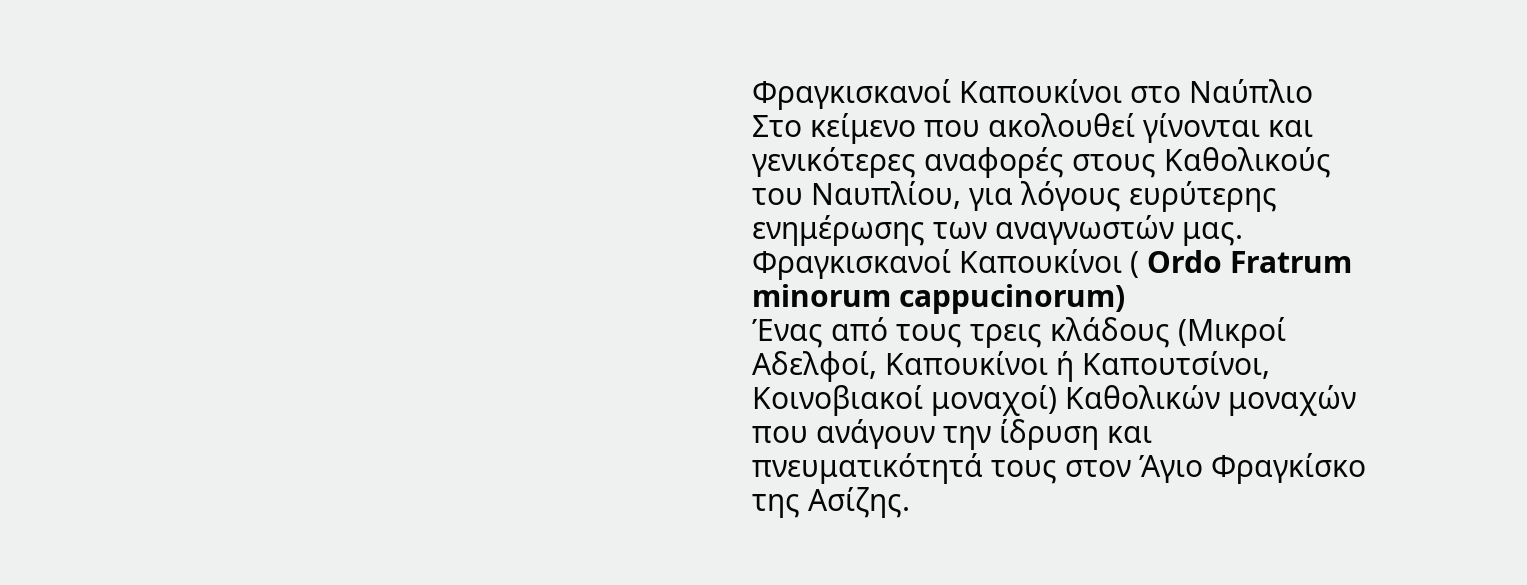Φραγκισκανοί Καπουκίνοι στο Ναύπλιο
Στο κείμενο που ακολουθεί γίνονται και γενικότερες αναφορές στους Καθολικούς του Ναυπλίου, για λόγους ευρύτερης ενημέρωσης των αναγνωστών μας.
Φραγκισκανοί Καπουκίνοι ( Ordo Fratrum minorum cappucinorum)
Ένας από τους τρεις κλάδους (Μικροί Αδελφοί, Καπουκίνοι ή Καπουτσίνοι, Κοινοβιακοί μοναχοί) Καθολικών μοναχών που ανάγουν την ίδρυση και πνευματικότητά τους στον Άγιο Φραγκίσκο της Ασίζης.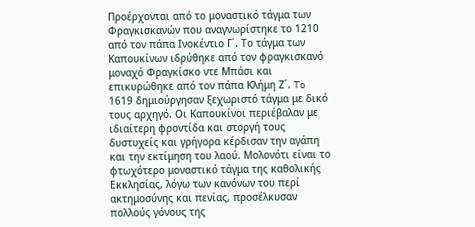Προέρχονται από το μοναστικό τάγμα των Φραγκισκανών που αναγνωρίστηκε το 1210 από τον πάπα Ινοκέντιο Γ΄. Το τάγμα των Καπουκίνων ιδρύθηκε από τον φραγκισκανό μοναχό Φραγκίσκο ντε Μπάσι και επικυρώθηκε από τον πάπα Κλήμη Ζ΄. To 1619 δημιούργησαν ξεχωριστό τάγμα με δικό τους αρχηγό. Οι Καπουκίνοι περιέβαλαν με ιδιαίτερη φροντίδα και στοργή τους δυστυχείς και γρήγορα κέρδισαν την αγάπη και την εκτίμηση του λαού. Μολονότι είναι το φτωχότερο μοναστικό τάγμα της καθολικής Εκκλησίας, λόγω των κανόνων του περί ακτημοσύνης και πενίας, προσέλκυσαν πολλούς γόνους της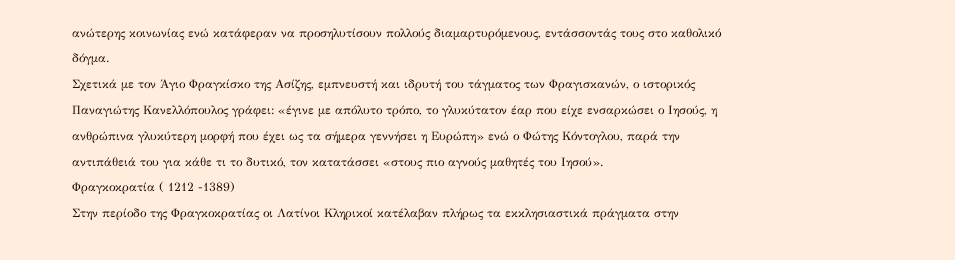ανώτερης κοινωνίας ενώ κατάφεραν να προσηλυτίσουν πολλούς διαμαρτυρόμενους, εντάσσοντάς τους στο καθολικό δόγμα.
Σχετικά με τον Άγιο Φραγκίσκο της Ασίζης, εμπνευστή και ιδρυτή του τάγματος των Φραγισκανών, ο ιστορικός Παναγιώτης Κανελλόπουλος γράφει: «έγινε με απόλυτο τρόπο, το γλυκύτατον έαρ που είχε ενσαρκώσει ο Ιησούς, η ανθρώπινα γλυκύτερη μορφή που έχει ως τα σήμερα γεννήσει η Ευρώπη» ενώ ο Φώτης Κόντογλου, παρά την αντιπάθειά του για κάθε τι το δυτικό, τον κατατάσσει «στους πιο αγνούς μαθητές του Ιησού».
Φραγκοκρατία ( 1212 -1389)
Στην περίοδο της Φραγκοκρατίας οι Λατίνοι Κληρικοί κατέλαβαν πλήρως τα εκκλησιαστικά πράγματα στην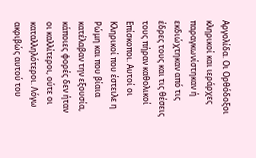Αργολίδα. Οι Ορθόδοξοι κληρικοί και ιεράρχες παραγκωνίστηκαν ή εκδιώχτηκαν από τις έδρες τους και τις θέσεις τους πήραν καθολικοί Επίσκοποι. Αυτοί οι Κληρικοί που έστειλε η Ρώμη και που βίαια κατέλαβαν την εξουσία, κάποιες φορές δεν ήταν οι καλλίτεροι, ούτε οι καταλληλότεροι. Λόγω ακριβώς αυτού του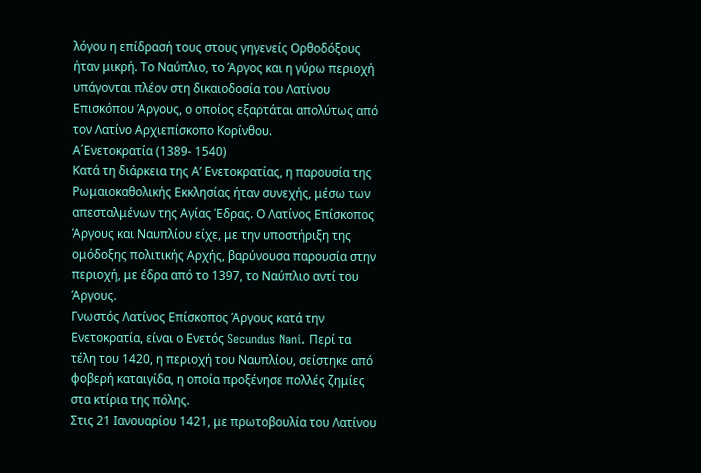λόγου η επίδρασή τους στους γηγενείς Ορθοδόξους ήταν μικρή. Το Ναύπλιο, το Άργος και η γύρω περιοχή υπάγονται πλέον στη δικαιοδοσία του Λατίνου Επισκόπου Άργους, ο οποίος εξαρτάται απολύτως από τον Λατίνο Αρχιεπίσκοπο Κορίνθου.
Α΄Ενετοκρατία (1389- 1540)
Κατά τη διάρκεια της Α’ Ενετοκρατίας, η παρουσία της Ρωμαιοκαθολικής Εκκλησίας ήταν συνεχής, μέσω των απεσταλμένων της Αγίας Έδρας. Ο Λατίνος Επίσκοπος Άργους και Ναυπλίου είχε, με την υποστήριξη της ομόδοξης πολιτικής Αρχής, βαρύνουσα παρουσία στην περιοχή, με έδρα από το 1397, το Ναύπλιο αντί του Άργους.
Γνωστός Λατίνος Επίσκοπος Άργους κατά την Ενετοκρατία, είναι ο Ενετός Secundus Nani. Περί τα τέλη του 1420, η περιοχή του Ναυπλίου, σείστηκε από φοβερή καταιγίδα, η οποία προξένησε πολλές ζημίες στα κτίρια της πόλης.
Στις 21 Ιανουαρίου 1421, με πρωτοβουλία του Λατίνου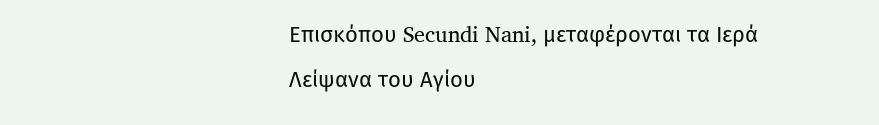Επισκόπου Secundi Nani, μεταφέρονται τα Ιερά Λείψανα του Αγίου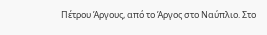Πέτρου Άργους, από το Άργος στο Ναύπλιο. Στο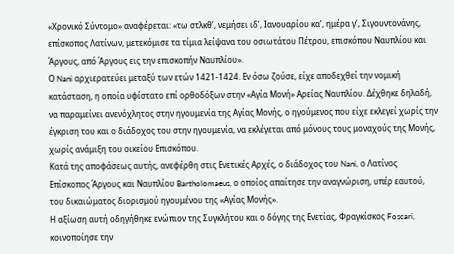«Χρονικό Σύντομο» αναφέρεται: «τω στλκθ’, νεμήσει ιδ’, Ιανουαρίου κα’, ημέρα γ’, Σιγουντονάνης, επίσκοπος Λατίνων, μετεκόμισε τα τίμια λείψανα του οσιωτάτου Πέτρου, επισκόπου Ναυπλίου και Άργους, από Άργους εις την επισκοπήν Ναυπλίου».
Ο Nani αρχιερατεύει μεταξύ των ετών 1421-1424. Εν όσω ζούσε, είχε αποδεχθεί την νομική κατάσταση, η οποία υφίστατο επί ορθοδόξων στην «Αγία Μονή» Αρείας Ναυπλίου. Δέχθηκε δηλαδή, να παραμείνει ανενόχλητος στην ηγουμενία της Αγίας Μονής, ο ηγούμενος που είχε εκλεγεί χωρίς την έγκριση του και ο διάδοχος του στην ηγουμενία, να εκλέγεται από μόνους τους μοναχούς της Μονής, χωρίς ανάμιξη του οικείου Επισκόπου.
Κατά της αποφάσεως αυτής, ανεφέρθη στις Ενετικές Αρχές, ο διάδοχος του Nani, ο Λατίνος Επίσκοπος Άργους και Ναυπλίου Bartholomaeus, ο οποίος απαίτησε την αναγνώριση, υπέρ εαυτού, του δικαιώματος διορισμού ηγουμένου της «Αγίας Μονής».
Η αξίωση αυτή οδηγήθηκε ενώπιον της Συγκλήτου και ο δόγης της Ενετίας, Φραγκίσκος Foscari, κοινοποίησε την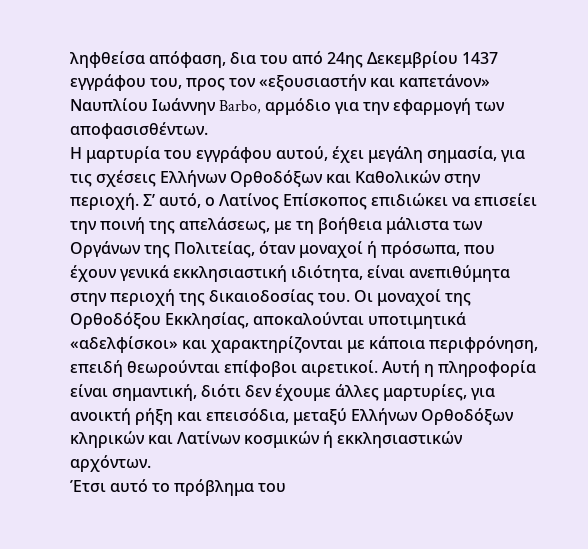ληφθείσα απόφαση, δια του από 24ης Δεκεμβρίου 1437 εγγράφου του, προς τον «εξουσιαστήν και καπετάνον» Ναυπλίου Ιωάννην Barbo, αρμόδιο για την εφαρμογή των αποφασισθέντων.
Η μαρτυρία του εγγράφου αυτού, έχει μεγάλη σημασία, για τις σχέσεις Ελλήνων Ορθοδόξων και Καθολικών στην περιοχή. Σ’ αυτό, ο Λατίνος Επίσκοπος επιδιώκει να επισείει την ποινή της απελάσεως, με τη βοήθεια μάλιστα των Οργάνων της Πολιτείας, όταν μοναχοί ή πρόσωπα, που έχουν γενικά εκκλησιαστική ιδιότητα, είναι ανεπιθύμητα στην περιοχή της δικαιοδοσίας του. Οι μοναχοί της Ορθοδόξου Εκκλησίας, αποκαλούνται υποτιμητικά «αδελφίσκοι» και χαρακτηρίζονται με κάποια περιφρόνηση, επειδή θεωρούνται επίφοβοι αιρετικοί. Αυτή η πληροφορία είναι σημαντική, διότι δεν έχουμε άλλες μαρτυρίες, για ανοικτή ρήξη και επεισόδια, μεταξύ Ελλήνων Ορθοδόξων κληρικών και Λατίνων κοσμικών ή εκκλησιαστικών αρχόντων.
Έτσι αυτό το πρόβλημα του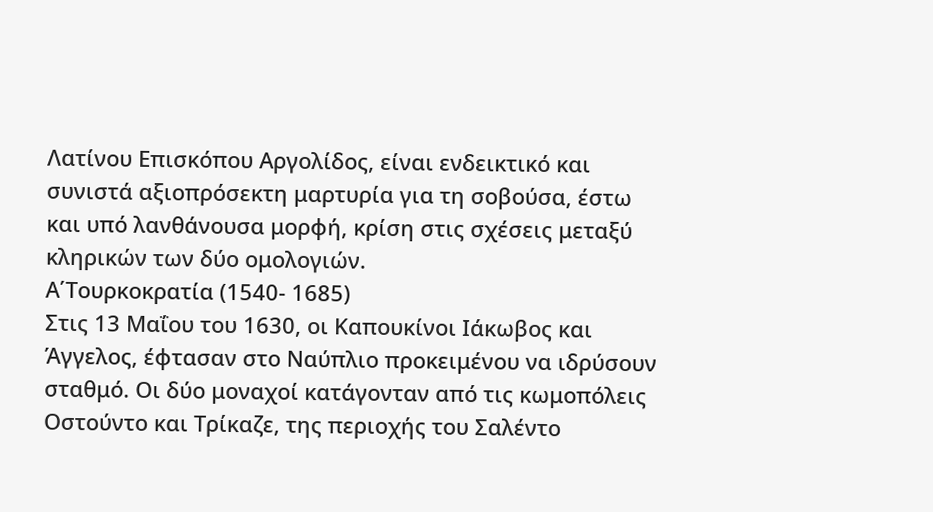Λατίνου Επισκόπου Αργολίδος, είναι ενδεικτικό και συνιστά αξιοπρόσεκτη μαρτυρία για τη σοβούσα, έστω και υπό λανθάνουσα μορφή, κρίση στις σχέσεις μεταξύ κληρικών των δύο ομολογιών.
Α΄Τουρκοκρατία (1540- 1685)
Στις 13 Μαΐου του 1630, οι Καπουκίνοι Ιάκωβος και Άγγελος, έφτασαν στο Ναύπλιο προκειμένου να ιδρύσουν σταθμό. Οι δύο μοναχοί κατάγονταν από τις κωμοπόλεις Οστούντο και Τρίκαζε, της περιοχής του Σαλέντο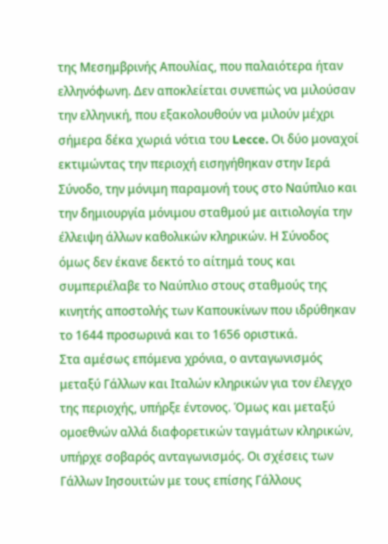της Μεσημβρινής Απουλίας, που παλαιότερα ήταν ελληνόφωνη. Δεν αποκλείεται συνεπώς να μιλούσαν την ελληνική, που εξακολουθούν να μιλούν μέχρι σήμερα δέκα χωριά νότια του Lecce. Οι δύο μοναχοί εκτιμώντας την περιοχή εισηγήθηκαν στην Ιερά Σύνοδο, την μόνιμη παραμονή τους στο Ναύπλιο και την δημιουργία μόνιμου σταθμού με αιτιολογία την έλλειψη άλλων καθολικών κληρικών. Η Σύνοδος όμως δεν έκανε δεκτό το αίτημά τους και συμπεριέλαβε το Ναύπλιο στους σταθμούς της κινητής αποστολής των Καπουκίνων που ιδρύθηκαν το 1644 προσωρινά και το 1656 οριστικά.
Στα αμέσως επόμενα χρόνια, ο ανταγωνισμός μεταξύ Γάλλων και Ιταλών κληρικών για τον έλεγχο της περιοχής, υπήρξε έντονος. Όμως και μεταξύ ομοεθνών αλλά διαφορετικών ταγμάτων κληρικών, υπήρχε σοβαρός ανταγωνισμός. Οι σχέσεις των Γάλλων Ιησουιτών με τους επίσης Γάλλους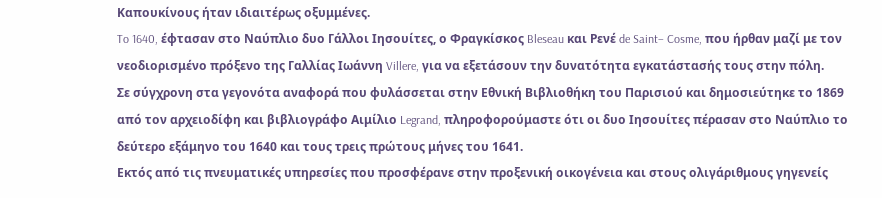Καπουκίνους ήταν ιδιαιτέρως οξυμμένες.
To 1640, έφτασαν στο Ναύπλιο δυο Γάλλοι Ιησουίτες, ο Φραγκίσκος Bleseau και Ρενέ de Saint– Cosme, που ήρθαν μαζί με τον νεοδιορισμένο πρόξενο της Γαλλίας Ιωάννη Villere, για να εξετάσουν την δυνατότητα εγκατάστασής τους στην πόλη.
Σε σύγχρονη στα γεγονότα αναφορά που φυλάσσεται στην Εθνική Βιβλιοθήκη του Παρισιού και δημοσιεύτηκε το 1869 από τον αρχειοδίφη και βιβλιογράφο Αιμίλιο Legrand, πληροφορούμαστε ότι οι δυο Ιησουίτες πέρασαν στο Ναύπλιο το δεύτερο εξάμηνο του 1640 και τους τρεις πρώτους μήνες του 1641.
Εκτός από τις πνευματικές υπηρεσίες που προσφέρανε στην προξενική οικογένεια και στους ολιγάριθμους γηγενείς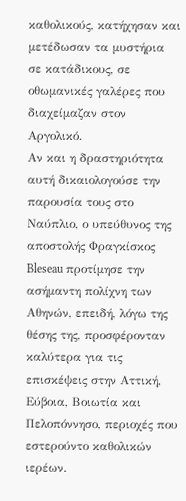καθολικούς, κατήχησαν και μετέδωσαν τα μυστήρια σε κατάδικους, σε οθωμανικές γαλέρες που διαχείμαζαν στον Αργολικό.
Αν και η δραστηριότητα αυτή δικαιολογούσε την παρουσία τους στο Ναύπλιο, ο υπεύθυνος της αποστολής Φραγκίσκος Bleseau προτίμησε την ασήμαντη πολίχνη των Αθηνών, επειδή, λόγω της θέσης της, προσφέρονταν καλύτερα για τις επισκέψεις στην Αττική, Εύβοια, Βοιωτία και Πελοπόννησο, περιοχές που εστερούντο καθολικών ιερέων.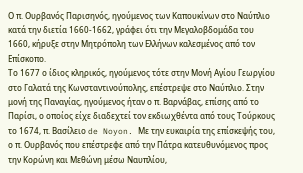Ο π. Ουρβανός Παρισηνός, ηγούμενος των Καπουκίνων στο Ναύπλιο κατά την διετία 1660-1662, γράφει ότι την Μεγαλοβδομάδα του 1660, κήρυξε στην Μητρόπολη των Ελλήνων καλεσμένος από τον Επίσκοπο.
Το 1677 ο ίδιος κληρικός, ηγούμενος τότε στην Μονή Αγίου Γεωργίου στο Γαλατά της Κωνσταντινούπολης, επέστρεψε στο Ναύπλιο. Στην μονή της Παναγίας, ηγούμενος ήταν ο π. Βαρνάβας, επίσης από το Παρίσι, ο οποίος είχε διαδεχτεί τον εκδιωχθέντα από τους Τούρκους το 1674, π. Βασίλειο de Noyon. Με την ευκαιρία της επίσκεψής του, ο π. Ουρβανός που επέστρεφε από την Πάτρα κατευθυνόμενος προς την Κορώνη και Μεθώνη μέσω Ναυπλίου,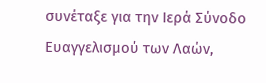συνέταξε για την Ιερά Σύνοδο Ευαγγελισμού των Λαών,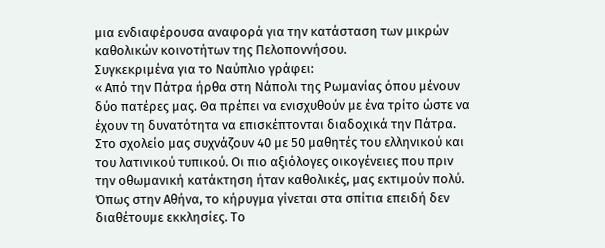μια ενδιαφέρουσα αναφορά για την κατάσταση των μικρών καθολικών κοινοτήτων της Πελοποννήσου.
Συγκεκριμένα για το Ναύπλιο γράφει:
« Από την Πάτρα ήρθα στη Νάπολι της Ρωμανίας όπου μένουν δύο πατέρες μας. Θα πρέπει να ενισχυθούν με ένα τρίτο ώστε να έχουν τη δυνατότητα να επισκέπτονται διαδοχικά την Πάτρα. Στο σχολείο μας συχνάζουν 40 με 50 μαθητές του ελληνικού και του λατινικού τυπικού. Οι πιο αξιόλογες οικογένειες που πριν την οθωμανική κατάκτηση ήταν καθολικές, μας εκτιμούν πολύ. Όπως στην Αθήνα, το κήρυγμα γίνεται στα σπίτια επειδή δεν διαθέτουμε εκκλησίες. Το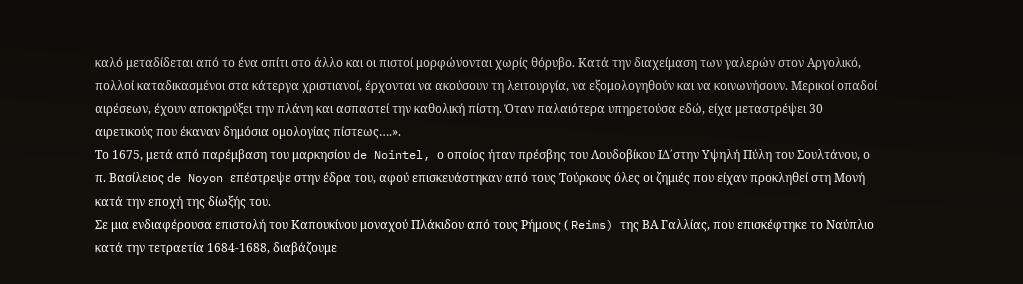καλό μεταδίδεται από το ένα σπίτι στο άλλο και οι πιστοί μορφώνονται χωρίς θόρυβο. Κατά την διαχείμαση των γαλερών στον Αργολικό, πολλοί καταδικασμένοι στα κάτεργα χριστιανοί, έρχονται να ακούσουν τη λειτουργία, να εξομολογηθούν και να κοινωνήσουν. Μερικοί οπαδοί αιρέσεων, έχουν αποκηρύξει την πλάνη και ασπαστεί την καθολική πίστη. Όταν παλαιότερα υπηρετούσα εδώ, είχα μεταστρέψει 30 αιρετικούς που έκαναν δημόσια ομολογίας πίστεως….».
Το 1675, μετά από παρέμβαση του μαρκησίου de Nointel, ο οποίος ήταν πρέσβης του Λουδοβίκου ΙΔ΄στην Υψηλή Πύλη του Σουλτάνου, ο π. Βασίλειος de Noyon επέστρεψε στην έδρα του, αφού επισκευάστηκαν από τους Τούρκους όλες οι ζημιές που είχαν προκληθεί στη Μονή κατά την εποχή της δίωξής του.
Σε μια ενδιαφέρουσα επιστολή του Καπουκίνου μοναχού Πλάκιδου από τους Ρήμους ( Reims) της ΒΑ Γαλλίας, που επισκέφτηκε το Ναύπλιο κατά την τετραετία 1684-1688, διαβάζουμε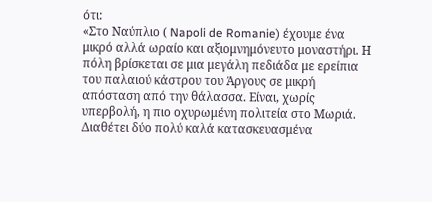ότι:
«Στο Ναύπλιο ( Napoli de Romanie) έχουμε ένα μικρό αλλά ωραίο και αξιομνημόνευτο μοναστήρι. Η πόλη βρίσκεται σε μια μεγάλη πεδιάδα με ερείπια του παλαιού κάστρου του Άργους σε μικρή απόσταση από την θάλασσα. Είναι, χωρίς υπερβολή, η πιο οχυρωμένη πολιτεία στο Μωριά. Διαθέτει δύο πολύ καλά κατασκευασμένα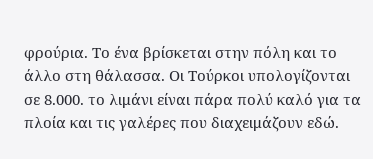φρούρια. Το ένα βρίσκεται στην πόλη και το άλλο στη θάλασσα. Οι Τούρκοι υπολογίζονται σε 8.000. το λιμάνι είναι πάρα πολύ καλό για τα πλοία και τις γαλέρες που διαχειμάζουν εδώ.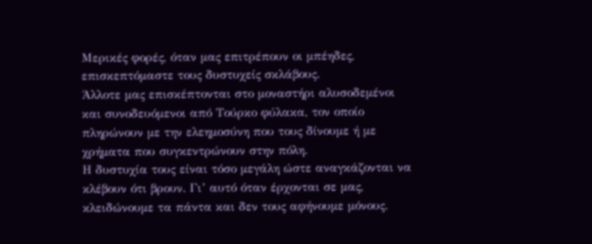Μερικές φορές, όταν μας επιτρέπουν οι μπέηδες, επισκεπτόμαστε τους δυστυχείς σκλάβους.
Άλλοτε μας επισκέπτονται στο μοναστήρι αλυσοδεμένοι και συνοδευόμενοι από Τούρκο φύλακα, τον οποίο πληρώνουν με την ελεημοσύνη που τους δίνουμε ή με χρήματα που συγκεντρώνουν στην πόλη.
Η δυστυχία τους είναι τόσο μεγάλη ώστε αναγκάζονται να κλέβουν ότι βρουν. Γι’ αυτό όταν έρχονται σε μας, κλειδώνουμε τα πάντα και δεν τους αφήνουμε μόνους.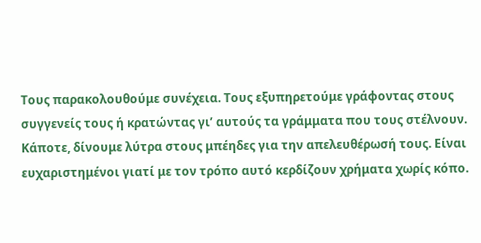Τους παρακολουθούμε συνέχεια. Τους εξυπηρετούμε γράφοντας στους συγγενείς τους ή κρατώντας γι’ αυτούς τα γράμματα που τους στέλνουν.
Κάποτε, δίνουμε λύτρα στους μπέηδες για την απελευθέρωσή τους. Είναι ευχαριστημένοι γιατί με τον τρόπο αυτό κερδίζουν χρήματα χωρίς κόπο.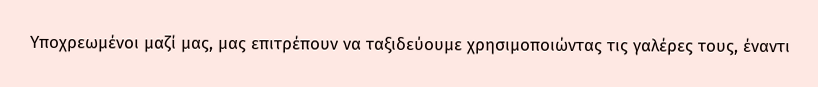Υποχρεωμένοι μαζί μας, μας επιτρέπουν να ταξιδεύουμε χρησιμοποιώντας τις γαλέρες τους, έναντι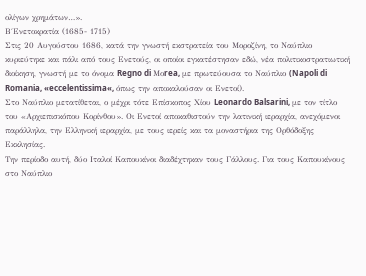ολίγων χρημάτων…».
Β΄Ενετοκρατία (1685- 1715)
Στις 20 Αυγούστου 1686, κατά την γνωστή εκστρατεία του Μοροζίνη, το Ναύπλιο κυριεύτηκε και πάλι από τους Ενετούς, οι οποίοι εγκατέστησαν εδώ, νέα πολιτικοστρατιωτική διοίκηση, γνωστή με το όνομα Regno di Μοrea, με πρωτεύουσα το Ναύπλιο (Napoli di Romania, «eccelentissima«, όπως την αποκαλούσαν οι Ενετοί).
Στο Ναύπλιο μετατίθεται, ο μέχρι τότε Επίσκοπος Χίου Leonardo Balsarini, με τον τίτλο του «Αρχιεπισκόπου Κορίνθου». Οι Ενετοί αποκαθιστούν την λατινική ιεραρχία, ανεχόμενοι παράλληλα, την Ελληνική ιεραρχία, με τους ιερείς και τα μοναστήρια της Ορθόδοξης Εκκλησίας.
Την περίοδο αυτή, δύο Ιταλοί Καπουκίνοι διαδέχτηκαν τους Γάλλους. Για τους Καπουκίνους στο Ναύπλιο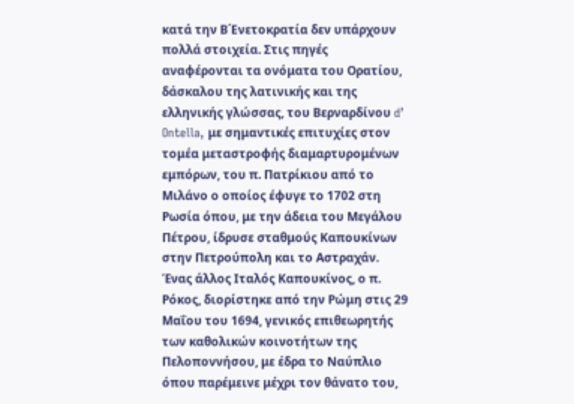κατά την Β΄Ενετοκρατία δεν υπάρχουν πολλά στοιχεία. Στις πηγές αναφέρονται τα ονόματα του Ορατίου, δάσκαλου της λατινικής και της ελληνικής γλώσσας, του Βερναρδίνου d’ Ontella, με σημαντικές επιτυχίες στον τομέα μεταστροφής διαμαρτυρομένων εμπόρων, του π. Πατρίκιου από το Μιλάνο ο οποίος έφυγε το 1702 στη Ρωσία όπου, με την άδεια του Μεγάλου Πέτρου, ίδρυσε σταθμούς Καπουκίνων στην Πετρούπολη και το Αστραχάν.
Ένας άλλος Ιταλός Καπουκίνος, ο π. Ρόκος, διορίστηκε από την Ρώμη στις 29 Μαΐου του 1694, γενικός επιθεωρητής των καθολικών κοινοτήτων της Πελοποννήσου, με έδρα το Ναύπλιο όπου παρέμεινε μέχρι τον θάνατο του,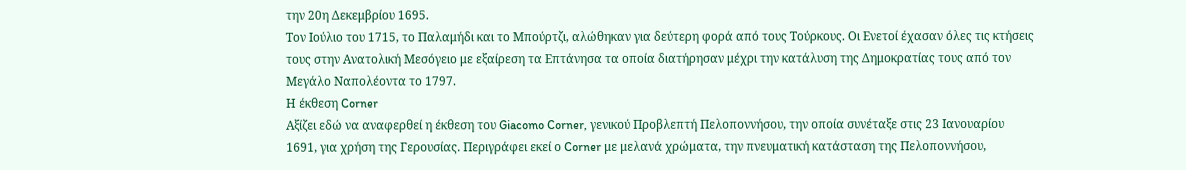την 20η Δεκεμβρίου 1695.
Τον Ιούλιο του 1715, το Παλαμήδι και το Μπούρτζι, αλώθηκαν για δεύτερη φορά από τους Τούρκους. Οι Ενετοί έχασαν όλες τις κτήσεις τους στην Ανατολική Μεσόγειο με εξαίρεση τα Επτάνησα τα οποία διατήρησαν μέχρι την κατάλυση της Δημοκρατίας τους από τον Μεγάλο Ναπολέοντα το 1797.
Η έκθεση Corner
Αξίζει εδώ να αναφερθεί η έκθεση του Giacomo Corner, γενικού Προβλεπτή Πελοποννήσου, την οποία συνέταξε στις 23 Ιανουαρίου 1691, για χρήση της Γερουσίας. Περιγράφει εκεί ο Corner με μελανά χρώματα, την πνευματική κατάσταση της Πελοποννήσου,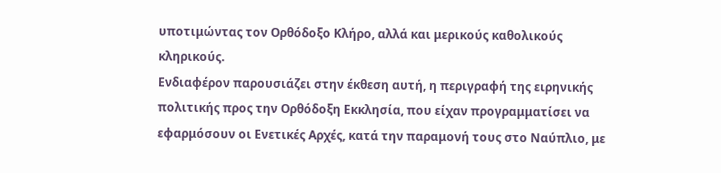υποτιμώντας τον Ορθόδοξο Κλήρο, αλλά και μερικούς καθολικούς κληρικούς.
Ενδιαφέρον παρουσιάζει στην έκθεση αυτή, η περιγραφή της ειρηνικής πολιτικής προς την Ορθόδοξη Εκκλησία, που είχαν προγραμματίσει να εφαρμόσουν οι Ενετικές Αρχές, κατά την παραμονή τους στο Ναύπλιο, με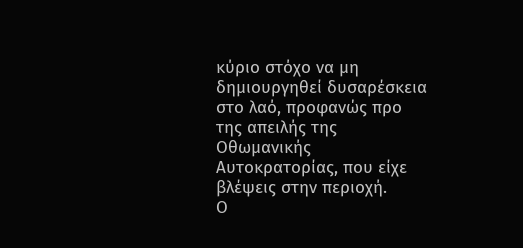κύριο στόχο να μη δημιουργηθεί δυσαρέσκεια στο λαό, προφανώς προ της απειλής της Οθωμανικής Αυτοκρατορίας, που είχε βλέψεις στην περιοχή.
Ο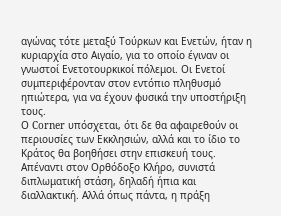αγώνας τότε μεταξύ Τούρκων και Ενετών, ήταν η κυριαρχία στο Αιγαίο, για το οποίο έγιναν οι γνωστοί Ενετοτουρκικοί πόλεμοι. Οι Ενετοί συμπεριφέρονταν στον εντόπιο πληθυσμό ηπιώτερα, για να έχουν φυσικά την υποστήριξη τους.
Ο Corner υπόσχεται, ότι δε θα αφαιρεθούν οι περιουσίες των Εκκλησιών, αλλά και το ίδιο το Κράτος θα βοηθήσει στην επισκευή τους. Απέναντι στον Ορθόδοξο Κλήρο, συνιστά διπλωματική στάση, δηλαδή ήπια και διαλλακτική. Αλλά όπως πάντα, η πράξη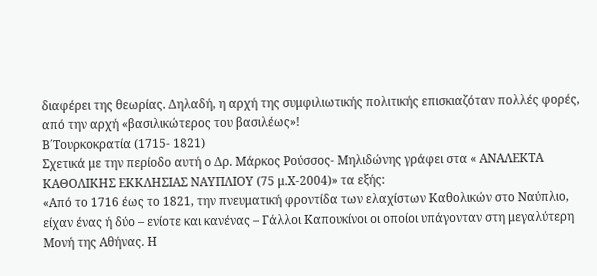διαφέρει της θεωρίας. Δηλαδή, η αρχή της συμφιλιωτικής πολιτικής επισκιαζόταν πολλές φορές, από την αρχή «βασιλικώτερος του βασιλέως»!
Β΄Τουρκοκρατία (1715- 1821)
Σχετικά με την περίοδο αυτή ο Δρ. Μάρκος Ρούσσος- Μηλιδώνης γράφει στα « ΑΝΑΛΕΚΤΑ ΚΑΘΟΛΙΚΗΣ ΕΚΚΛΗΣΙΑΣ ΝΑΥΠΛΙΟΥ (75 μ.Χ-2004)» τα εξής:
«Από το 1716 έως το 1821, την πνευματική φροντίδα των ελαχίστων Καθολικών στο Ναύπλιο, είχαν ένας ή δύο – ενίοτε και κανένας – Γάλλοι Καπουκίνοι οι οποίοι υπάγονταν στη μεγαλύτερη Μονή της Αθήνας. Η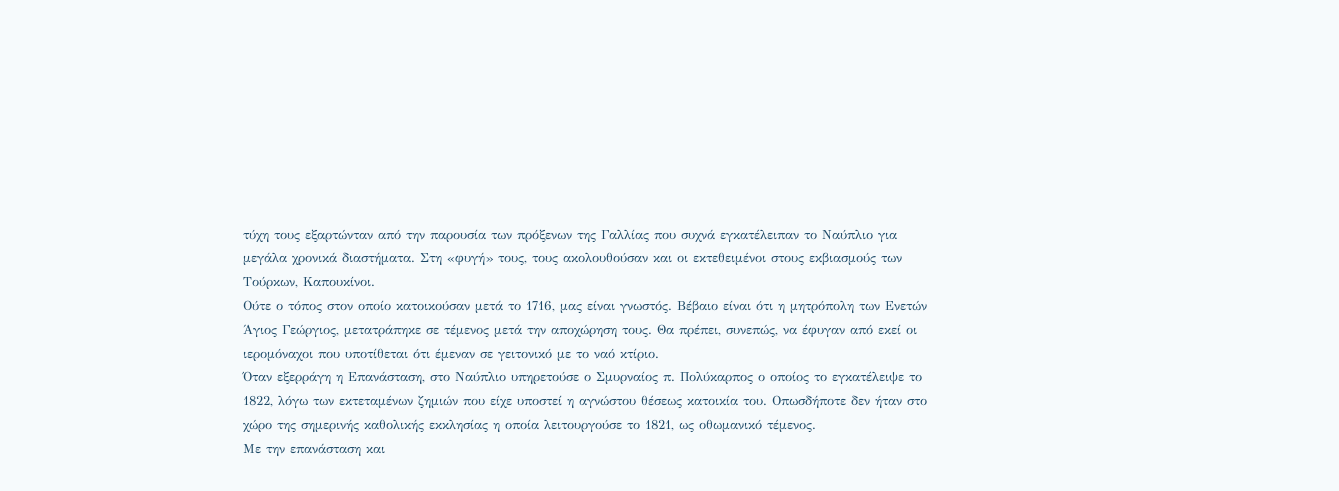τύχη τους εξαρτώνταν από την παρουσία των πρόξενων της Γαλλίας που συχνά εγκατέλειπαν το Ναύπλιο για μεγάλα χρονικά διαστήματα. Στη «φυγή» τους, τους ακολουθούσαν και οι εκτεθειμένοι στους εκβιασμούς των Τούρκων, Καπουκίνοι.
Ούτε ο τόπος στον οποίο κατοικούσαν μετά το 1716, μας είναι γνωστός. Βέβαιο είναι ότι η μητρόπολη των Ενετών Άγιος Γεώργιος, μετατράπηκε σε τέμενος μετά την αποχώρηση τους. Θα πρέπει, συνεπώς, να έφυγαν από εκεί οι ιερομόναχοι που υποτίθεται ότι έμεναν σε γειτονικό με το ναό κτίριο.
Όταν εξερράγη η Επανάσταση, στο Ναύπλιο υπηρετούσε ο Σμυρναίος π. Πολύκαρπος ο οποίος το εγκατέλειψε το 1822, λόγω των εκτεταμένων ζημιών που είχε υποστεί η αγνώστου θέσεως κατοικία του. Οπωσδήποτε δεν ήταν στο χώρο της σημερινής καθολικής εκκλησίας η οποία λειτουργούσε το 1821, ως οθωμανικό τέμενος.
Με την επανάσταση και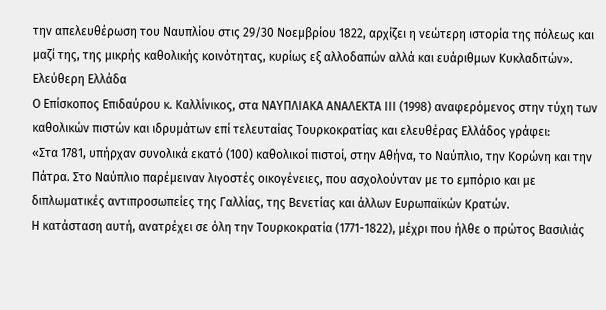την απελευθέρωση του Ναυπλίου στις 29/30 Νοεμβρίου 1822, αρχίζει η νεώτερη ιστορία της πόλεως και μαζί της, της μικρής καθολικής κοινότητας, κυρίως εξ αλλοδαπών αλλά και ευάριθμων Κυκλαδιτών».
Ελεύθερη Ελλάδα
Ο Επίσκοπος Επιδαύρου κ. Καλλίνικος, στα ΝΑΥΠΛΙΑΚΑ ΑΝΑΛΕΚΤΑ ΙΙΙ (1998) αναφερόμενος στην τύχη των καθολικών πιστών και ιδρυμάτων επί τελευταίας Τουρκοκρατίας και ελευθέρας Ελλάδος γράφει:
«Στα 1781, υπήρχαν συνολικά εκατό (100) καθολικοί πιστοί, στην Αθήνα, το Ναύπλιο, την Κορώνη και την Πάτρα. Στο Ναύπλιο παρέμειναν λιγοστές οικογένειες, που ασχολούνταν με το εμπόριο και με διπλωματικές αντιπροσωπείες της Γαλλίας, της Βενετίας και άλλων Ευρωπαϊκών Κρατών.
Η κατάσταση αυτή, ανατρέχει σε όλη την Τουρκοκρατία (1771-1822), μέχρι που ήλθε ο πρώτος Βασιλιάς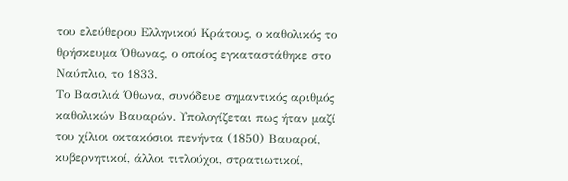του ελεύθερου Ελληνικού Κράτους, ο καθολικός το θρήσκευμα Όθωνας, ο οποίος εγκαταστάθηκε στο Ναύπλιο, το 1833.
Το Βασιλιά Όθωνα, συνόδευε σημαντικός αριθμός καθολικών Βαυαρών. Υπολογίζεται πως ήταν μαζί του χίλιοι οκτακόσιοι πενήντα (1850) Βαυαροί, κυβερνητικοί, άλλοι τιτλούχοι, στρατιωτικοί,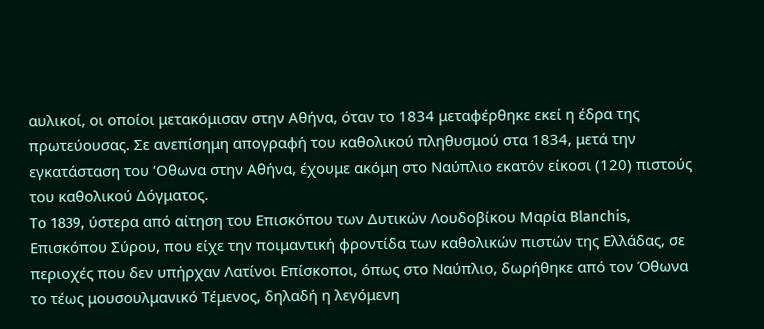αυλικοί, οι οποίοι μετακόμισαν στην Αθήνα, όταν το 1834 μεταφέρθηκε εκεί η έδρα της πρωτεύουσας. Σε ανεπίσημη απογραφή του καθολικού πληθυσμού στα 1834, μετά την εγκατάσταση του ‘Οθωνα στην Αθήνα, έχουμε ακόμη στο Ναύπλιο εκατόν είκοσι (120) πιστούς του καθολικού Δόγματος.
To 1839, ύστερα από αίτηση του Επισκόπου των Δυτικών Λουδοβίκου Μαρία Blanchis, Επισκόπου Σύρου, που είχε την ποιμαντική φροντίδα των καθολικών πιστών της Ελλάδας, σε περιοχές που δεν υπήρχαν Λατίνοι Επίσκοποι, όπως στο Ναύπλιο, δωρήθηκε από τον Όθωνα το τέως μουσουλμανικό Τέμενος, δηλαδή η λεγόμενη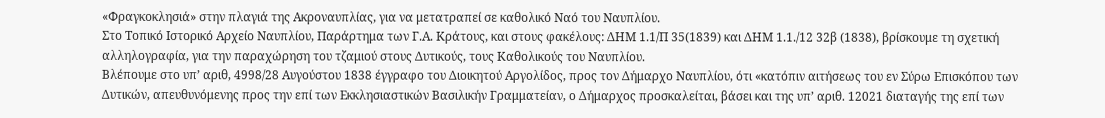«Φραγκοκλησιά» στην πλαγιά της Ακροναυπλίας, για να μετατραπεί σε καθολικό Ναό του Ναυπλίου.
Στο Τοπικό Ιστορικό Αρχείο Ναυπλίου, Παράρτημα των Γ.Α. Κράτους, και στους φακέλους: ΔΗΜ 1.1/Π 35(1839) και ΔΗΜ 1.1./12 32β (1838), βρίσκουμε τη σχετική αλληλογραφία, για την παραχώρηση του τζαμιού στους Δυτικούς, τους Καθολικούς του Ναυπλίου.
Βλέπουμε στο υπ’ αριθ, 4998/28 Αυγούστου 1838 έγγραφο του Διοικητού Αργολίδος, προς τον Δήμαρχο Ναυπλίου, ότι «κατόπιν αιτήσεως του εν Σύρω Επισκόπου των Δυτικών, απευθυνόμενης προς την επί των Εκκλησιαστικών Βασιλικήν Γραμματείαν, ο Δήμαρχος προσκαλείται, βάσει και της υπ’ αριθ. 12021 διαταγής της επί των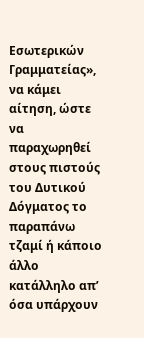Εσωτερικών Γραμματείας», να κάμει αίτηση, ώστε να παραχωρηθεί στους πιστούς του Δυτικού Δόγματος το παραπάνω τζαμί ή κάποιο άλλο κατάλληλο απ’ όσα υπάρχουν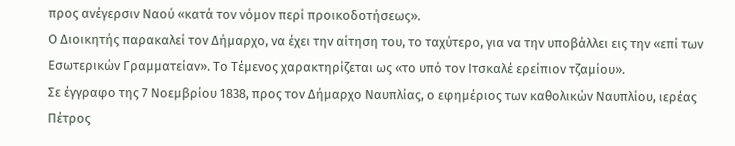προς ανέγερσιν Ναού «κατά τον νόμον περί προικοδοτήσεως».
Ο Διοικητής παρακαλεί τον Δήμαρχο, να έχει την αίτηση του, το ταχύτερο, για να την υποβάλλει εις την «επί των Εσωτερικών Γραμματείαν». Το Τέμενος χαρακτηρίζεται ως «το υπό τον Ιτσκαλέ ερείπιον τζαμίου».
Σε έγγραφο της 7 Νοεμβρίου 1838, προς τον Δήμαρχο Ναυπλίας, ο εφημέριος των καθολικών Ναυπλίου, ιερέας Πέτρος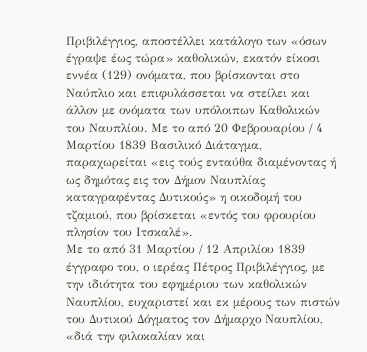Πριβιλέγγιος, αποστέλλει κατάλογο των «όσων έγραψε έως τώρα» καθολικών, εκατόν είκοσι εννέα (129) ονόματα, που βρίσκονται στο Ναύπλιο και επιφυλάσσεται να στείλει και άλλον με ονόματα των υπόλοιπων Καθολικών του Ναυπλίου. Με το από 20 Φεβρουαρίου / 4 Μαρτίου 1839 Βασιλικό Διάταγμα, παραχωρείται «εις τούς ενταύθα διαμένοντας ή ως δημότας εις τον Δήμον Ναυπλίας καταγραφέντας Δυτικούς» η οικοδομή του τζαμιού, που βρίσκεται «εντός του φρουρίου πλησίον του Ιτσκαλέ».
Με το από 31 Μαρτίου / 12 Απριλίου 1839 έγγραφο του, ο ιερέας Πέτρος Πριβιλέγγιος, με την ιδιότητα του εφημέριου των καθολικών Ναυπλίου, ευχαριστεί και εκ μέρους των πιστών του Δυτικού Δόγματος τον Δήμαρχο Ναυπλίου, «διά την φιλοκαλίαν και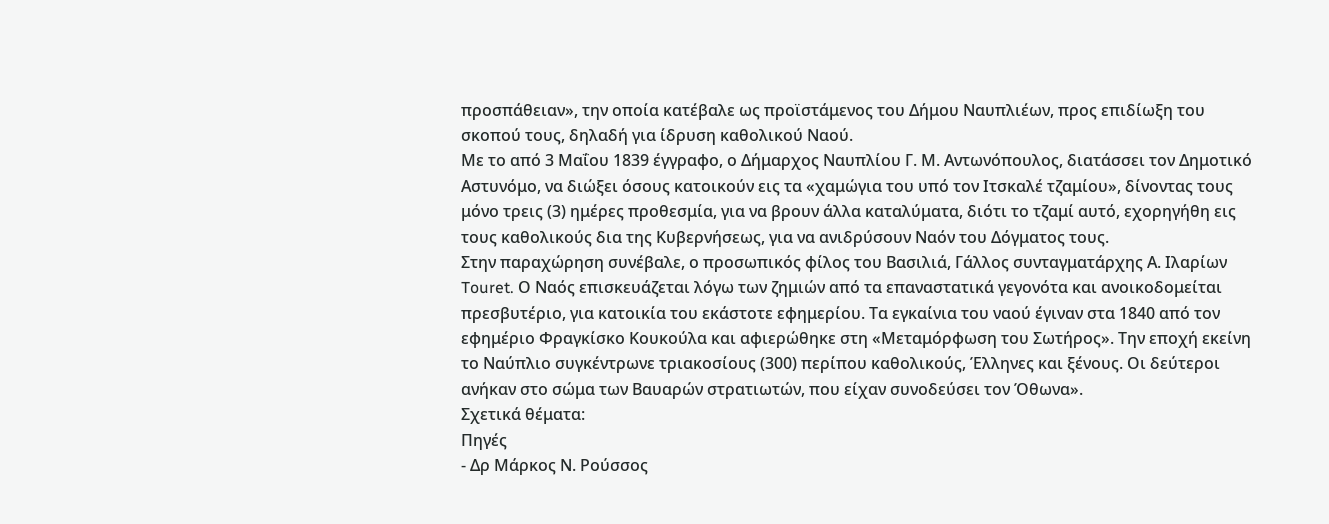προσπάθειαν», την οποία κατέβαλε ως προϊστάμενος του Δήμου Ναυπλιέων, προς επιδίωξη του σκοπού τους, δηλαδή για ίδρυση καθολικού Ναού.
Με το από 3 Μαΐου 1839 έγγραφο, ο Δήμαρχος Ναυπλίου Γ. Μ. Αντωνόπουλος, διατάσσει τον Δημοτικό Αστυνόμο, να διώξει όσους κατοικούν εις τα «χαμώγια του υπό τον Ιτσκαλέ τζαμίου», δίνοντας τους μόνο τρεις (3) ημέρες προθεσμία, για να βρουν άλλα καταλύματα, διότι το τζαμί αυτό, εχορηγήθη εις τους καθολικούς δια της Κυβερνήσεως, για να ανιδρύσουν Ναόν του Δόγματος τους.
Στην παραχώρηση συνέβαλε, ο προσωπικός φίλος του Βασιλιά, Γάλλος συνταγματάρχης Α. Ιλαρίων Touret. Ο Ναός επισκευάζεται λόγω των ζημιών από τα επαναστατικά γεγονότα και ανοικοδομείται πρεσβυτέριο, για κατοικία του εκάστοτε εφημερίου. Τα εγκαίνια του ναού έγιναν στα 1840 από τον εφημέριο Φραγκίσκο Κουκούλα και αφιερώθηκε στη «Μεταμόρφωση του Σωτήρος». Την εποχή εκείνη το Ναύπλιο συγκέντρωνε τριακοσίους (300) περίπου καθολικούς, Έλληνες και ξένους. Οι δεύτεροι ανήκαν στο σώμα των Βαυαρών στρατιωτών, που είχαν συνοδεύσει τον Όθωνα».
Σχετικά θέματα:
Πηγές
- Δρ Μάρκος Ν. Ρούσσος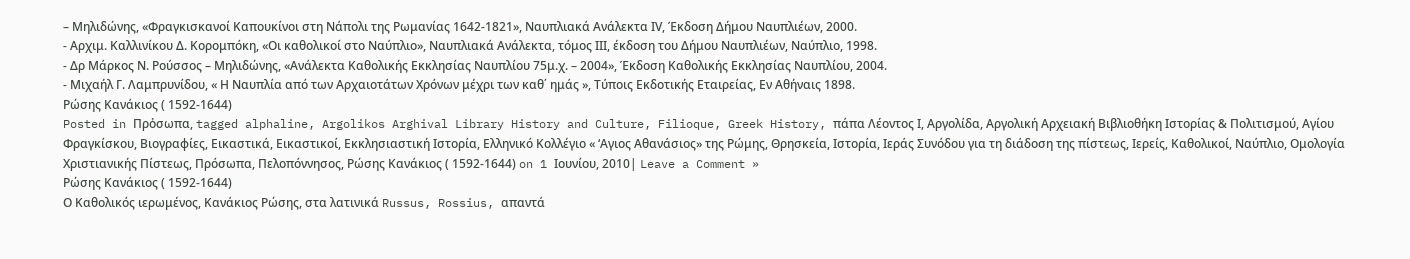– Μηλιδώνης, «Φραγκισκανοί Καπουκίνοι στη Νάπολι της Ρωμανίας 1642-1821», Ναυπλιακά Ανάλεκτα ΙV, Έκδοση Δήμου Ναυπλιέων, 2000.
- Αρχιμ. Καλλινίκου Δ. Κορομπόκη, «Οι καθολικοί στο Ναύπλιο», Ναυπλιακά Ανάλεκτα, τόμος ΙΙΙ, έκδοση του Δήμου Ναυπλιέων, Ναύπλιο, 1998.
- Δρ Μάρκος Ν. Ρούσσος – Μηλιδώνης, «Ανάλεκτα Καθολικής Εκκλησίας Ναυπλίου 75μ.χ. – 2004», Έκδοση Καθολικής Εκκλησίας Ναυπλίου, 2004.
- Μιχαήλ Γ. Λαμπρυνίδου, « Η Ναυπλία από των Αρχαιοτάτων Χρόνων μέχρι των καθ΄ ημάς », Τύποις Εκδοτικής Εταιρείας, Εν Αθήναις 1898.
Ρώσης Κανάκιος ( 1592-1644)
Posted in Πρὀσωπα, tagged alphaline, Argolikos Arghival Library History and Culture, Filioque, Greek History, πάπα Λέοντος Ι, Αργολίδα, Αργολική Αρχειακή Βιβλιοθήκη Ιστορίας & Πολιτισμού, Αγίου Φραγκίσκου, Βιογραφίες, Εικαστικά, Εικαστικοί, Εκκλησιαστική Ιστορία, Ελληνικό Κολλέγιο « ‘Αγιος Αθανάσιος» της Ρώμης, Θρησκεία, Ιστορία, Ιεράς Συνόδου για τη διάδοση της πίστεως, Ιερείς, Καθολικοί, Ναύπλιο, Ομολογία Χριστιανικής Πίστεως, Πρόσωπα, Πελοπόννησος, Ρώσης Κανάκιος ( 1592-1644) on 1 Ιουνίου, 2010| Leave a Comment »
Ρώσης Κανάκιος ( 1592-1644)
Ο Καθολικός ιερωμένος, Κανάκιος Ρώσης, στα λατινικά Russus, Rossius, απαντά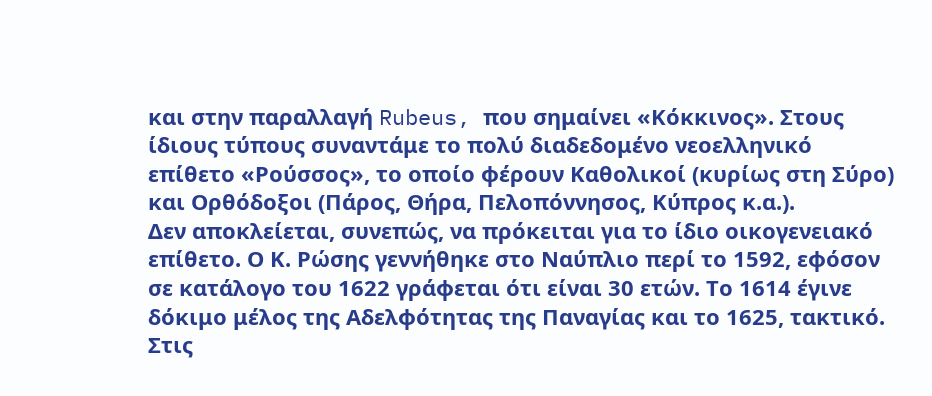και στην παραλλαγή Rubeus, που σημαίνει «Κόκκινος». Στους ίδιους τύπους συναντάμε το πολύ διαδεδομένο νεοελληνικό επίθετο «Ρούσσος», το οποίο φέρουν Καθολικοί (κυρίως στη Σύρο) και Ορθόδοξοι (Πάρος, Θήρα, Πελοπόννησος, Κύπρος κ.α.).
Δεν αποκλείεται, συνεπώς, να πρόκειται για το ίδιο οικογενειακό επίθετο. Ο Κ. Ρώσης γεννήθηκε στο Ναύπλιο περί το 1592, εφόσον σε κατάλογο του 1622 γράφεται ότι είναι 30 ετών. Το 1614 έγινε δόκιμο μέλος της Αδελφότητας της Παναγίας και το 1625, τακτικό.
Στις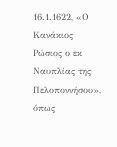16.1.1622, «Ο Κανάκιος Ρώσιος ο εκ Ναυπλίας της Πελοποννήσου», όπως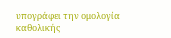υπογράφει την ομολογία καθολικής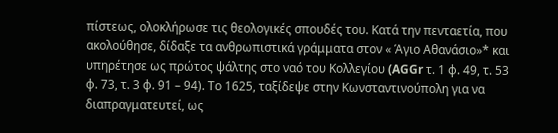πίστεως, ολοκλήρωσε τις θεολογικές σπουδές του. Κατά την πενταετία, που ακολούθησε, δίδαξε τα ανθρωπιστικά γράμματα στον « Άγιο Αθανάσιο»* και υπηρέτησε ως πρώτος ψάλτης στο ναό του Κολλεγίου (AGGr τ. 1 φ. 49, τ. 53 φ. 73, τ. 3 φ. 91 – 94). Το 1625, ταξίδεψε στην Κωνσταντινούπολη για να διαπραγματευτεί, ως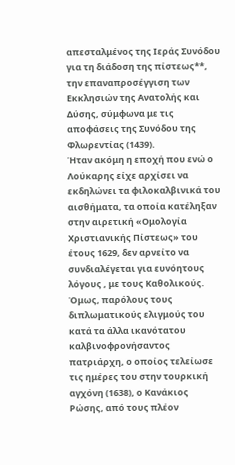απεσταλμένος της Ιεράς Συνόδου για τη διάδοση της πίστεως**, την επαναπροσέγγιση των Εκκλησιών της Ανατολής και Δύσης, σύμφωνα με τις αποφάσεις της Συνόδου της Φλωρεντίας (1439).
Ήταν ακόμη η εποχή που ενώ ο Λούκαρης είχε αρχίσει να εκδηλώνει τα φιλοκαλβινικά του αισθήματα, τα οποία κατέληξαν στην αιρετική «Ομολογία Χριστιανικής Πίστεως» του έτους 1629, δεν αρνείτο να συνδιαλέγεται για ευνόητους λόγους , με τους Καθολικούς.
Όμως, παρόλους τους διπλωματικούς ελιγμούς του κατά τα άλλα ικανότατου καλβινοφρονήσαντος πατριάρχη, ο οποίος τελείωσε τις ημέρες του στην τουρκική αγχόνη (1638), ο Κανάκιος Ρώσης, από τους πλέον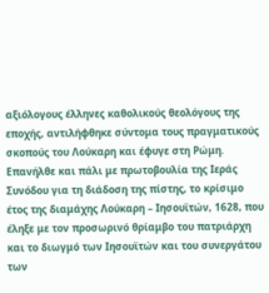αξιόλογους έλληνες καθολικούς θεολόγους της εποχής, αντιλήφθηκε σύντομα τους πραγματικούς σκοπούς του Λούκαρη και έφυγε στη Ρώμη.
Επανήλθε και πάλι με πρωτοβουλία της Ιεράς Συνόδου για τη διάδοση της πίστης, το κρίσιμο έτος της διαμάχης Λούκαρη – Ιησουϊτών, 1628, που έληξε με τον προσωρινό θρίαμβο του πατριάρχη και το διωγμό των Ιησουϊτών και του συνεργάτου των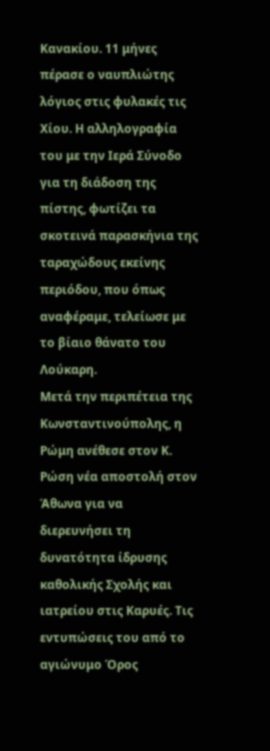Κανακίου. 11 μήνες πέρασε ο ναυπλιώτης λόγιος στις φυλακές τις Χίου. Η αλληλογραφία του με την Ιερά Σύνοδο για τη διάδοση της πίστης, φωτίζει τα σκοτεινά παρασκήνια της ταραχώδους εκείνης περιόδου, που όπως αναφέραμε, τελείωσε με το βίαιο θάνατο του Λούκαρη.
Μετά την περιπέτεια της Κωνσταντινούπολης, η Ρώμη ανέθεσε στον Κ. Ρώση νέα αποστολή στον Άθωνα για να διερευνήσει τη δυνατότητα ίδρυσης καθολικής Σχολής και ιατρείου στις Καρυές. Τις εντυπώσεις του από το αγιώνυμο Όρος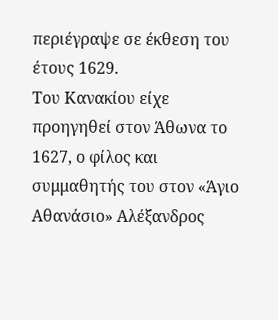περιέγραψε σε έκθεση του έτους 1629.
Του Κανακίου είχε προηγηθεί στον Άθωνα το 1627, ο φίλος και συμμαθητής του στον «Άγιο Αθανάσιο» Αλέξανδρος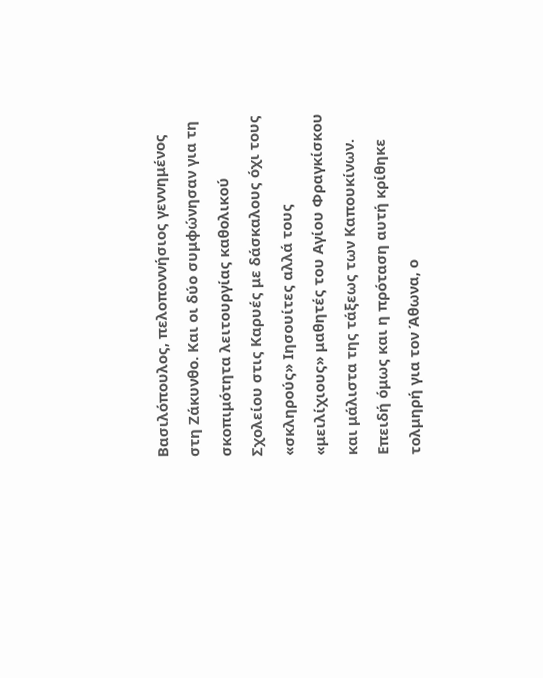Βασιλόπουλος, πελοποννήσιος γεννημένος στη Ζάκυνθο. Και οι δύο συμφώνησαν για τη σκοπιμότητα λειτουργίας καθολικού Σχολείου στις Καρυές με δάσκαλους όχι τους «σκληρούς» Ιησουίτες αλλά τους «μειλίχιους» μαθητές του Αγίου Φραγκίσκου και μάλιστα της τάξεως των Καπουκίνων.
Επειδή όμως και η πρόταση αυτή κρίθηκε τολμηρή για τον Άθωνα, ο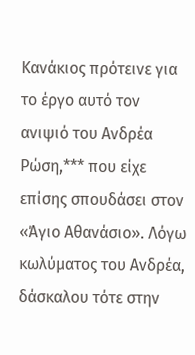Κανάκιος πρότεινε για το έργο αυτό τον ανιψιό του Ανδρέα Ρώση,*** που είχε επίσης σπουδάσει στον «Άγιο Αθανάσιο». Λόγω κωλύματος του Ανδρέα, δάσκαλου τότε στην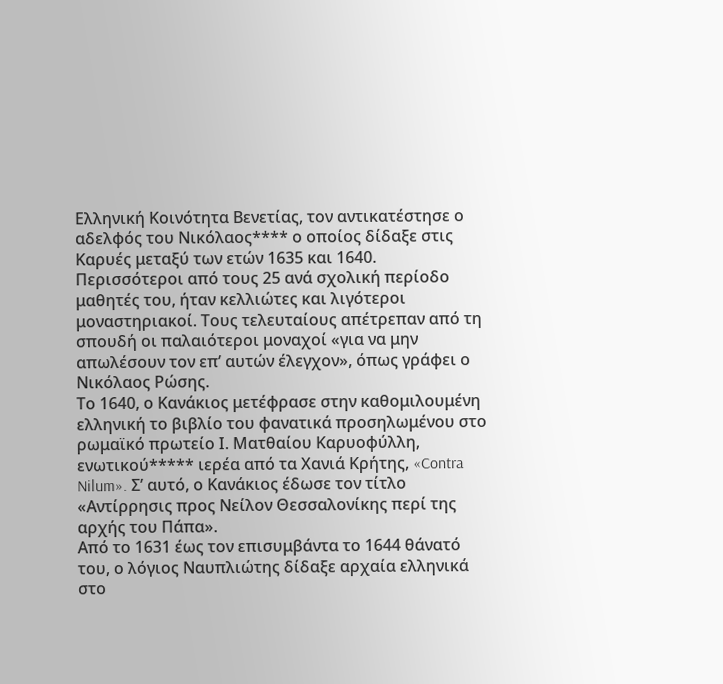Ελληνική Κοινότητα Βενετίας, τον αντικατέστησε ο αδελφός του Νικόλαος**** ο οποίος δίδαξε στις Καρυές μεταξύ των ετών 1635 και 1640.
Περισσότεροι από τους 25 ανά σχολική περίοδο μαθητές του, ήταν κελλιώτες και λιγότεροι μοναστηριακοί. Τους τελευταίους απέτρεπαν από τη σπουδή οι παλαιότεροι μοναχοί «για να μην απωλέσουν τον επ’ αυτών έλεγχον», όπως γράφει ο Νικόλαος Ρώσης.
Το 1640, ο Κανάκιος μετέφρασε στην καθομιλουμένη ελληνική το βιβλίο του φανατικά προσηλωμένου στο ρωμαϊκό πρωτείο Ι. Ματθαίου Καρυοφύλλη, ενωτικού***** ιερέα από τα Χανιά Κρήτης, «Contra Nilum». Σ’ αυτό, ο Κανάκιος έδωσε τον τίτλο «Αντίρρησις προς Νείλον Θεσσαλονίκης περί της αρχής του Πάπα».
Από το 1631 έως τον επισυμβάντα το 1644 θάνατό του, ο λόγιος Ναυπλιώτης δίδαξε αρχαία ελληνικά στο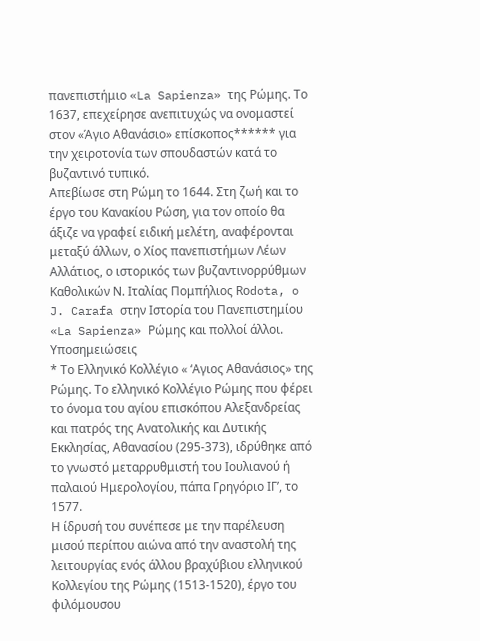πανεπιστήμιο «La Sapienza» της Ρώμης. Το 1637, επεχείρησε ανεπιτυχώς να ονομαστεί στον «Άγιο Αθανάσιο» επίσκοπος****** για την χειροτονία των σπουδαστών κατά το βυζαντινό τυπικό.
Απεβίωσε στη Ρώμη το 1644. Στη ζωή και το έργο του Κανακίου Ρώση, για τον οποίο θα άξιζε να γραφεί ειδική μελέτη, αναφέρονται μεταξύ άλλων, ο Χίος πανεπιστήμων Λέων Αλλάτιος, ο ιστορικός των βυζαντινορρύθμων Καθολικών Ν. Ιταλίας Πομπήλιος Rοdota, o J. Carafa στην Ιστορία του Πανεπιστημίου «La Sapienza» Ρώμης και πολλοί άλλοι.
Υποσημειώσεις
* Το Ελληνικό Κολλέγιο « ‘Αγιος Αθανάσιος» της Ρώμης. Το ελληνικό Κολλέγιο Ρώμης που φέρει το όνομα του αγίου επισκόπου Αλεξανδρείας και πατρός της Ανατολικής και Δυτικής Εκκλησίας, Αθανασίου (295-373), ιδρύθηκε από το γνωστό μεταρρυθμιστή του Ιουλιανού ή παλαιού Ημερολογίου, πάπα Γρηγόριο ΙΓ’, το 1577.
Η ίδρυσή του συνέπεσε με την παρέλευση μισού περίπου αιώνα από την αναστολή της λειτουργίας ενός άλλου βραχύβιου ελληνικού Κολλεγίου της Ρώμης (1513-1520), έργο του φιλόμουσου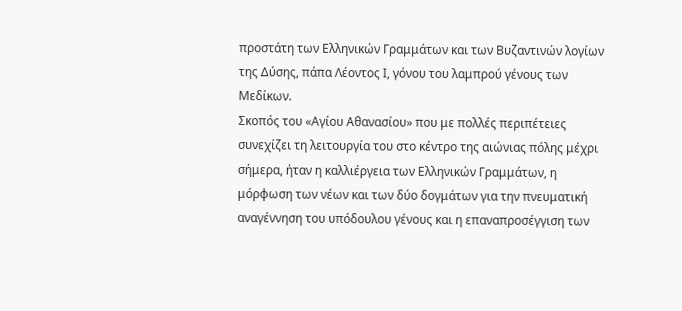προστάτη των Ελληνικών Γραμμάτων και των Βυζαντινών λογίων της Δύσης, πάπα Λέοντος Ι, γόνου του λαμπρού γένους των Μεδίκων.
Σκοπός του «Αγίου Αθανασίου» που με πολλές περιπέτειες συνεχίζει τη λειτουργία του στο κέντρο της αιώνιας πόλης μέχρι σήμερα, ήταν η καλλιέργεια των Ελληνικών Γραμμάτων, η μόρφωση των νέων και των δύο δογμάτων για την πνευματική αναγέννηση του υπόδουλου γένους και η επαναπροσέγγιση των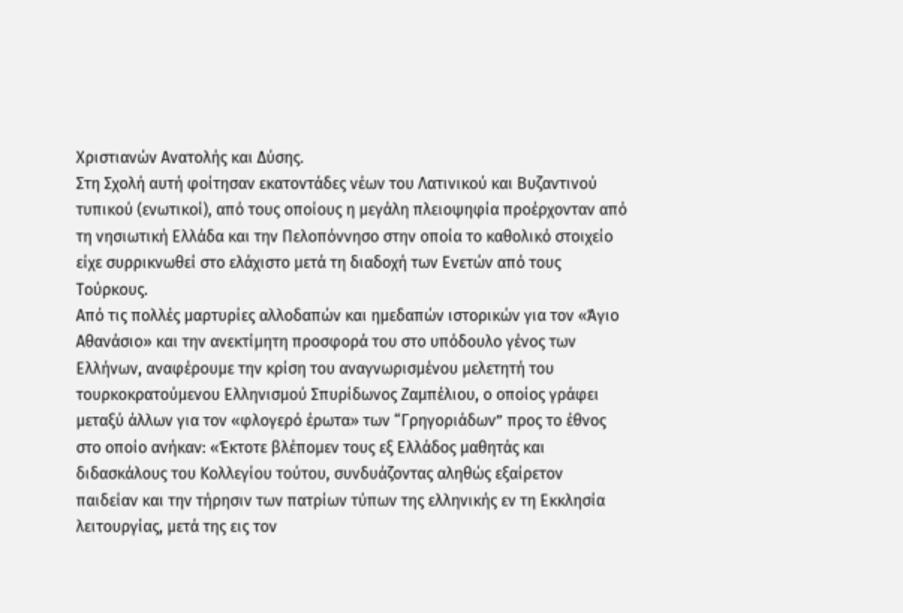Χριστιανών Ανατολής και Δύσης.
Στη Σχολή αυτή φοίτησαν εκατοντάδες νέων του Λατινικού και Βυζαντινού τυπικού (ενωτικοί), από τους οποίους η μεγάλη πλειοψηφία προέρχονταν από τη νησιωτική Ελλάδα και την Πελοπόννησο στην οποία το καθολικό στοιχείο είχε συρρικνωθεί στο ελάχιστο μετά τη διαδοχή των Ενετών από τους Τούρκους.
Από τις πολλές μαρτυρίες αλλοδαπών και ημεδαπών ιστορικών για τον «Άγιο Αθανάσιο» και την ανεκτίμητη προσφορά του στο υπόδουλο γένος των Ελλήνων, αναφέρουμε την κρίση του αναγνωρισμένου μελετητή του τουρκοκρατούμενου Ελληνισμού Σπυρίδωνος Ζαμπέλιου, ο οποίος γράφει μεταξύ άλλων για τον «φλογερό έρωτα» των “Γρηγοριάδων” προς το έθνος στο οποίο ανήκαν: «Έκτοτε βλέπομεν τους εξ Ελλάδος μαθητάς και διδασκάλους του Κολλεγίου τούτου, συνδυάζοντας αληθώς εξαίρετον παιδείαν και την τήρησιν των πατρίων τύπων της ελληνικής εν τη Εκκλησία λειτουργίας, μετά της εις τον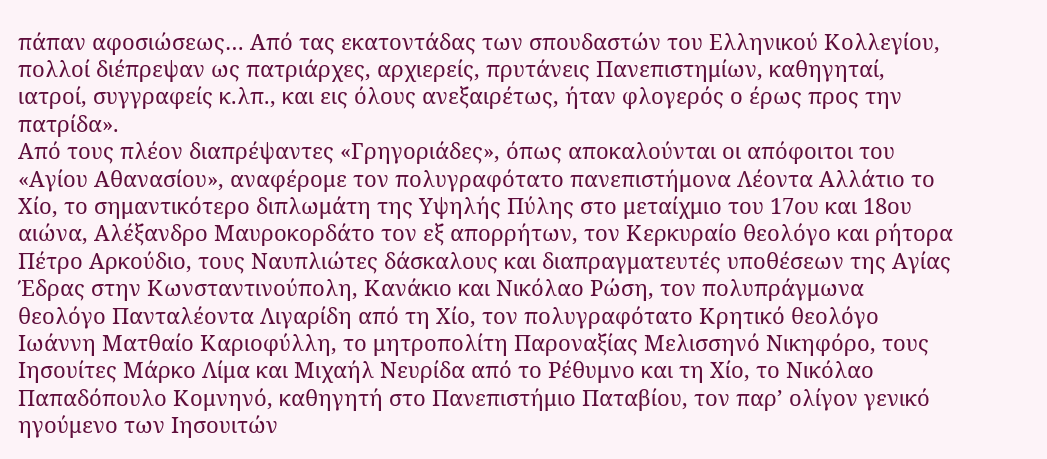πάπαν αφοσιώσεως… Από τας εκατοντάδας των σπουδαστών του Ελληνικού Κολλεγίου, πολλοί διέπρεψαν ως πατριάρχες, αρχιερείς, πρυτάνεις Πανεπιστημίων, καθηγηταί, ιατροί, συγγραφείς κ.λπ., και εις όλους ανεξαιρέτως, ήταν φλογερός ο έρως προς την πατρίδα».
Από τους πλέον διαπρέψαντες «Γρηγοριάδες», όπως αποκαλούνται οι απόφοιτοι του «Αγίου Αθανασίου», αναφέρομε τον πολυγραφότατο πανεπιστήμονα Λέοντα Αλλάτιο το Χίο, το σημαντικότερο διπλωμάτη της Υψηλής Πύλης στο μεταίχμιο του 17ου και 18ου αιώνα, Αλέξανδρο Μαυροκορδάτο τον εξ απορρήτων, τον Κερκυραίο θεολόγο και ρήτορα Πέτρο Αρκούδιο, τους Ναυπλιώτες δάσκαλους και διαπραγματευτές υποθέσεων της Αγίας Έδρας στην Κωνσταντινούπολη, Κανάκιο και Νικόλαο Ρώση, τον πολυπράγμωνα θεολόγο Πανταλέοντα Λιγαρίδη από τη Χίο, τον πολυγραφότατο Κρητικό θεολόγο Ιωάννη Ματθαίο Καριοφύλλη, το μητροπολίτη Παροναξίας Μελισσηνό Νικηφόρο, τους Ιησουίτες Μάρκο Λίμα και Μιχαήλ Νευρίδα από το Ρέθυμνο και τη Χίο, το Νικόλαο Παπαδόπουλο Κομνηνό, καθηγητή στο Πανεπιστήμιο Παταβίου, τον παρ’ ολίγον γενικό ηγούμενο των Ιησουιτών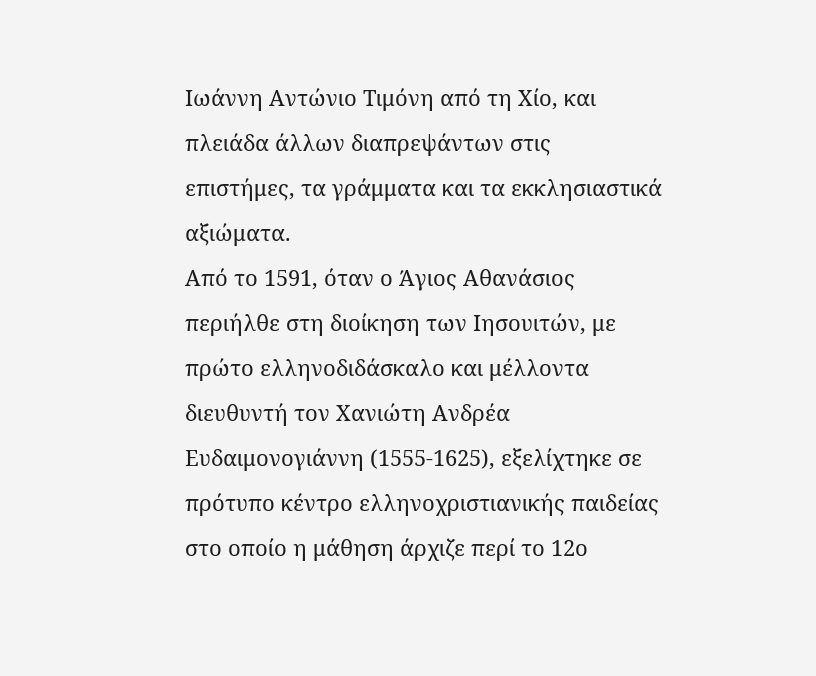Ιωάννη Αντώνιο Τιμόνη από τη Χίο, και πλειάδα άλλων διαπρεψάντων στις επιστήμες, τα γράμματα και τα εκκλησιαστικά αξιώματα.
Από το 1591, όταν ο Άγιος Αθανάσιος περιήλθε στη διοίκηση των Ιησουιτών, με πρώτο ελληνοδιδάσκαλο και μέλλοντα διευθυντή τον Χανιώτη Ανδρέα Ευδαιμονογιάννη (1555-1625), εξελίχτηκε σε πρότυπο κέντρο ελληνοχριστιανικής παιδείας στο οποίο η μάθηση άρχιζε περί το 12ο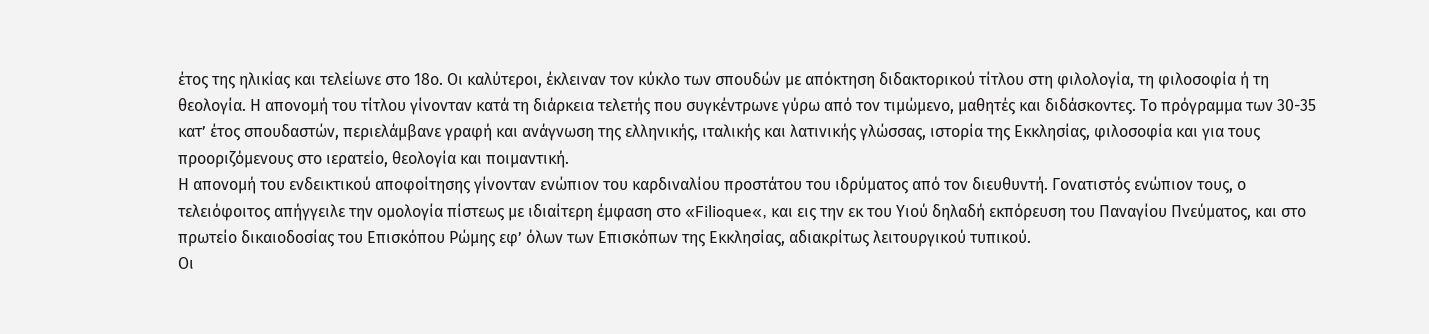έτος της ηλικίας και τελείωνε στο 18ο. Οι καλύτεροι, έκλειναν τον κύκλο των σπουδών με απόκτηση διδακτορικού τίτλου στη φιλολογία, τη φιλοσοφία ή τη θεολογία. Η απονομή του τίτλου γίνονταν κατά τη διάρκεια τελετής που συγκέντρωνε γύρω από τον τιμώμενο, μαθητές και διδάσκοντες. Το πρόγραμμα των 30-35 κατ’ έτος σπουδαστών, περιελάμβανε γραφή και ανάγνωση της ελληνικής, ιταλικής και λατινικής γλώσσας, ιστορία της Εκκλησίας, φιλοσοφία και για τους προοριζόμενους στο ιερατείο, θεολογία και ποιμαντική.
Η απονομή του ενδεικτικού αποφοίτησης γίνονταν ενώπιον του καρδιναλίου προστάτου του ιδρύματος από τον διευθυντή. Γονατιστός ενώπιον τους, ο τελειόφοιτος απήγγειλε την ομολογία πίστεως με ιδιαίτερη έμφαση στο «Filioque«, και εις την εκ του Υιού δηλαδή εκπόρευση του Παναγίου Πνεύματος, και στο πρωτείο δικαιοδοσίας του Επισκόπου Ρώμης εφ’ όλων των Επισκόπων της Εκκλησίας, αδιακρίτως λειτουργικού τυπικού.
Οι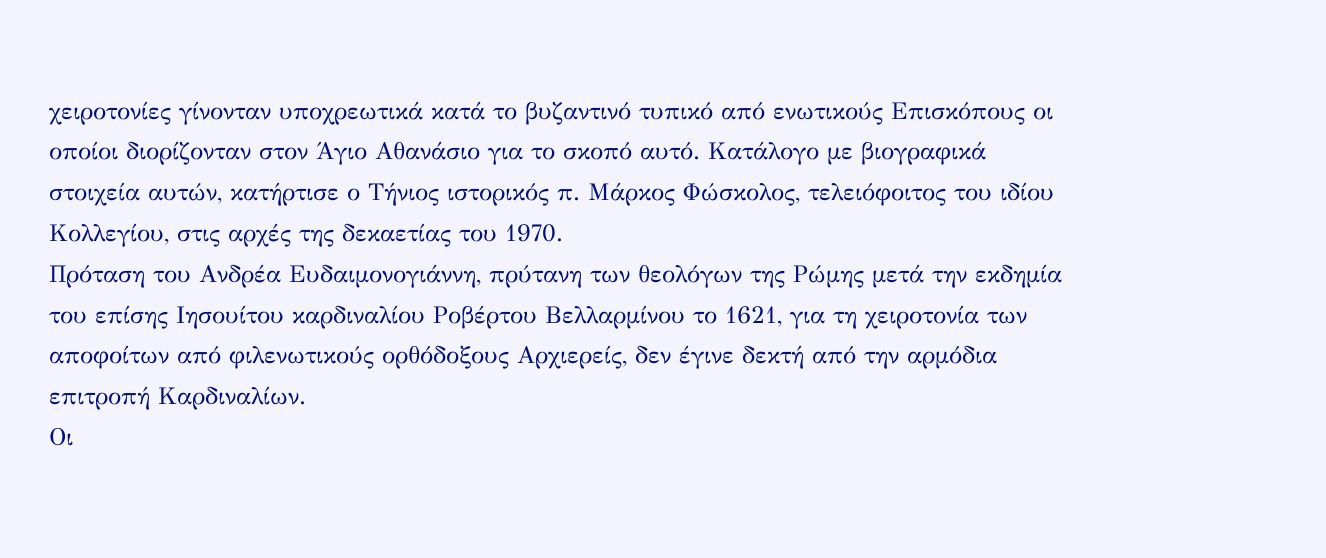χειροτονίες γίνονταν υποχρεωτικά κατά το βυζαντινό τυπικό από ενωτικούς Επισκόπους οι οποίοι διορίζονταν στον Άγιο Αθανάσιο για το σκοπό αυτό. Κατάλογο με βιογραφικά στοιχεία αυτών, κατήρτισε ο Τήνιος ιστορικός π. Μάρκος Φώσκολος, τελειόφοιτος του ιδίου Κολλεγίου, στις αρχές της δεκαετίας του 1970.
Πρόταση του Ανδρέα Ευδαιμονογιάννη, πρύτανη των θεολόγων της Ρώμης μετά την εκδημία του επίσης Ιησουίτου καρδιναλίου Ροβέρτου Βελλαρμίνου το 1621, για τη χειροτονία των αποφοίτων από φιλενωτικούς ορθόδοξους Αρχιερείς, δεν έγινε δεκτή από την αρμόδια επιτροπή Καρδιναλίων.
Οι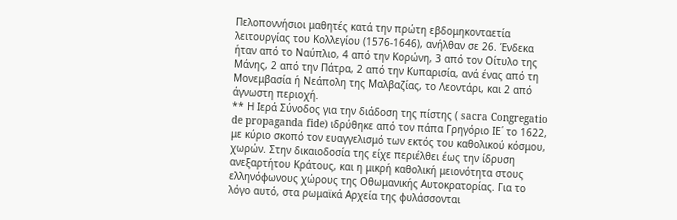Πελοποννήσιοι μαθητές κατά την πρώτη εβδομηκονταετία λειτουργίας του Κολλεγίου (1576-1646), ανήλθαν σε 26. Ένδεκα ήταν από το Ναύπλιο, 4 από την Κορώνη, 3 από τον Οίτυλο της Μάνης, 2 από την Πάτρα, 2 από την Κυπαρισία, ανά ένας από τη Μονεμβασία ή Νεάπολη της Μαλβαζίας, το Λεοντάρι, και 2 από άγνωστη περιοχή.
** Η Ιερά Σύνοδος για την διάδοση της πίστης ( sacra Congregatio de propaganda fide) ιδρύθηκε από τον πάπα Γρηγόριο ΙΕ΄ το 1622, με κύριο σκοπό τον ευαγγελισμό των εκτός του καθολικού κόσμου, χωρών. Στην δικαιοδοσία της είχε περιέλθει έως την ίδρυση ανεξαρτήτου Κράτους, και η μικρή καθολική μειονότητα στους ελληνόφωνους χώρους της Οθωμανικής Αυτοκρατορίας. Για το λόγο αυτό, στα ρωμαϊκά Αρχεία της φυλάσσονται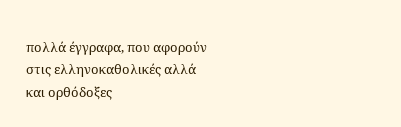πολλά έγγραφα, που αφορούν στις ελληνοκαθολικές αλλά και ορθόδοξες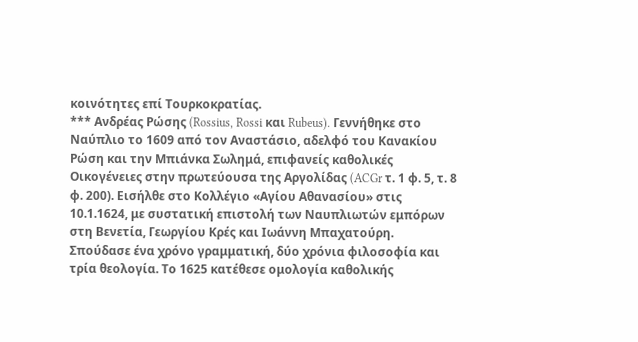κοινότητες επί Τουρκοκρατίας.
*** Ανδρέας Ρώσης (Rossius, Rossi και Rubeus). Γεννήθηκε στο Ναύπλιο το 1609 από τον Αναστάσιο, αδελφό του Κανακίου Ρώση και την Μπιάνκα Σωλημά, επιφανείς καθολικές Οικογένειες στην πρωτεύουσα της Αργολίδας (ACGr τ. 1 φ. 5, τ. 8 φ. 200). Εισήλθε στο Κολλέγιο «Αγίου Αθανασίου» στις 10.1.1624, με συστατική επιστολή των Ναυπλιωτών εμπόρων στη Βενετία, Γεωργίου Κρές και Ιωάννη Μπαχατούρη.
Σπούδασε ένα χρόνο γραμματική, δύο χρόνια φιλοσοφία και τρία θεολογία. Το 1625 κατέθεσε ομολογία καθολικής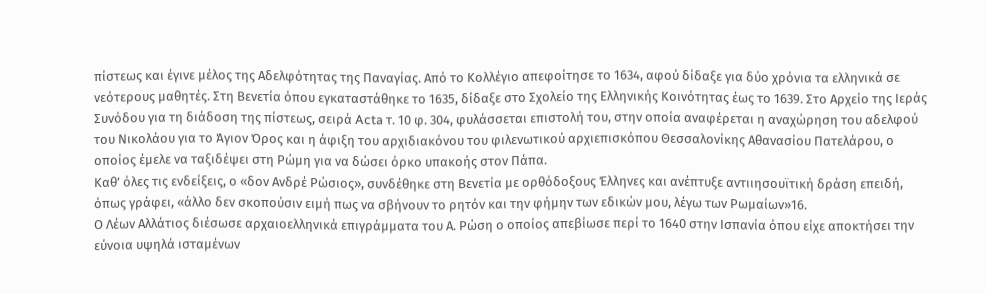πίστεως και έγινε μέλος της Αδελφότητας της Παναγίας. Από το Κολλέγιο απεφοίτησε το 1634, αφού δίδαξε για δύο χρόνια τα ελληνικά σε νεότερους μαθητές. Στη Βενετία όπου εγκαταστάθηκε το 1635, δίδαξε στο Σχολείο της Ελληνικής Κοινότητας έως το 1639. Στο Αρχείο της Ιεράς Συνόδου για τη διάδοση της πίστεως, σειρά Acta τ. 10 φ. 304, φυλάσσεται επιστολή του, στην οποία αναφέρεται η αναχώρηση του αδελφού του Νικολάου για το Άγιον Όρος και η άφιξη του αρχιδιακόνου του φιλενωτικού αρχιεπισκόπου Θεσσαλονίκης Αθανασίου Πατελάρου, ο οποίος έμελε να ταξιδέψει στη Ρώμη για να δώσει όρκο υπακοής στον Πάπα.
Καθ’ όλες τις ενδείξεις, ο «δον Ανδρέ Ρώσιος», συνδέθηκε στη Βενετία με ορθόδοξους Έλληνες και ανέπτυξε αντιιησουϊτική δράση επειδή, όπως γράφει, «άλλο δεν σκοπούσιν ειμή πως να σβήνουν το ρητόν και την φήμην των εδικών μου, λέγω των Ρωμαίων»16.
Ο Λέων Αλλάτιος διέσωσε αρχαιοελληνικά επιγράμματα του Α. Ρώση ο οποίος απεβίωσε περί το 1640 στην Ισπανία όπου είχε αποκτήσει την εύνοια υψηλά ισταμένων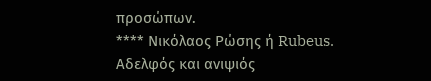προσώπων.
**** Νικόλαος Ρώσης ή Rubeus. Αδελφός και ανιψιός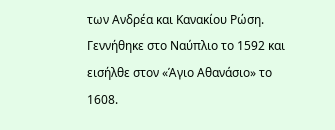των Ανδρέα και Κανακίου Ρώση. Γεννήθηκε στο Ναύπλιο το 1592 και εισήλθε στον «Άγιο Αθανάσιο» το 1608.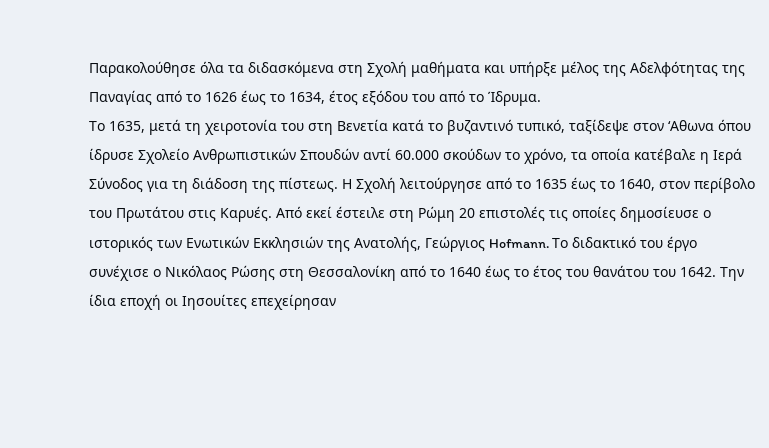Παρακολούθησε όλα τα διδασκόμενα στη Σχολή μαθήματα και υπήρξε μέλος της Αδελφότητας της Παναγίας από το 1626 έως το 1634, έτος εξόδου του από το Ίδρυμα.
Το 1635, μετά τη χειροτονία του στη Βενετία κατά το βυζαντινό τυπικό, ταξίδεψε στον ‘Αθωνα όπου ίδρυσε Σχολείο Ανθρωπιστικών Σπουδών αντί 60.000 σκούδων το χρόνο, τα οποία κατέβαλε η Ιερά Σύνοδος για τη διάδοση της πίστεως. Η Σχολή λειτούργησε από το 1635 έως το 1640, στον περίβολο του Πρωτάτου στις Καρυές. Από εκεί έστειλε στη Ρώμη 20 επιστολές τις οποίες δημοσίευσε ο ιστορικός των Ενωτικών Εκκλησιών της Ανατολής, Γεώργιος Hofmann. Το διδακτικό του έργο συνέχισε ο Νικόλαος Ρώσης στη Θεσσαλονίκη από το 1640 έως το έτος του θανάτου του 1642. Την ίδια εποχή οι Ιησουίτες επεχείρησαν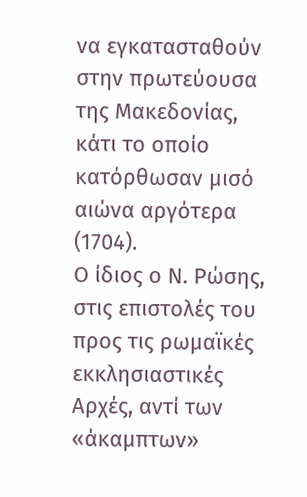να εγκατασταθούν στην πρωτεύουσα της Μακεδονίας, κάτι το οποίο κατόρθωσαν μισό αιώνα αργότερα (1704).
Ο ίδιος ο Ν. Ρώσης, στις επιστολές του προς τις ρωμαϊκές εκκλησιαστικές Αρχές, αντί των «άκαμπτων»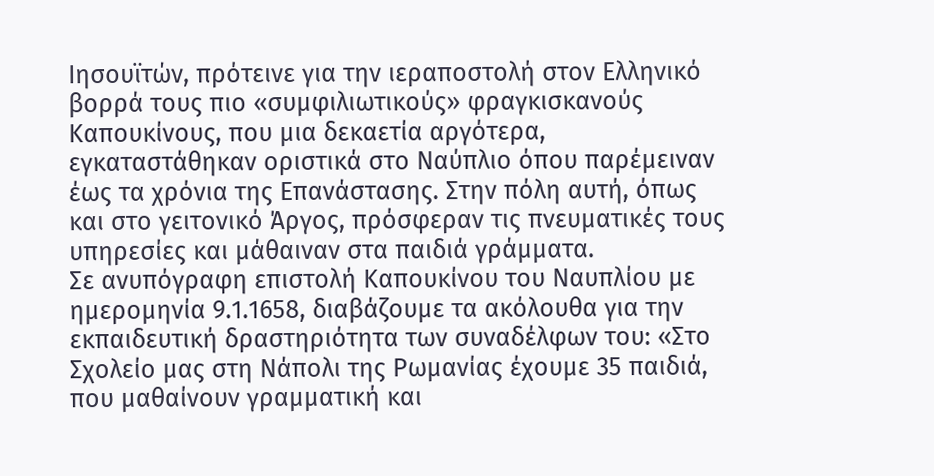Ιησουϊτών, πρότεινε για την ιεραποστολή στον Ελληνικό βορρά τους πιο «συμφιλιωτικούς» φραγκισκανούς Καπουκίνους, που μια δεκαετία αργότερα, εγκαταστάθηκαν οριστικά στο Ναύπλιο όπου παρέμειναν έως τα χρόνια της Επανάστασης. Στην πόλη αυτή, όπως και στο γειτονικό Άργος, πρόσφεραν τις πνευματικές τους υπηρεσίες και μάθαιναν στα παιδιά γράμματα.
Σε ανυπόγραφη επιστολή Καπουκίνου του Ναυπλίου με ημερομηνία 9.1.1658, διαβάζουμε τα ακόλουθα για την εκπαιδευτική δραστηριότητα των συναδέλφων του: «Στο Σχολείο μας στη Νάπολι της Ρωμανίας έχουμε 35 παιδιά, που μαθαίνουν γραμματική και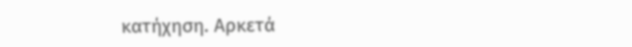κατήχηση. Αρκετά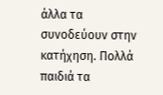άλλα τα συνοδεύουν στην κατήχηση. Πολλά παιδιά τα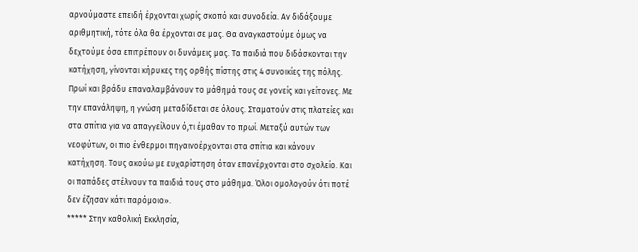αρνούμαστε επειδή έρχονται χωρίς σκοπό και συνοδεία. Αν διδάξουμε αριθμητική, τότε όλα θα έρχονται σε μας. Θα αναγκαστούμε όμως να δεχτούμε όσα επιτρέπουν οι δυνάμεις μας. Τα παιδιά που διδάσκονται την κατήχηση, γίνονται κήρυκες της ορθής πίστης στις 4 συνοικίες της πόλης. Πρωί και βράδυ επαναλαμβάνουν το μάθημά τους σε γονείς και γείτονες. Με την επανάληψη, η γνώση μεταδίδεται σε όλους. Σταματούν στις πλατείες και στα σπίτια για να απαγγείλουν ό,τι έμαθαν το πρωί. Μεταξύ αυτών των νεοφύτων, οι πιο ένθερμοι πηγαινοέρχονται στα σπίτια και κάνουν κατήχηση. Τους ακούω με ευχαρίστηση όταν επανέρχονται στο σχολείο. Και οι παπάδες στέλνουν τα παιδιά τους στο μάθημα. Όλοι ομολογούν ότι ποτέ δεν έζησαν κάτι παρόμοιο».
***** Στην καθολική Εκκλησία,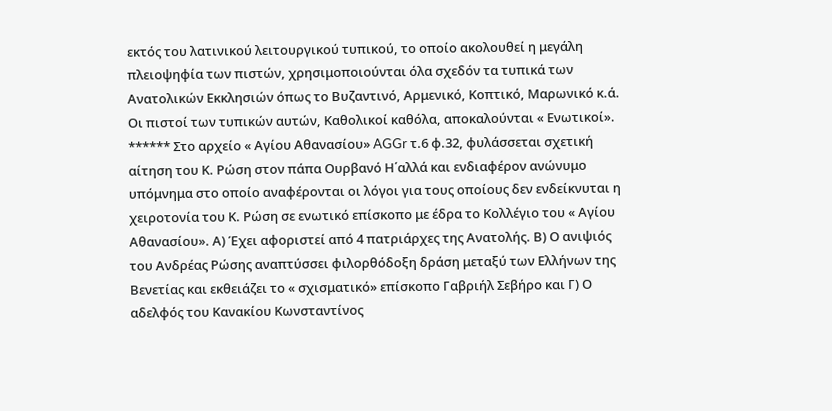εκτός του λατινικού λειτουργικού τυπικού, το οποίο ακολουθεί η μεγάλη πλειοψηφία των πιστών, χρησιμοποιούνται όλα σχεδόν τα τυπικά των Ανατολικών Εκκλησιών όπως το Βυζαντινό, Αρμενικό, Κοπτικό, Μαρωνικό κ.ά. Οι πιστοί των τυπικών αυτών, Καθολικοί καθόλα, αποκαλούνται « Ενωτικοί».
****** Στο αρχείο « Αγίου Αθανασίου» AGGr τ.6 φ.32, φυλάσσεται σχετική αίτηση του Κ. Ρώση στον πάπα Ουρβανό Η΄αλλά και ενδιαφέρον ανώνυμο υπόμνημα στο οποίο αναφέρονται οι λόγοι για τους οποίους δεν ενδείκνυται η χειροτονία του Κ. Ρώση σε ενωτικό επίσκοπο με έδρα το Κολλέγιο του « Αγίου Αθανασίου». Α) Έχει αφοριστεί από 4 πατριάρχες της Ανατολής. Β) Ο ανιψιός του Ανδρέας Ρώσης αναπτύσσει φιλορθόδοξη δράση μεταξύ των Ελλήνων της Βενετίας και εκθειάζει το « σχισματικό» επίσκοπο Γαβριήλ Σεβήρο και Γ) Ο αδελφός του Κανακίου Κωνσταντίνος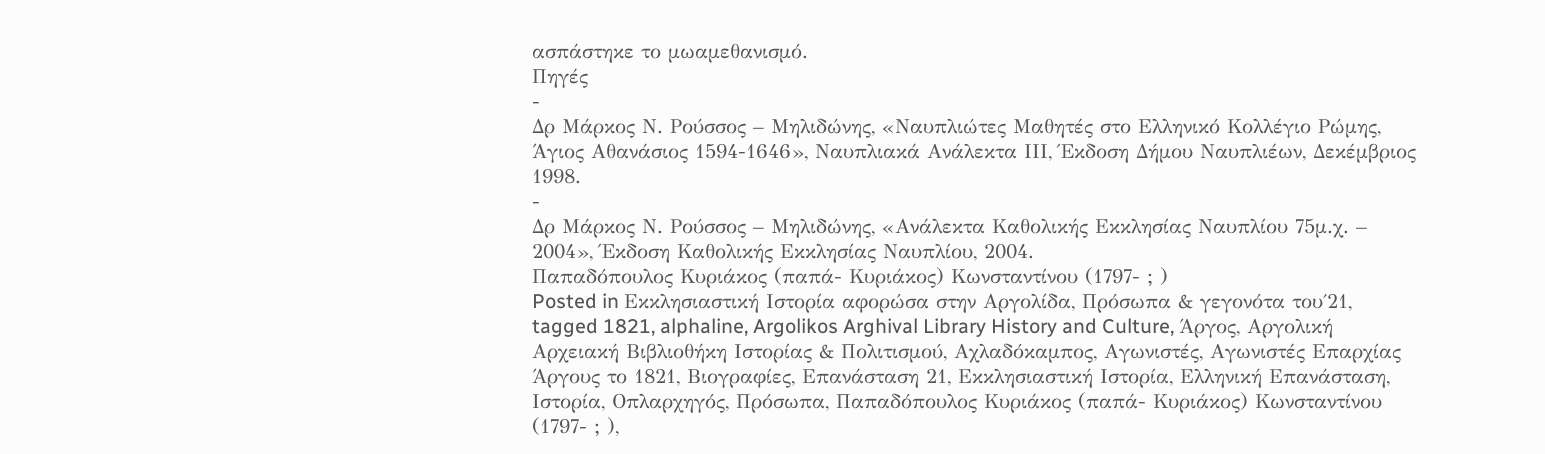ασπάστηκε το μωαμεθανισμό.
Πηγές
-
Δρ Μάρκος Ν. Ρούσσος – Μηλιδώνης, «Ναυπλιώτες Μαθητές στο Ελληνικό Κολλέγιο Ρώμης, Άγιος Αθανάσιος 1594-1646», Ναυπλιακά Ανάλεκτα ΙII, Έκδοση Δήμου Ναυπλιέων, Δεκέμβριος 1998.
-
Δρ Μάρκος Ν. Ρούσσος – Μηλιδώνης, «Ανάλεκτα Καθολικής Εκκλησίας Ναυπλίου 75μ.χ. – 2004», Έκδοση Καθολικής Εκκλησίας Ναυπλίου, 2004.
Παπαδόπουλος Κυριάκος (παπά- Κυριάκος) Κωνσταντίνου (1797- ; )
Posted in Εκκλησιαστική Ιστορία αφορώσα στην Αργολίδα, Πρόσωπα & γεγονότα του΄21, tagged 1821, alphaline, Argolikos Arghival Library History and Culture, Άργος, Αργολική Αρχειακή Βιβλιοθήκη Ιστορίας & Πολιτισμού, Αχλαδόκαμπος, Αγωνιστές, Αγωνιστές Επαρχίας Άργους το 1821, Βιογραφίες, Επανάσταση 21, Εκκλησιαστική Ιστορία, Ελληνική Επανάσταση, Ιστορία, Οπλαρχηγός, Πρόσωπα, Παπαδόπουλος Κυριάκος (παπά- Κυριάκος) Κωνσταντίνου (1797- ; ),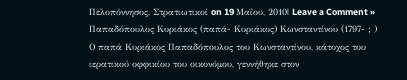Πελοπόννησος, Στρατιωτικοί on 19 Μαΐου, 2010| Leave a Comment »
Παπαδόπουλος Κυριάκος (παπά- Κυριάκος) Κωνσταντίνου (1797- ; )
Ο παπά Κυριάκος Παπαδόπουλος του Κωνσταντίνου, κάτοχος του ιερατικού οφφικίου του οικονόμου, γεννήθηκε στον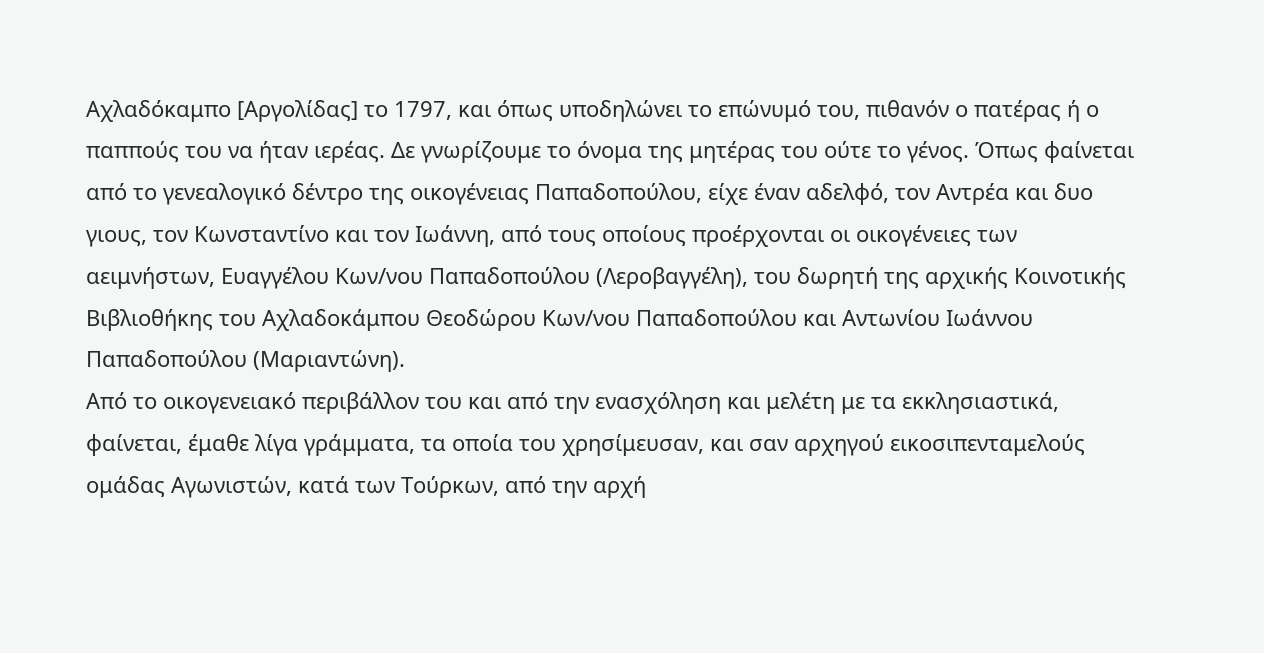Αχλαδόκαμπο [Αργολίδας] το 1797, και όπως υποδηλώνει το επώνυμό του, πιθανόν ο πατέρας ή ο παππούς του να ήταν ιερέας. Δε γνωρίζουμε το όνομα της μητέρας του ούτε το γένος. Όπως φαίνεται από το γενεαλογικό δέντρο της οικογένειας Παπαδοπούλου, είχε έναν αδελφό, τον Αντρέα και δυο γιους, τον Κωνσταντίνο και τον Ιωάννη, από τους οποίους προέρχονται οι οικογένειες των αειμνήστων, Ευαγγέλου Κων/νου Παπαδοπούλου (Λεροβαγγέλη), του δωρητή της αρχικής Κοινοτικής Βιβλιοθήκης του Αχλαδοκάμπου Θεοδώρου Κων/νου Παπαδοπούλου και Αντωνίου Ιωάννου Παπαδοπούλου (Μαριαντώνη).
Από το οικογενειακό περιβάλλον του και από την ενασχόληση και μελέτη με τα εκκλησιαστικά, φαίνεται, έμαθε λίγα γράμματα, τα οποία του χρησίμευσαν, και σαν αρχηγού εικοσιπενταμελούς ομάδας Αγωνιστών, κατά των Τούρκων, από την αρχή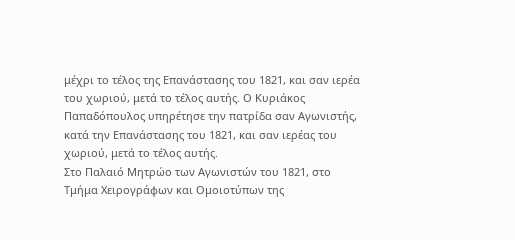μέχρι το τέλος της Επανάστασης του 1821, και σαν ιερέα του χωριού, μετά το τέλος αυτής. Ο Κυριάκος Παπαδόπουλος υπηρέτησε την πατρίδα σαν Αγωνιστής, κατά την Επανάστασης του 1821, και σαν ιερέας του χωριού, μετά το τέλος αυτής.
Στο Παλαιό Μητρώο των Αγωνιστών του 1821, στο Τμήμα Χειρογράφων και Ομοιοτύπων της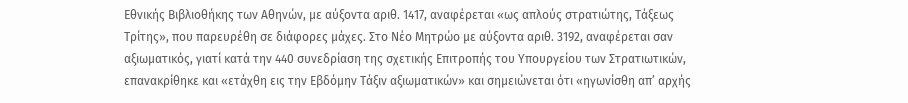Εθνικής Βιβλιοθήκης των Αθηνών, με αύξοντα αριθ. 1417, αναφέρεται «ως απλούς στρατιώτης, Τάξεως Τρίτης», που παρευρέθη σε διάφορες μάχες. Στο Νέο Μητρώο με αύξοντα αριθ. 3192, αναφέρεται σαν αξιωματικός, γιατί κατά την 440 συνεδρίαση της σχετικής Επιτροπής του Υπουργείου των Στρατιωτικών, επανακρίθηκε και «ετάχθη εις την Εβδόμην Τάξιν αξιωματικών» και σημειώνεται ότι «ηγωνίσθη απ’ αρχής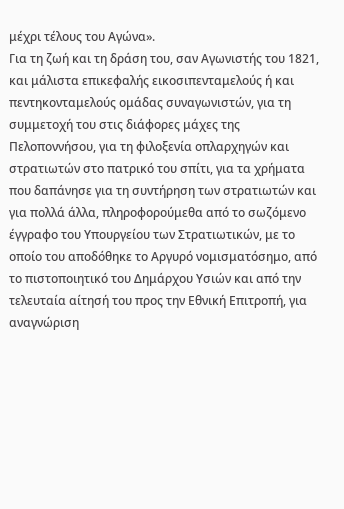μέχρι τέλους του Αγώνα».
Για τη ζωή και τη δράση του, σαν Αγωνιστής του 1821, και μάλιστα επικεφαλής εικοσιπενταμελούς ή και πεντηκονταμελούς ομάδας συναγωνιστών, για τη συμμετοχή του στις διάφορες μάχες της Πελοποννήσου, για τη φιλοξενία οπλαρχηγών και στρατιωτών στο πατρικό του σπίτι, για τα χρήματα που δαπάνησε για τη συντήρηση των στρατιωτών και για πολλά άλλα, πληροφορούμεθα από το σωζόμενο έγγραφο του Υπουργείου των Στρατιωτικών, με το οποίο του αποδόθηκε το Αργυρό νομισματόσημο, από το πιστοποιητικό του Δημάρχου Υσιών και από την τελευταία αίτησή του προς την Εθνική Επιτροπή, για αναγνώριση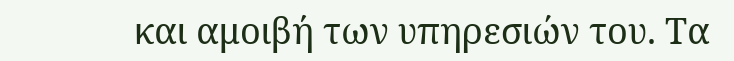και αμοιβή των υπηρεσιών του. Τα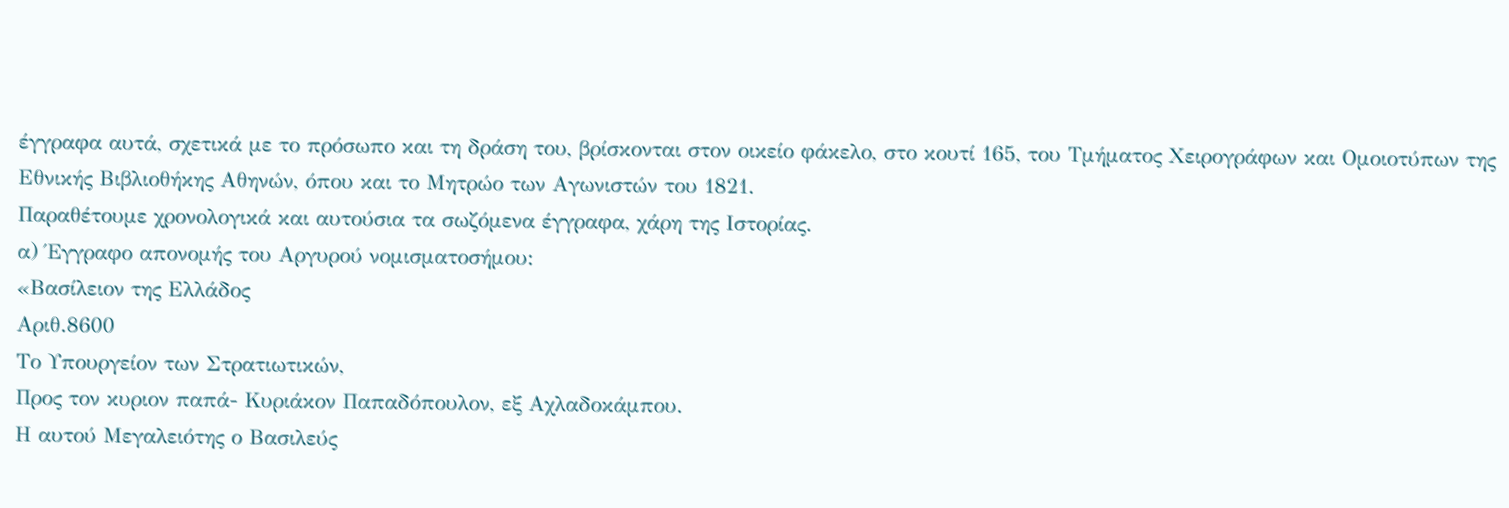έγγραφα αυτά, σχετικά με το πρόσωπο και τη δράση του, βρίσκονται στον οικείο φάκελο, στο κουτί 165, του Τμήματος Χειρογράφων και Ομοιοτύπων της Εθνικής Βιβλιοθήκης Αθηνών, όπου και το Μητρώο των Αγωνιστών του 1821.
Παραθέτουμε χρονολογικά και αυτούσια τα σωζόμενα έγγραφα, χάρη της Ιστορίας.
α) Έγγραφο απονομής του Αργυρού νομισματοσήμου:
«Βασίλειον της Ελλάδος
Αριθ.8600
Το Υπουργείον των Στρατιωτικών,
Προς τον κυριον παπά- Κυριάκον Παπαδόπουλον, εξ Αχλαδοκάμπου.
Η αυτού Μεγαλειότης ο Βασιλεύς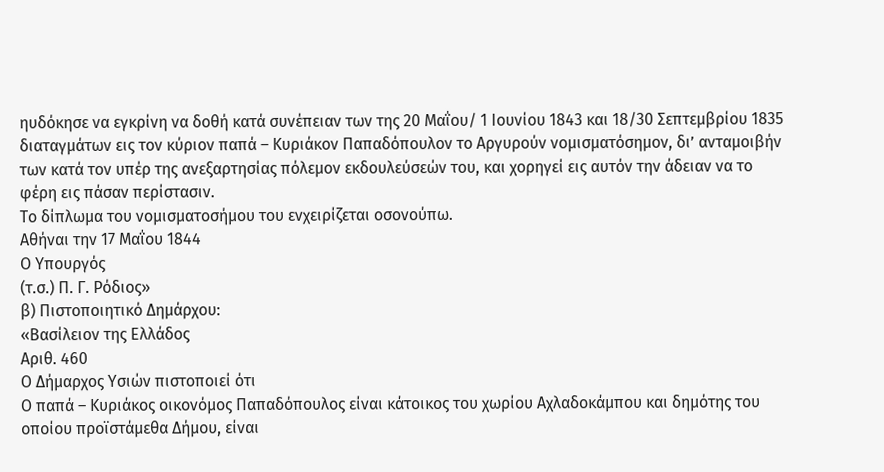ηυδόκησε να εγκρίνη να δοθή κατά συνέπειαν των της 20 Μαΐου/ 1 Ιουνίου 1843 και 18/30 Σεπτεμβρίου 1835 διαταγμάτων εις τον κύριον παπά – Κυριάκον Παπαδόπουλον το Αργυρούν νομισματόσημον, δι’ ανταμοιβήν των κατά τον υπέρ της ανεξαρτησίας πόλεμον εκδουλεύσεών του, και χορηγεί εις αυτόν την άδειαν να το φέρη εις πάσαν περίστασιν.
Το δίπλωμα του νομισματοσήμου του ενχειρίζεται οσονούπω.
Αθήναι την 17 Μαΐου 1844
Ο Υπουργός
(τ.σ.) Π. Γ. Ρόδιος»
β) Πιστοποιητικό Δημάρχου:
«Βασίλειον της Ελλάδος
Αριθ. 460
Ο Δήμαρχος Υσιών πιστοποιεί ότι
Ο παπά – Κυριάκος οικονόμος Παπαδόπουλος είναι κάτοικος του χωρίου Αχλαδοκάμπου και δημότης του οποίου προϊστάμεθα Δήμου, είναι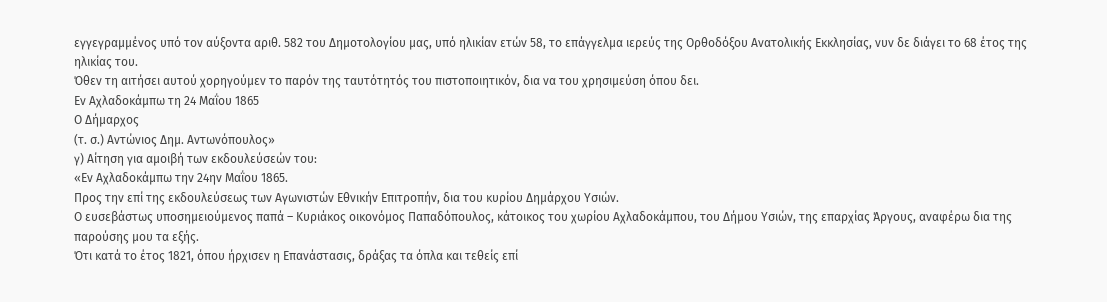εγγεγραμμένος υπό τον αύξοντα αριθ. 582 του Δημοτολογίου μας, υπό ηλικίαν ετών 58, το επάγγελμα ιερεύς της Ορθοδόξου Ανατολικής Εκκλησίας, νυν δε διάγει το 68 έτος της ηλικίας του.
Όθεν τη αιτήσει αυτού χορηγούμεν το παρόν της ταυτότητός του πιστοποιητικόν, δια να του χρησιμεύση όπου δει.
Εν Αχλαδοκάμπω τη 24 Μαΐου 1865
Ο Δήμαρχος
(τ. σ.) Αντώνιος Δημ. Αντωνόπουλος»
γ) Αίτηση για αμοιβή των εκδουλεύσεών του:
«Εν Αχλαδοκάμπω την 24ην Μαΐου 1865.
Προς την επί της εκδουλεύσεως των Αγωνιστών Εθνικήν Επιτροπήν, δια του κυρίου Δημάρχου Υσιών.
Ο ευσεβάστως υποσημειούμενος παπά – Κυριάκος οικονόμος Παπαδόπουλος, κάτοικος του χωρίου Αχλαδοκάμπου, του Δήμου Υσιών, της επαρχίας Άργους, αναφέρω δια της παρούσης μου τα εξής.
Ότι κατά το έτος 1821, όπου ήρχισεν η Επανάστασις, δράξας τα όπλα και τεθείς επί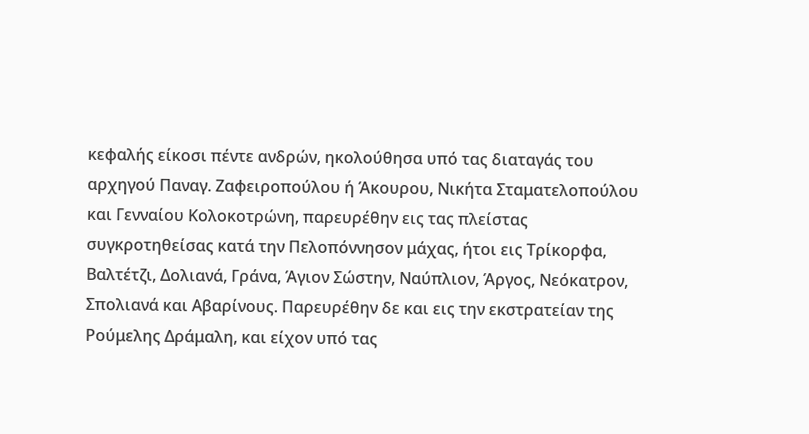κεφαλής είκοσι πέντε ανδρών, ηκολούθησα υπό τας διαταγάς του αρχηγού Παναγ. Ζαφειροπούλου ή Άκουρου, Νικήτα Σταματελοπούλου και Γενναίου Κολοκοτρώνη, παρευρέθην εις τας πλείστας συγκροτηθείσας κατά την Πελοπόννησον μάχας, ήτοι εις Τρίκορφα, Βαλτέτζι, Δολιανά, Γράνα, Άγιον Σώστην, Ναύπλιον, Άργος, Νεόκατρον, Σπολιανά και Αβαρίνους. Παρευρέθην δε και εις την εκστρατείαν της Ρούμελης Δράμαλη, και είχον υπό τας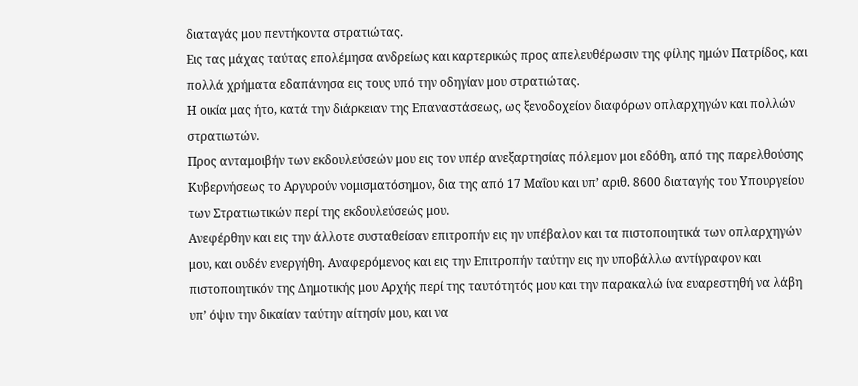διαταγάς μου πεντήκοντα στρατιώτας.
Εις τας μάχας ταύτας επολέμησα ανδρείως και καρτερικώς προς απελευθέρωσιν της φίλης ημών Πατρίδος, και πολλά χρήματα εδαπάνησα εις τους υπό την οδηγίαν μου στρατιώτας.
Η οικία μας ήτο, κατά την διάρκειαν της Επαναστάσεως, ως ξενοδοχείον διαφόρων οπλαρχηγών και πολλών στρατιωτών.
Προς ανταμοιβήν των εκδουλεύσεών μου εις τον υπέρ ανεξαρτησίας πόλεμον μοι εδόθη, από της παρελθούσης Κυβερνήσεως το Αργυρούν νομισματόσημον, δια της από 17 Μαΐου και υπ’ αριθ. 8600 διαταγής του Υπουργείου των Στρατιωτικών περί της εκδουλεύσεώς μου.
Ανεφέρθην και εις την άλλοτε συσταθείσαν επιτροπήν εις ην υπέβαλον και τα πιστοποιητικά των οπλαρχηγών μου, και ουδέν ενεργήθη. Αναφερόμενος και εις την Επιτροπήν ταύτην εις ην υποβάλλω αντίγραφον και πιστοποιητικόν της Δημοτικής μου Αρχής περί της ταυτότητός μου και την παρακαλώ ίνα ευαρεστηθή να λάβη υπ’ όψιν την δικαίαν ταύτην αίτησίν μου, και να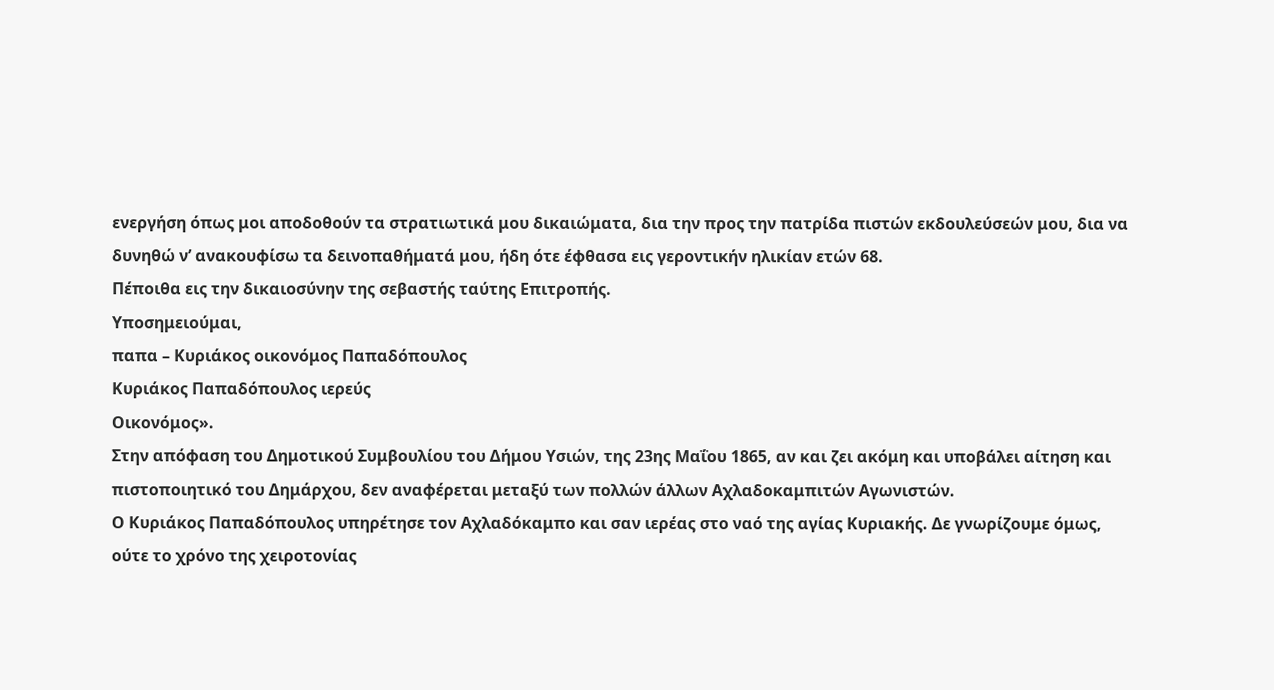ενεργήση όπως μοι αποδοθούν τα στρατιωτικά μου δικαιώματα, δια την προς την πατρίδα πιστών εκδουλεύσεών μου, δια να δυνηθώ ν’ ανακουφίσω τα δεινοπαθήματά μου, ήδη ότε έφθασα εις γεροντικήν ηλικίαν ετών 68.
Πέποιθα εις την δικαιοσύνην της σεβαστής ταύτης Επιτροπής.
Υποσημειούμαι,
παπα – Κυριάκος οικονόμος Παπαδόπουλος
Κυριάκος Παπαδόπουλος ιερεύς
Οικονόμος».
Στην απόφαση του Δημοτικού Συμβουλίου του Δήμου Υσιών, της 23ης Μαΐου 1865, αν και ζει ακόμη και υποβάλει αίτηση και πιστοποιητικό του Δημάρχου, δεν αναφέρεται μεταξύ των πολλών άλλων Αχλαδοκαμπιτών Αγωνιστών.
Ο Κυριάκος Παπαδόπουλος υπηρέτησε τον Αχλαδόκαμπο και σαν ιερέας στο ναό της αγίας Κυριακής. Δε γνωρίζουμε όμως, ούτε το χρόνο της χειροτονίας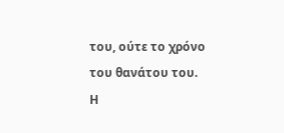του, ούτε το χρόνο του θανάτου του.
Η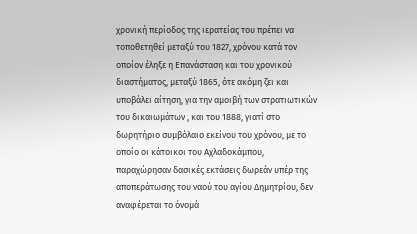χρονική περίοδος της ιερατείας του πρέπει να τοποθετηθεί μεταξύ του 1827, χρόνου κατά τον οποίον έληξε η Επανάσταση και του χρονικού διαστήματος, μεταξύ 1865, ότε ακόμη ζει και υποβάλει αίτηση, για την αμοιβή των στρατιωτικών του δικαιωμάτων , και του 1888, γιατί στο δωρητήριο συμβόλαιο εκείνου του χρόνου, με το οποίο οι κάτοικοι του Αχλαδοκάμπου, παραχώρησαν δασικές εκτάσεις δωρεάν υπέρ της αποπεράτωσης του ναού του αγίου Δημητρίου, δεν αναφέρεται το όνομά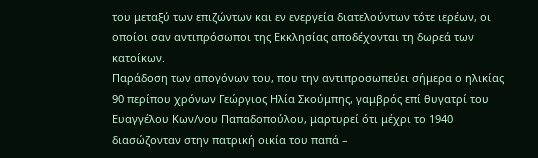του μεταξύ των επιζώντων και εν ενεργεία διατελούντων τότε ιερέων, οι οποίοι σαν αντιπρόσωποι της Εκκλησίας αποδέχονται τη δωρεά των κατοίκων.
Παράδοση των απογόνων του, που την αντιπροσωπεύει σήμερα ο ηλικίας 90 περίπου χρόνων Γεώργιος Ηλία Σκούμπης, γαμβρός επί θυγατρί του Ευαγγέλου Κων/νου Παπαδοπούλου, μαρτυρεί ότι μέχρι το 1940 διασώζονταν στην πατρική οικία του παπά –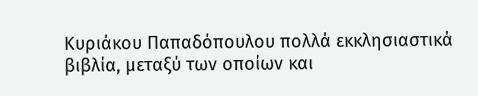Κυριάκου Παπαδόπουλου πολλά εκκλησιαστικά βιβλία, μεταξύ των οποίων και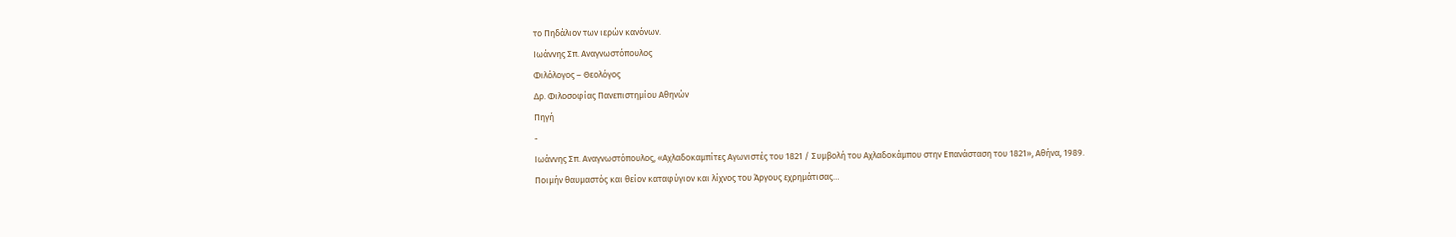το Πηδάλιον των ιερών κανόνων.
Ιωάννης Σπ. Αναγνωστόπουλος
Φιλόλογος – Θεολόγος
Δρ. Φιλοσοφίας Πανεπιστημίου Αθηνών
Πηγή
-
Ιωάννης Σπ. Αναγνωστόπουλος, «Αχλαδοκαμπίτες Αγωνιστές του 1821 / Συμβολή του Αχλαδοκάμπου στην Επανάσταση του 1821», Αθήνα, 1989.
Ποιμήν θαυμαστός και θείον καταφύγιον και λίχνος του Άργους εχρημάτισας…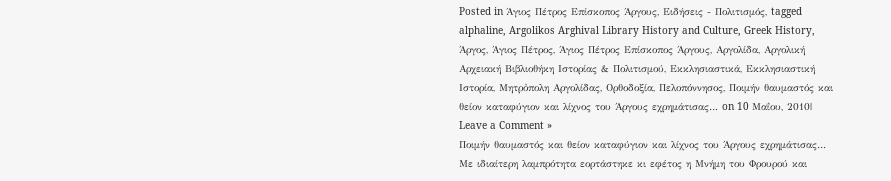Posted in Άγιος Πέτρος Επίσκοπος Άργους, Ειδήσεις - Πολιτισμός, tagged alphaline, Argolikos Arghival Library History and Culture, Greek History, Άργος, Άγιος Πέτρος, Άγιος Πέτρος Επίσκοπος Άργους, Αργολίδα, Αργολική Αρχειακή Βιβλιοθήκη Ιστορίας & Πολιτισμού, Εκκλησιαστικά, Εκκλησιαστική Ιστορία, Μητρὀπολη Αργολίδας, Ορθοδοξία, Πελοπόννησος, Ποιμήν θαυμαστός και θείον καταφύγιον και λίχνος του Άργους εχρημάτισας… on 10 Μαΐου, 2010| Leave a Comment »
Ποιμήν θαυμαστός και θείον καταφύγιον και λίχνος του Άργους εχρημάτισας…
Με ιδιαίτερη λαμπρότητα εορτάστηκε κι εφέτος η Μνήμη του Φρουρού και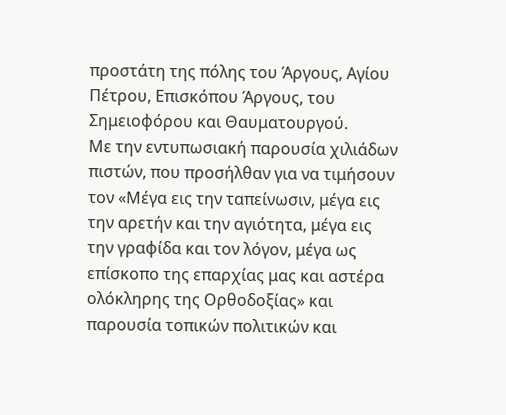προστάτη της πόλης του Άργους, Αγίου Πέτρου, Επισκόπου Άργους, του Σημειοφόρου και Θαυματουργού.
Με την εντυπωσιακή παρουσία χιλιάδων πιστών, που προσήλθαν για να τιμήσουν τον «Μέγα εις την ταπείνωσιν, μέγα εις την αρετήν και την αγιότητα, μέγα εις την γραφίδα και τον λόγον, μέγα ως επίσκοπο της επαρχίας μας και αστέρα ολόκληρης της Ορθοδοξίας» και παρουσία τοπικών πολιτικών και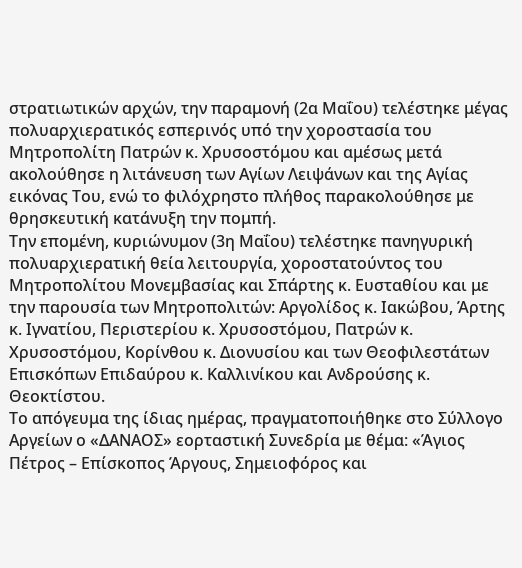στρατιωτικών αρχών, την παραμονή (2α Μαΐου) τελέστηκε μέγας πολυαρχιερατικός εσπερινός υπό την χοροστασία του Μητροπολίτη Πατρών κ. Χρυσοστόμου και αμέσως μετά ακολούθησε η λιτάνευση των Αγίων Λειψάνων και της Αγίας εικόνας Του, ενώ το φιλόχρηστο πλήθος παρακολούθησε με θρησκευτική κατάνυξη την πομπή.
Την επομένη, κυριώνυμον (3η Μαΐου) τελέστηκε πανηγυρική πολυαρχιερατική θεία λειτουργία, χοροστατούντος του Μητροπολίτου Μονεμβασίας και Σπάρτης κ. Ευσταθίου και με την παρουσία των Μητροπολιτών: Αργολίδος κ. Ιακώβου, Άρτης κ. Ιγνατίου, Περιστερίου κ. Χρυσοστόμου, Πατρών κ. Χρυσοστόμου, Κορίνθου κ. Διονυσίου και των Θεοφιλεστάτων Επισκόπων Επιδαύρου κ. Καλλινίκου και Ανδρούσης κ. Θεοκτίστου.
Το απόγευμα της ίδιας ημέρας, πραγματοποιήθηκε στο Σύλλογο Αργείων ο «ΔΑΝΑΟΣ» εορταστική Συνεδρία με θέμα: «Άγιος Πέτρος – Επίσκοπος Άργους, Σημειοφόρος και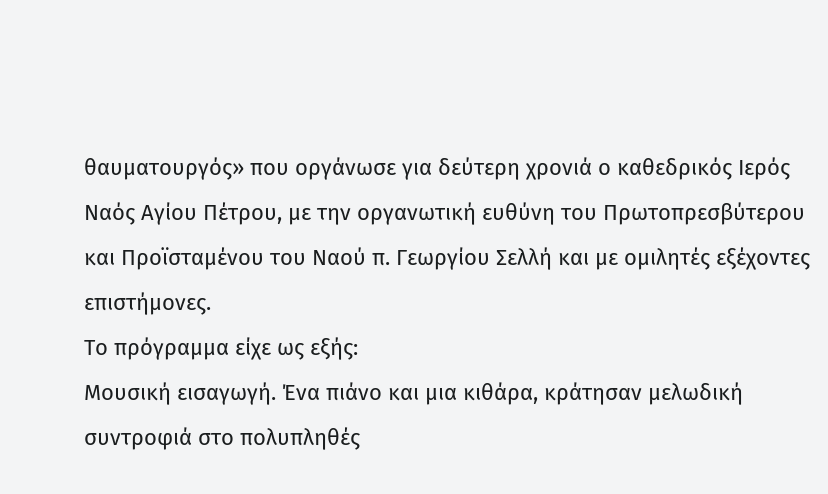θαυματουργός» που οργάνωσε για δεύτερη χρονιά ο καθεδρικός Ιερός Ναός Αγίου Πέτρου, με την οργανωτική ευθύνη του Πρωτοπρεσβύτερου και Προϊσταμένου του Ναού π. Γεωργίου Σελλή και με ομιλητές εξέχοντες επιστήμονες.
Το πρόγραμμα είχε ως εξής:
Μουσική εισαγωγή. Ένα πιάνο και μια κιθάρα, κράτησαν μελωδική συντροφιά στο πολυπληθές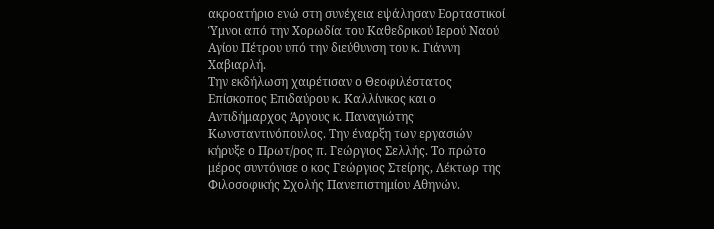ακροατήριο ενώ στη συνέχεια εψάλησαν Εορταστικοί Ύμνοι από την Χορωδία του Καθεδρικού Ιερού Ναού Αγίου Πέτρου υπό την διεύθυνση του κ. Γιάννη Χαβιαρλή.
Την εκδήλωση χαιρέτισαν ο Θεοφιλέστατος Επίσκοπος Επιδαύρου κ. Καλλίνικος και ο Αντιδήμαρχος Άργους κ. Παναγιώτης Κωνσταντινόπουλος. Την έναρξη των εργασιών κήρυξε ο Πρωτ/ρος π. Γεώργιος Σελλής. Το πρώτο μέρος συντόνισε ο κος Γεώργιος Στείρης, Λέκτωρ της Φιλοσοφικής Σχολής Πανεπιστημίου Αθηνών.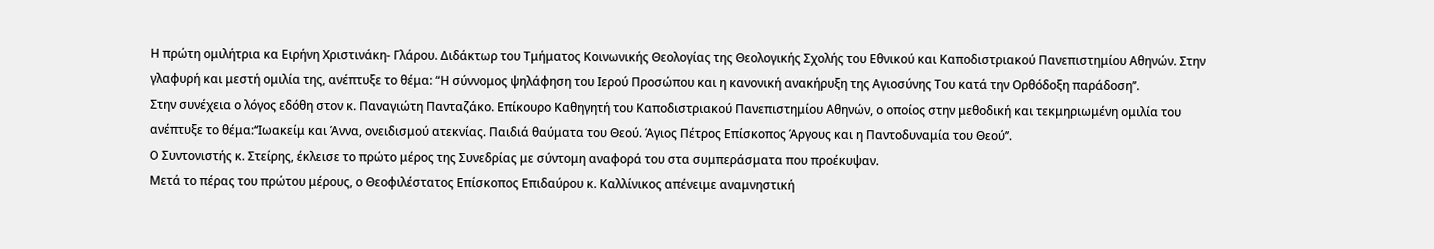Η πρώτη ομιλήτρια κα Ειρήνη Χριστινάκη- Γλάρου. Διδάκτωρ του Τμήματος Κοινωνικής Θεολογίας της Θεολογικής Σχολής του Εθνικού και Καποδιστριακού Πανεπιστημίου Αθηνών. Στην γλαφυρή και μεστή ομιλία της, ανέπτυξε το θέμα: “Η σύννομος ψηλάφηση του Ιερού Προσώπου και η κανονική ανακήρυξη της Αγιοσύνης Του κατά την Ορθόδοξη παράδοση’’.
Στην συνέχεια ο λόγος εδόθη στον κ. Παναγιώτη Πανταζάκο. Επίκουρο Καθηγητή του Καποδιστριακού Πανεπιστημίου Αθηνών, ο οποίος στην μεθοδική και τεκμηριωμένη ομιλία του ανέπτυξε το θέμα:‘‘Ιωακείμ και Άννα, ονειδισμού ατεκνίας. Παιδιά θαύματα του Θεού. Άγιος Πέτρος Επίσκοπος Άργους και η Παντοδυναμία του Θεού’’.
O Συντονιστής κ. Στείρης, έκλεισε το πρώτο μέρος της Συνεδρίας με σύντομη αναφορά του στα συμπεράσματα που προέκυψαν.
Μετά το πέρας του πρώτου μέρους, ο Θεοφιλέστατος Επίσκοπος Επιδαύρου κ. Καλλίνικος απένειμε αναμνηστική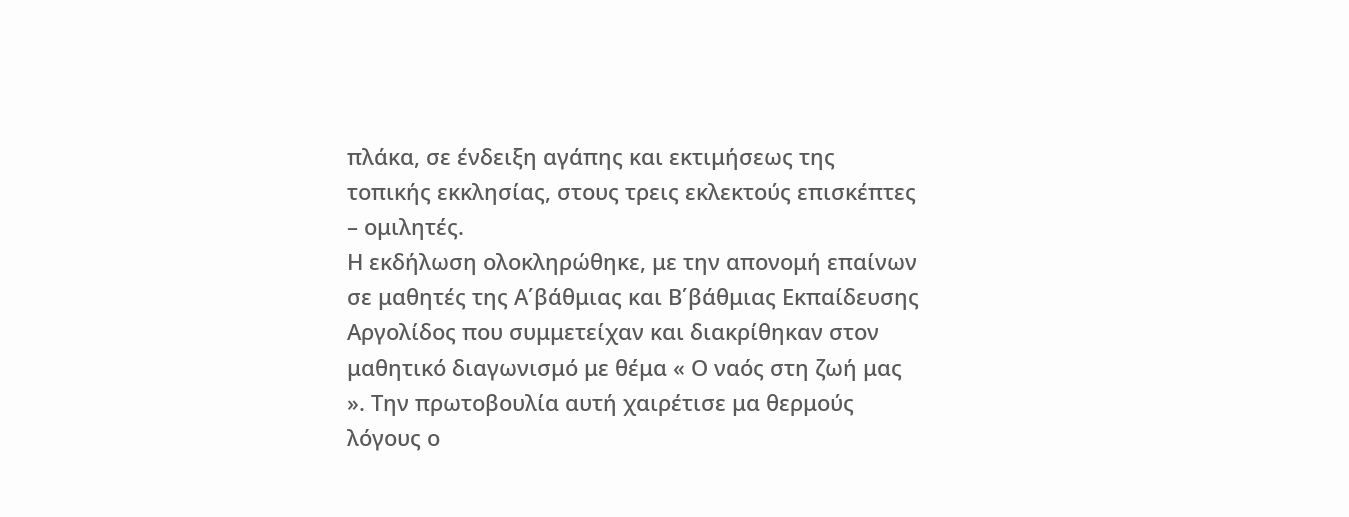πλάκα, σε ένδειξη αγάπης και εκτιμήσεως της τοπικής εκκλησίας, στους τρεις εκλεκτούς επισκέπτες – ομιλητές.
Η εκδήλωση ολοκληρώθηκε, με την απονομή επαίνων σε μαθητές της Α΄βάθμιας και Β΄βάθμιας Εκπαίδευσης Αργολίδος που συμμετείχαν και διακρίθηκαν στον μαθητικό διαγωνισμό με θέμα « Ο ναός στη ζωή μας ». Την πρωτοβουλία αυτή χαιρέτισε μα θερμούς λόγους ο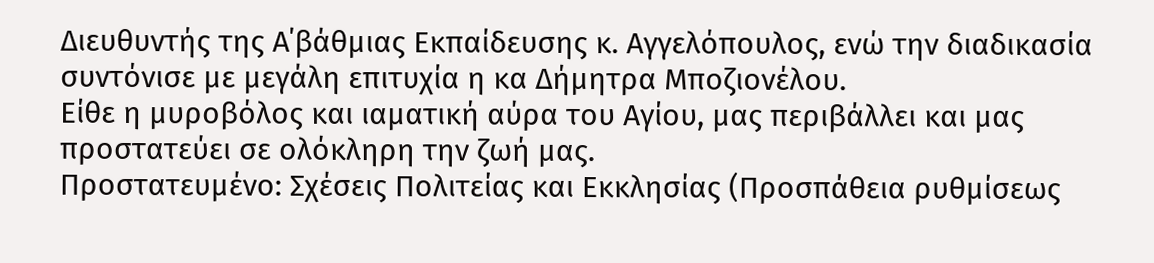Διευθυντής της Α΄βάθμιας Εκπαίδευσης κ. Αγγελόπουλος, ενώ την διαδικασία συντόνισε με μεγάλη επιτυχία η κα Δήμητρα Μποζιονέλου.
Είθε η μυροβόλος και ιαματική αύρα του Αγίου, μας περιβάλλει και μας προστατεύει σε ολόκληρη την ζωή μας.
Πρoστατευμένο: Σχέσεις Πολιτείας και Εκκλησίας (Προσπάθεια ρυθμίσεως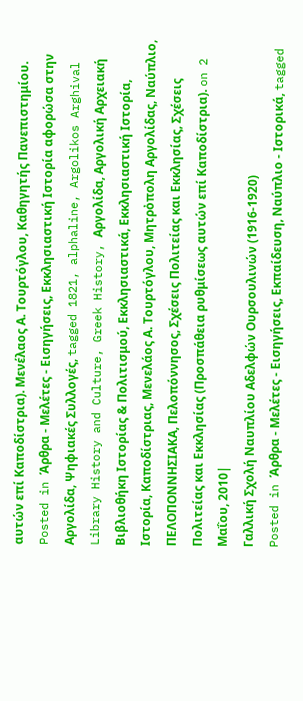αυτών επί Καποδίστρια). Μενέλαος Α. Τουρτόγλου, Καθηγητής Πανεπιστημίου.
Posted in Άρθρα - Μελέτες - Εισηγήσεις, Εκκλησιαστική Ιστορία αφορώσα στην Αργολίδα, Ψηφιακές Συλλογές, tagged 1821, alphaline, Argolikos Arghival Library History and Culture, Greek History, Αργολίδα, Αργολική Αρχειακή Βιβλιοθήκη Ιστορίας & Πολιτισμού, Εκκλησιαστικά, Εκκλησιαστική Ιστορία, Ιστορία, Καποδίστριας, Μενελάος Α. Τουρτόγλου, Μητρὀπολη Αργολίδας, Ναύπλιο, ΠΕΛΟΠΟΝΝΗΣΙΑΚΑ, Πελοπόννησος, Σχέσεις Πολιτείας και Εκκλησίας, Σχέσεις Πολιτείας και Εκκλησίας (Προσπάθεια ρυθμίσεως αυτών επί Καποδίστρια). on 2 Μαΐου, 2010|
Γαλλική Σχολή Ναυπλίου Αδελφών Ουρσουλινών (1916-1920)
Posted in Άρθρα - Μελέτες - Εισηγήσεις, Εκπαίδευση, Ναύπλιο - Ιστορικά, tagged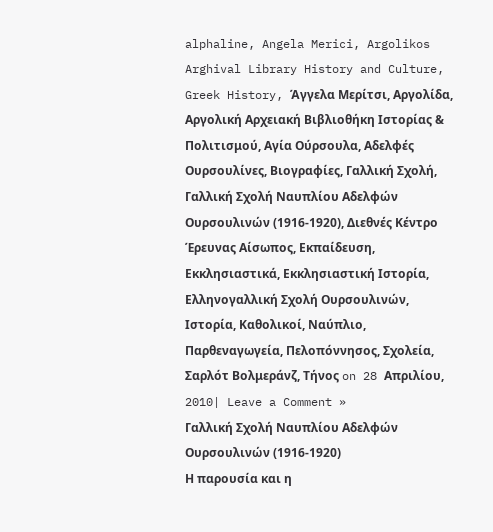alphaline, Angela Merici, Argolikos Arghival Library History and Culture, Greek History, Άγγελα Μερίτσι, Αργολίδα, Αργολική Αρχειακή Βιβλιοθήκη Ιστορίας & Πολιτισμού, Αγία Ούρσουλα, Αδελφές Ουρσουλίνες, Βιογραφίες, Γαλλική Σχολή, Γαλλική Σχολή Ναυπλίου Αδελφών Ουρσουλινών (1916-1920), Διεθνές Κέντρο Έρευνας Αίσωπος, Εκπαίδευση, Εκκλησιαστικά, Εκκλησιαστική Ιστορία, Ελληνογαλλική Σχολή Ουρσουλινών, Ιστορία, Καθολικοί, Ναύπλιο, Παρθεναγωγεία, Πελοπόννησος, Σχολεία, Σαρλότ Βολμεράνζ, Τήνος on 28 Απριλίου, 2010| Leave a Comment »
Γαλλική Σχολή Ναυπλίου Αδελφών Ουρσουλινών (1916-1920)
Η παρουσία και η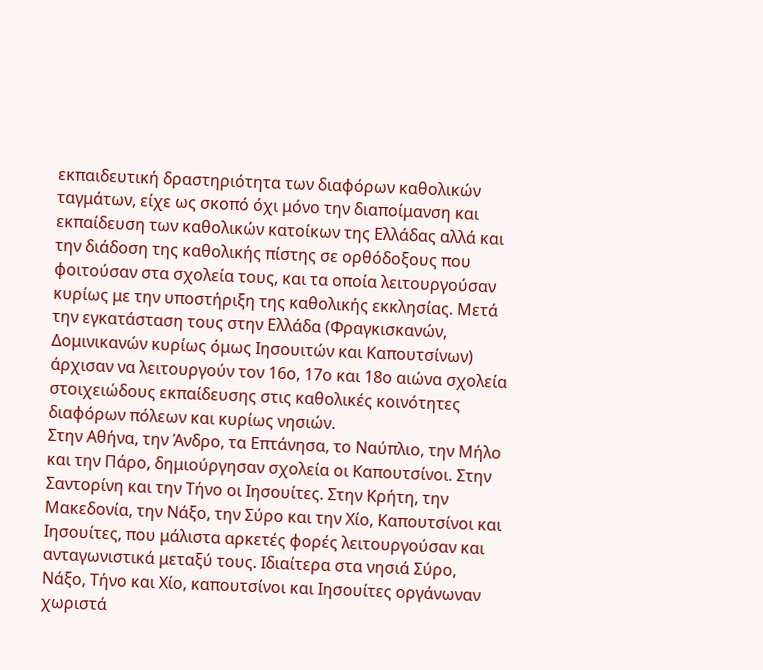εκπαιδευτική δραστηριότητα των διαφόρων καθολικών ταγμάτων, είχε ως σκοπό όχι μόνο την διαποίμανση και εκπαίδευση των καθολικών κατοίκων της Ελλάδας αλλά και την διάδοση της καθολικής πίστης σε ορθόδοξους που φοιτούσαν στα σχολεία τους, και τα οποία λειτουργούσαν κυρίως με την υποστήριξη της καθολικής εκκλησίας. Μετά την εγκατάσταση τους στην Ελλάδα (Φραγκισκανών, Δομινικανών κυρίως όμως Ιησουιτών και Καπουτσίνων) άρχισαν να λειτουργούν τον 16ο, 17ο και 18ο αιώνα σχολεία στοιχειώδους εκπαίδευσης στις καθολικές κοινότητες διαφόρων πόλεων και κυρίως νησιών.
Στην Αθήνα, την Άνδρο, τα Επτάνησα, το Ναύπλιο, την Μήλο και την Πάρο, δημιούργησαν σχολεία οι Καπουτσίνοι. Στην Σαντορίνη και την Τήνο οι Ιησουίτες. Στην Κρήτη, την Μακεδονία, την Νάξο, την Σύρο και την Χίο, Καπουτσίνοι και Ιησουίτες, που μάλιστα αρκετές φορές λειτουργούσαν και ανταγωνιστικά μεταξύ τους. Ιδιαίτερα στα νησιά Σύρο, Νάξο, Τήνο και Χίο, καπουτσίνοι και Ιησουίτες οργάνωναν χωριστά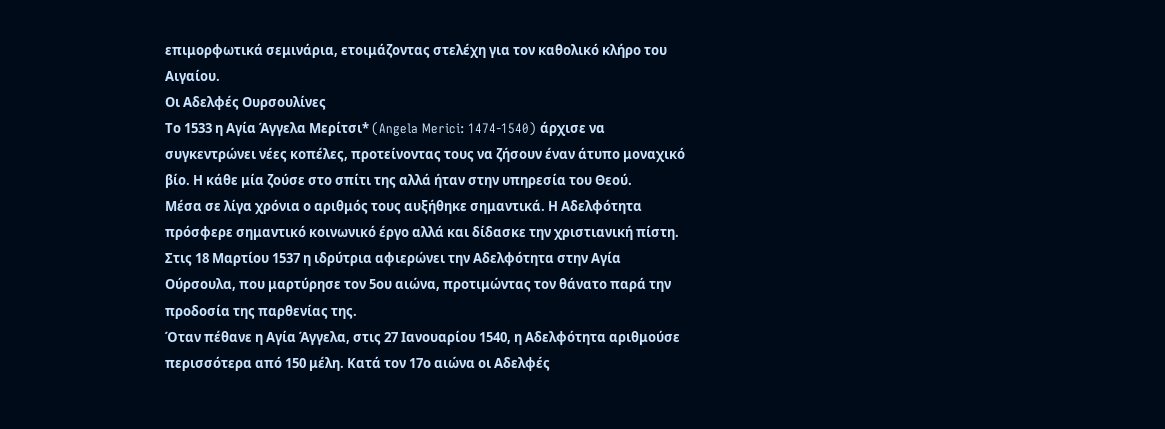επιμορφωτικά σεμινάρια, ετοιμάζοντας στελέχη για τον καθολικό κλήρο του Αιγαίου.
Οι Αδελφές Ουρσουλίνες
Το 1533 η Αγία Άγγελα Μερίτσι* (Angela Merici: 1474-1540) άρχισε να συγκεντρώνει νέες κοπέλες, προτείνοντας τους να ζήσουν έναν άτυπο μοναχικό βίο. Η κάθε μία ζούσε στο σπίτι της αλλά ήταν στην υπηρεσία του Θεού.
Μέσα σε λίγα χρόνια ο αριθμός τους αυξήθηκε σημαντικά. Η Αδελφότητα πρόσφερε σημαντικό κοινωνικό έργο αλλά και δίδασκε την χριστιανική πίστη. Στις 18 Μαρτίου 1537 η ιδρύτρια αφιερώνει την Αδελφότητα στην Αγία Ούρσουλα, που μαρτύρησε τον 5ου αιώνα, προτιμώντας τον θάνατο παρά την προδοσία της παρθενίας της.
Όταν πέθανε η Αγία Άγγελα, στις 27 Ιανουαρίου 1540, η Αδελφότητα αριθμούσε περισσότερα από 150 μέλη. Κατά τον 17ο αιώνα οι Αδελφές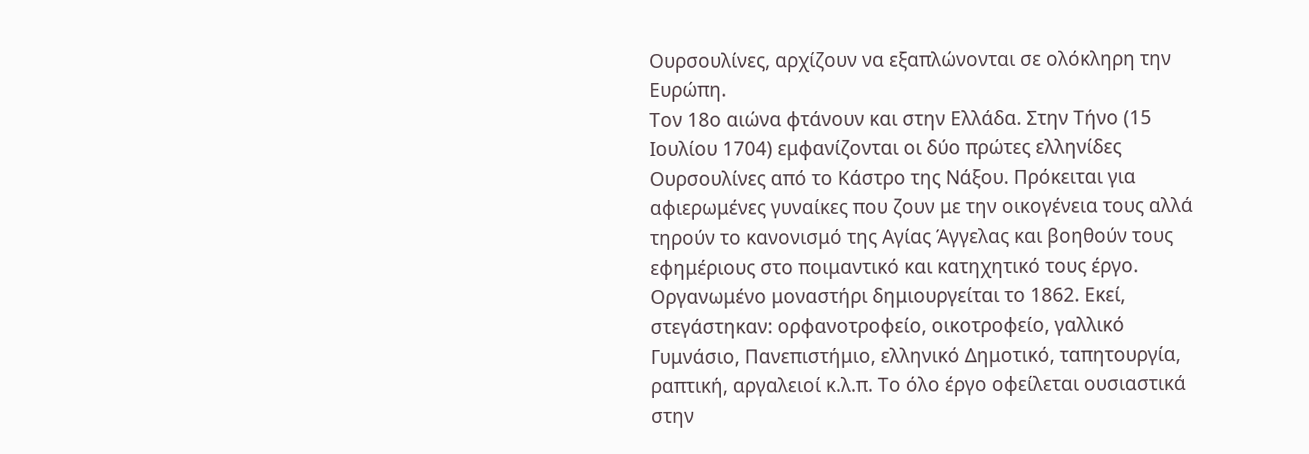Ουρσουλίνες, αρχίζουν να εξαπλώνονται σε ολόκληρη την Ευρώπη.
Τον 18ο αιώνα φτάνουν και στην Ελλάδα. Στην Τήνο (15 Ιουλίου 1704) εμφανίζονται οι δύο πρώτες ελληνίδες Ουρσουλίνες από το Κάστρο της Νάξου. Πρόκειται για αφιερωμένες γυναίκες που ζουν με την οικογένεια τους αλλά τηρούν το κανονισμό της Αγίας Άγγελας και βοηθούν τους εφημέριους στο ποιμαντικό και κατηχητικό τους έργο.
Οργανωμένο μοναστήρι δημιουργείται το 1862. Εκεί, στεγάστηκαν: ορφανοτροφείο, οικοτροφείο, γαλλικό Γυμνάσιο, Πανεπιστήμιο, ελληνικό Δημοτικό, ταπητουργία, ραπτική, αργαλειοί κ.λ.π. Το όλο έργο οφείλεται ουσιαστικά στην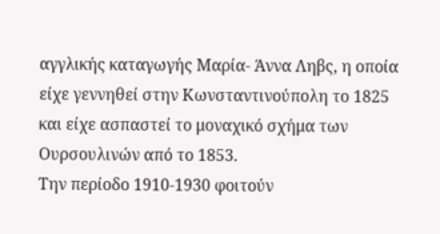αγγλικής καταγωγής Μαρία- Άννα Ληβς, η οποία είχε γεννηθεί στην Κωνσταντινούπολη το 1825 και είχε ασπαστεί το μοναχικό σχήμα των Ουρσουλινών από το 1853.
Την περίοδο 1910-1930 φοιτούν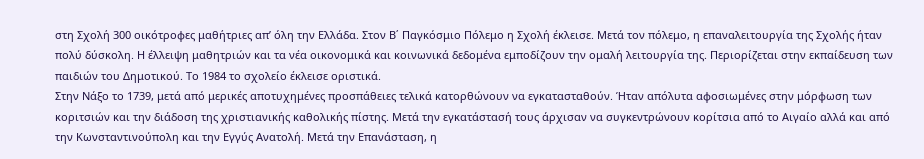στη Σχολή 300 οικότροφες μαθήτριες απ’ όλη την Ελλάδα. Στον Β΄ Παγκόσμιο Πόλεμο η Σχολή έκλεισε. Μετά τον πόλεμο, η επαναλειτουργία της Σχολής ήταν πολύ δύσκολη. Η έλλειψη μαθητριών και τα νέα οικονομικά και κοινωνικά δεδομένα εμποδίζουν την ομαλή λειτουργία της. Περιορίζεται στην εκπαίδευση των παιδιών του Δημοτικού. Το 1984 το σχολείο έκλεισε οριστικά.
Στην Νάξο το 1739, μετά από μερικές αποτυχημένες προσπάθειες τελικά κατορθώνουν να εγκατασταθούν. Ήταν απόλυτα αφοσιωμένες στην μόρφωση των κοριτσιών και την διάδοση της χριστιανικής καθολικής πίστης. Μετά την εγκατάστασή τους άρχισαν να συγκεντρώνουν κορίτσια από το Αιγαίο αλλά και από την Κωνσταντινούπολη και την Εγγύς Ανατολή. Μετά την Επανάσταση, η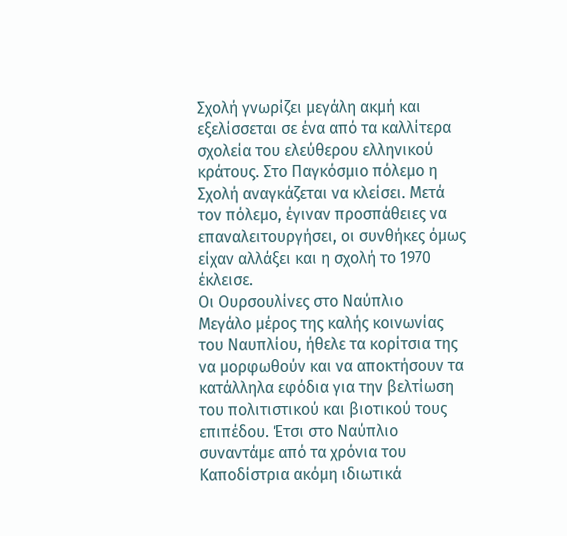Σχολή γνωρίζει μεγάλη ακμή και εξελίσσεται σε ένα από τα καλλίτερα σχολεία του ελεύθερου ελληνικού κράτους. Στο Παγκόσμιο πόλεμο η Σχολή αναγκάζεται να κλείσει. Μετά τον πόλεμο, έγιναν προσπάθειες να επαναλειτουργήσει, οι συνθήκες όμως είχαν αλλάξει και η σχολή το 1970 έκλεισε.
Οι Ουρσουλίνες στο Ναύπλιο
Μεγάλο μέρος της καλής κοινωνίας του Ναυπλίου, ήθελε τα κορίτσια της να μορφωθούν και να αποκτήσουν τα κατάλληλα εφόδια για την βελτίωση του πολιτιστικού και βιοτικού τους επιπέδου. Έτσι στο Ναύπλιο συναντάμε από τα χρόνια του Καποδίστρια ακόμη ιδιωτικά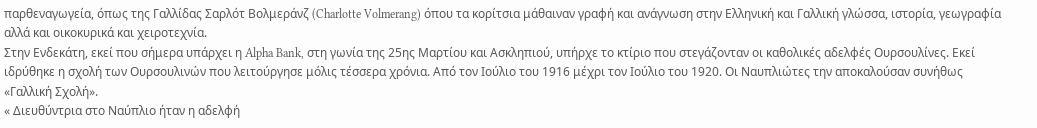παρθεναγωγεία, όπως της Γαλλίδας Σαρλότ Βολμεράνζ (Charlotte Volmerang) όπου τα κορίτσια μάθαιναν γραφή και ανάγνωση στην Ελληνική και Γαλλική γλώσσα, ιστορία, γεωγραφία αλλά και οικοκυρικά και χειροτεχνία.
Στην Ενδεκάτη, εκεί που σήμερα υπάρχει η Alpha Bank, στη γωνία της 25ης Μαρτίου και Ασκληπιού, υπήρχε το κτίριο που στεγάζονταν οι καθολικές αδελφές Ουρσουλίνες. Εκεί ιδρύθηκε η σχολή των Ουρσουλινών που λειτούργησε μόλις τέσσερα χρόνια. Από τον Ιούλιο του 1916 μέχρι τον Ιούλιο του 1920. Οι Ναυπλιώτες την αποκαλούσαν συνήθως «Γαλλική Σχολή».
« Διευθύντρια στο Ναύπλιο ήταν η αδελφή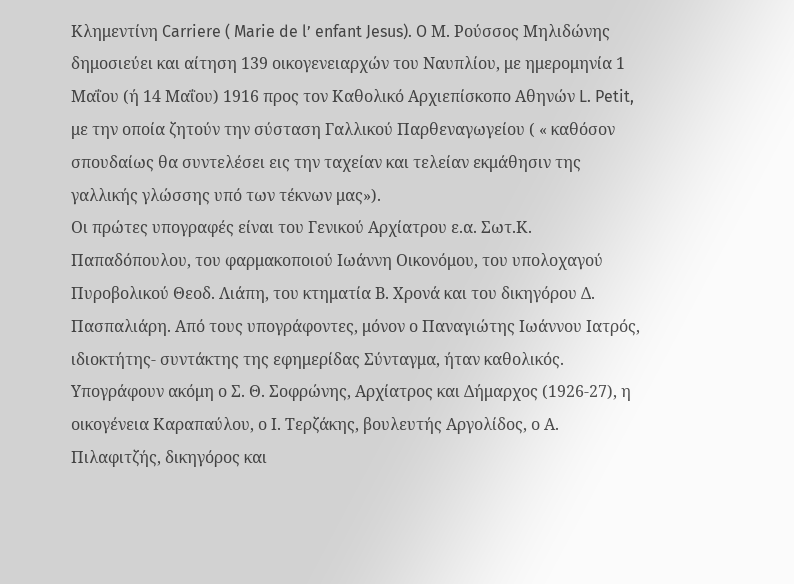Κλημεντίνη Carriere ( Marie de l’ enfant Jesus). O Μ. Ρούσσος Μηλιδώνης δημοσιεύει και αίτηση 139 οικογενειαρχών του Ναυπλίου, με ημερομηνία 1 Μαΐου (ή 14 Μαΐου) 1916 προς τον Καθολικό Αρχιεπίσκοπο Αθηνών L. Petit, με την οποία ζητούν την σύσταση Γαλλικού Παρθεναγωγείου ( « καθόσον σπουδαίως θα συντελέσει εις την ταχείαν και τελείαν εκμάθησιν της γαλλικής γλώσσης υπό των τέκνων μας»).
Οι πρώτες υπογραφές είναι του Γενικού Αρχίατρου ε.α. Σωτ.Κ. Παπαδόπουλου, του φαρμακοποιού Ιωάννη Οικονόμου, του υπολοχαγού Πυροβολικού Θεοδ. Λιάπη, του κτηματία Β. Χρονά και του δικηγόρου Δ. Πασπαλιάρη. Από τους υπογράφοντες, μόνον ο Παναγιώτης Ιωάννου Ιατρός, ιδιοκτήτης- συντάκτης της εφημερίδας Σύνταγμα, ήταν καθολικός. Υπογράφουν ακόμη ο Σ. Θ. Σοφρώνης, Αρχίατρος και Δήμαρχος (1926-27), η οικογένεια Καραπαύλου, ο Ι. Τερζάκης, βουλευτής Αργολίδος, ο Α. Πιλαφιτζής, δικηγόρος και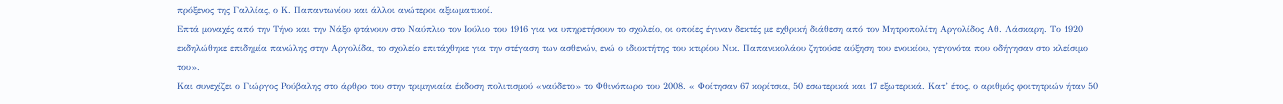πρόξενος της Γαλλίας, ο Κ. Παπαντωνίου και άλλοι ανώτεροι αξιωματικοί.
Επτά μοναχές από την Τήνο και την Νάξο φτάνουν στο Ναύπλιο τον Ιούλιο του 1916 για να υπηρετήσουν το σχολείο, οι οποίες έγιναν δεκτές με εχθρική διάθεση από τον Μητροπολίτη Αργολίδος Αθ. Λάσκαρη. Το 1920 εκδηλώθηκε επιδημία πανώλης στην Αργολίδα, το σχολείο επιτάχθηκε για την στέγαση των ασθενών, ενώ ο ιδιοκτήτης του κτιρίου Νικ. Παπανικολάου ζητούσε αύξηση του ενοικίου, γεγονότα που οδήγησαν στο κλείσιμο του».
Και συνεχίζει ο Γιώργος Ρούβαλης στο άρθρο του στην τριμηνιαία έκδοση πολιτισμού «ναύδετο» το Φθινόπωρο του 2008. « Φοίτησαν 67 κορίτσια, 50 εσωτερικά και 17 εξωτερικά. Κατ’ έτος, ο αριθμός φοιτητριών ήταν 50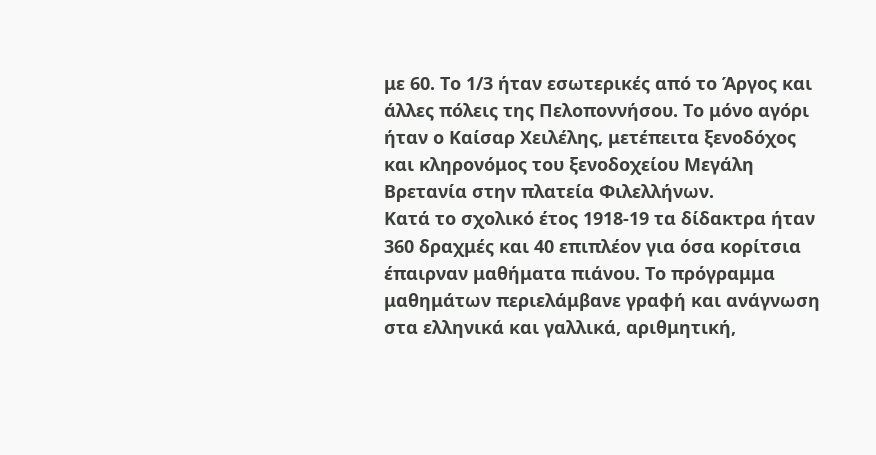με 60. Το 1/3 ήταν εσωτερικές από το Άργος και άλλες πόλεις της Πελοποννήσου. Το μόνο αγόρι ήταν ο Καίσαρ Χειλέλης, μετέπειτα ξενοδόχος και κληρονόμος του ξενοδοχείου Μεγάλη Βρετανία στην πλατεία Φιλελλήνων.
Κατά το σχολικό έτος 1918-19 τα δίδακτρα ήταν 360 δραχμές και 40 επιπλέον για όσα κορίτσια έπαιρναν μαθήματα πιάνου. Το πρόγραμμα μαθημάτων περιελάμβανε γραφή και ανάγνωση στα ελληνικά και γαλλικά, αριθμητική,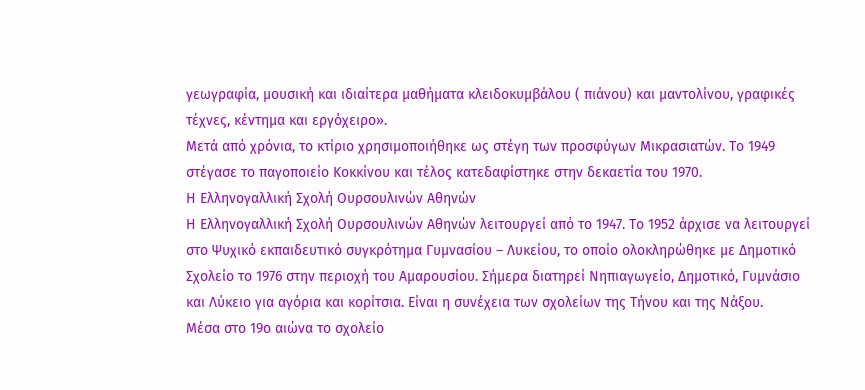γεωγραφία, μουσική και ιδιαίτερα μαθήματα κλειδοκυμβάλου ( πιάνου) και μαντολίνου, γραφικές τέχνες, κέντημα και εργόχειρο».
Μετά από χρόνια, το κτίριο χρησιμοποιήθηκε ως στέγη των προσφύγων Μικρασιατών. Το 1949 στέγασε το παγοποιείο Κοκκίνου και τέλος κατεδαφίστηκε στην δεκαετία του 1970.
Η Ελληνογαλλική Σχολή Ουρσουλινών Αθηνών
Η Ελληνογαλλική Σχολή Ουρσουλινών Αθηνών λειτουργεί από το 1947. Το 1952 άρχισε να λειτουργεί στο Ψυχικό εκπαιδευτικό συγκρότημα Γυμνασίου – Λυκείου, το οποίο ολοκληρώθηκε με Δημοτικό Σχολείο το 1976 στην περιοχή του Αμαρουσίου. Σήμερα διατηρεί Νηπιαγωγείο, Δημοτικό, Γυμνάσιο και Λύκειο για αγόρια και κορίτσια. Είναι η συνέχεια των σχολείων της Τήνου και της Νάξου.
Μέσα στο 19ο αιώνα το σχολείο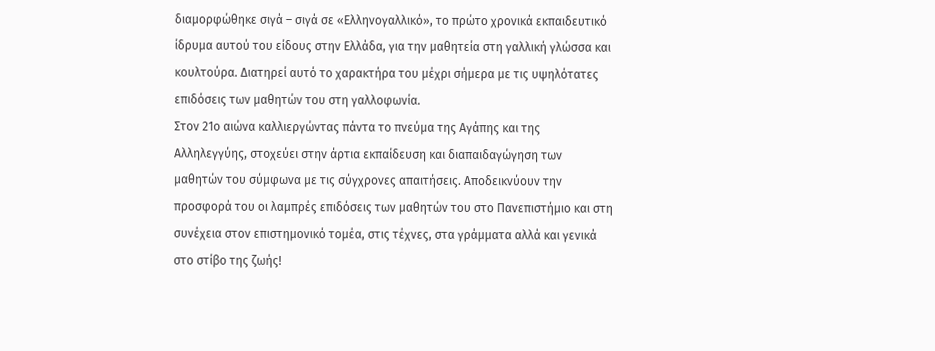διαμορφώθηκε σιγά – σιγά σε «Ελληνογαλλικό», το πρώτο χρονικά εκπαιδευτικό ίδρυμα αυτού του είδους στην Ελλάδα, για την μαθητεία στη γαλλική γλώσσα και κουλτούρα. Διατηρεί αυτό το χαρακτήρα του μέχρι σήμερα με τις υψηλότατες επιδόσεις των μαθητών του στη γαλλοφωνία.
Στον 21ο αιώνα καλλιεργώντας πάντα το πνεύμα της Αγάπης και της Αλληλεγγύης, στοχεύει στην άρτια εκπαίδευση και διαπαιδαγώγηση των μαθητών του σύμφωνα με τις σύγχρονες απαιτήσεις. Αποδεικνύουν την προσφορά του οι λαμπρές επιδόσεις των μαθητών του στο Πανεπιστήμιο και στη συνέχεια στον επιστημονικό τομέα, στις τέχνες, στα γράμματα αλλά και γενικά στο στίβο της ζωής!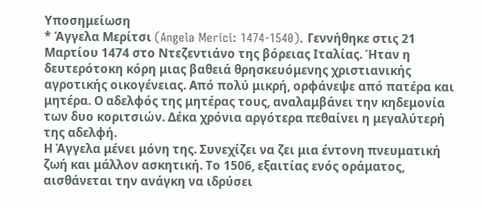Υποσημείωση
* Άγγελα Μερίτσι (Angela Merici: 1474-1540). Γεννήθηκε στις 21 Μαρτίου 1474 στο Ντεζεντιάνο της βόρειας Ιταλίας. Ήταν η δευτερότοκη κόρη μιας βαθειά θρησκευόμενης χριστιανικής αγροτικής οικογένειας. Από πολύ μικρή, ορφάνεψε από πατέρα και μητέρα. Ο αδελφός της μητέρας τους, αναλαμβάνει την κηδεμονία των δυο κοριτσιών. Δέκα χρόνια αργότερα πεθαίνει η μεγαλύτερή της αδελφή.
Η Άγγελα μένει μόνη της. Συνεχίζει να ζει μια έντονη πνευματική ζωή και μάλλον ασκητική. Το 1506, εξαιτίας ενός οράματος, αισθάνεται την ανάγκη να ιδρύσει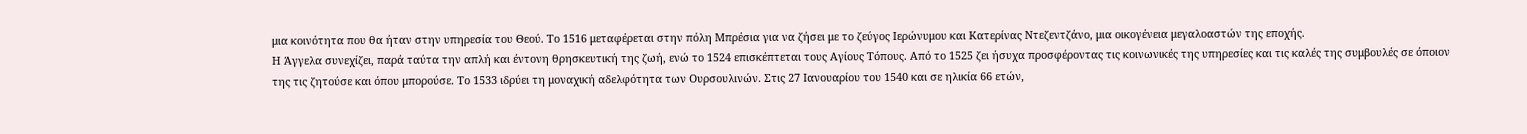μια κοινότητα που θα ήταν στην υπηρεσία του Θεού. Το 1516 μεταφέρεται στην πόλη Μπρέσια για να ζήσει με το ζεύγος Ιερώνυμου και Κατερίνας Ντεζεντζάνο, μια οικογένεια μεγαλοαστών της εποχής.
Η Άγγελα συνεχίζει, παρά ταύτα την απλή και έντονη θρησκευτική της ζωή, ενώ το 1524 επισκέπτεται τους Αγίους Τόπους. Από το 1525 ζει ήσυχα προσφέροντας τις κοινωνικές της υπηρεσίες και τις καλές της συμβουλές σε όποιον της τις ζητούσε και όπου μπορούσε. Το 1533 ιδρύει τη μοναχική αδελφότητα των Ουρσουλινών. Στις 27 Ιανουαρίου του 1540 και σε ηλικία 66 ετών,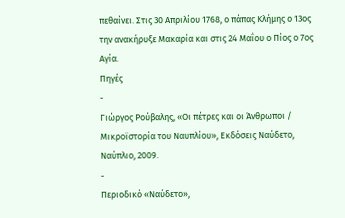πεθαίνει. Στις 30 Απριλίου 1768, ο πάπας Κλήμης ο 13ος την ανακήρυξε Μακαρία και στις 24 Μαΐου ο Πίος ο 7ος Αγία.
Πηγές
-
Γιώργος Ρούβαλης, «Οι πέτρες και οι Άνθρωποι / Μικροϊστορία του Ναυπλίου», Εκδόσεις Ναύδετο, Ναύπλιο, 2009.
-
Περιοδικό «Ναύδετο»,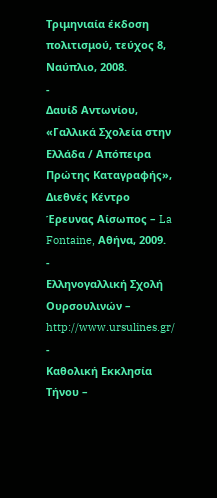Τριμηνιαία έκδοση πολιτισμού, τεύχος 8, Ναύπλιο, 2008.
-
Δαυίδ Αντωνίου, «Γαλλικά Σχολεία στην Ελλάδα / Απόπειρα Πρώτης Καταγραφής», Διεθνές Κέντρο Έρευνας Αίσωπος – La Fontaine, Αθήνα, 2009.
-
Ελληνογαλλική Σχολή Ουρσουλινών – http://www.ursulines.gr/
-
Καθολική Εκκλησία Τήνου –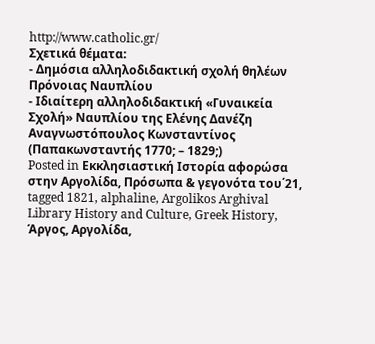http://www.catholic.gr/
Σχετικά θέματα:
- Δημόσια αλληλοδιδακτική σχολή θηλέων Πρόνοιας Ναυπλίου
- Ιδιαίτερη αλληλοδιδακτική «Γυναικεία Σχολή» Ναυπλίου της Ελένης Δανέζη
Αναγνωστόπουλος Κωνσταντίνος (Παπακωνσταντής 1770; – 1829;)
Posted in Εκκλησιαστική Ιστορία αφορώσα στην Αργολίδα, Πρόσωπα & γεγονότα του΄21, tagged 1821, alphaline, Argolikos Arghival Library History and Culture, Greek History, Άργος, Αργολίδα,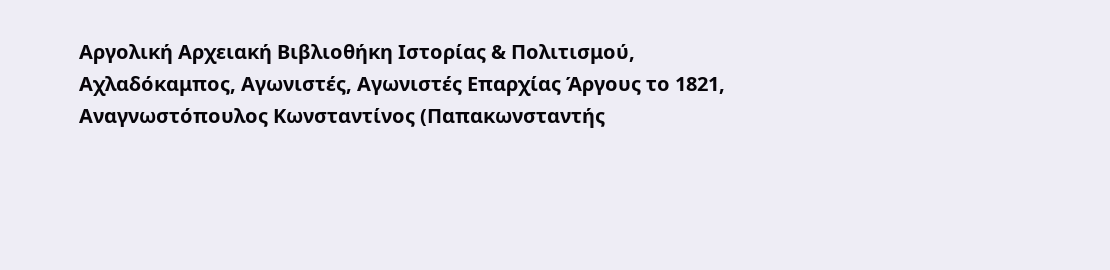Αργολική Αρχειακή Βιβλιοθήκη Ιστορίας & Πολιτισμού, Αχλαδόκαμπος, Αγωνιστές, Αγωνιστές Επαρχίας Άργους το 1821, Αναγνωστόπουλος Κωνσταντίνος (Παπακωνσταντής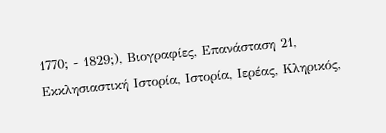1770; - 1829;), Βιογραφίες, Επανάσταση 21, Εκκλησιαστική Ιστορία, Ιστορία, Ιερέας, Κληρικός,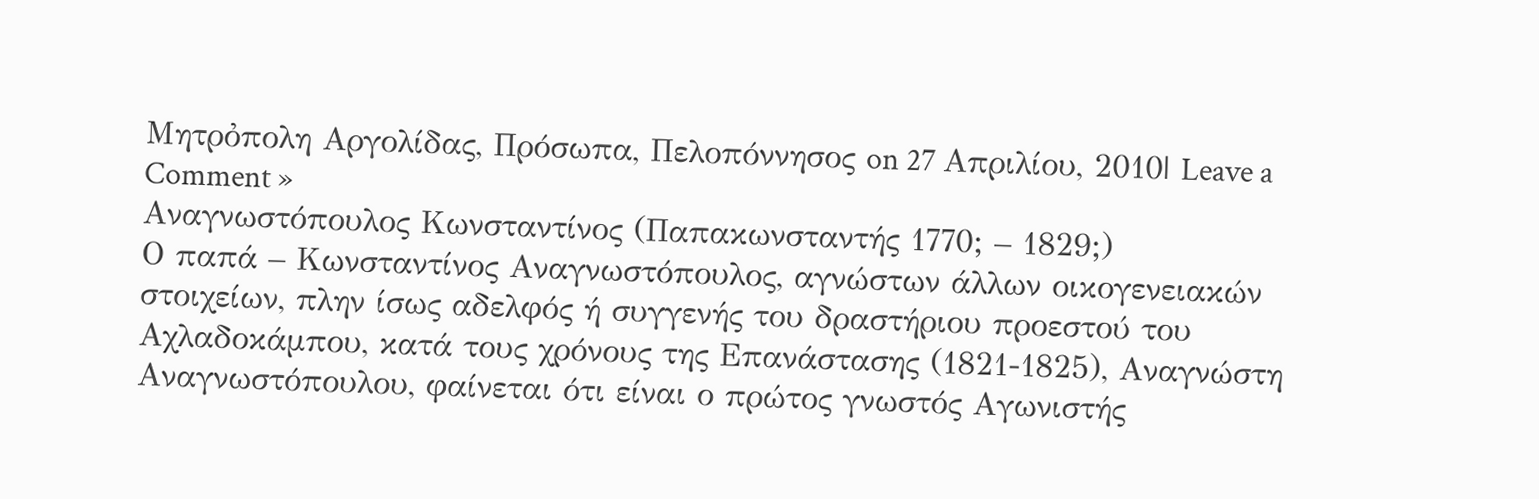Μητρὀπολη Αργολίδας, Πρόσωπα, Πελοπόννησος on 27 Απριλίου, 2010| Leave a Comment »
Αναγνωστόπουλος Κωνσταντίνος (Παπακωνσταντής 1770; – 1829;)
Ο παπά – Κωνσταντίνος Αναγνωστόπουλος, αγνώστων άλλων οικογενειακών στοιχείων, πλην ίσως αδελφός ή συγγενής του δραστήριου προεστού του Αχλαδοκάμπου, κατά τους χρόνους της Επανάστασης (1821-1825), Αναγνώστη Αναγνωστόπουλου, φαίνεται ότι είναι ο πρώτος γνωστός Αγωνιστής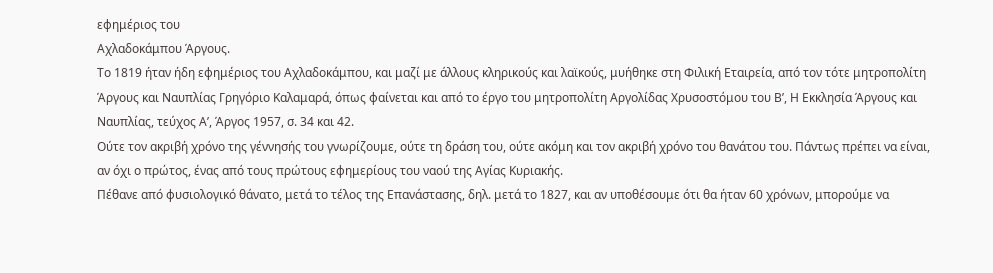εφημέριος του
Αχλαδοκάμπου Άργους.
Το 1819 ήταν ήδη εφημέριος του Αχλαδοκάμπου, και μαζί με άλλους κληρικούς και λαϊκούς, μυήθηκε στη Φιλική Εταιρεία, από τον τότε μητροπολίτη Άργους και Ναυπλίας Γρηγόριο Καλαμαρά, όπως φαίνεται και από το έργο του μητροπολίτη Αργολίδας Χρυσοστόμου του Β’, Η Εκκλησία Άργους και Ναυπλίας, τεύχος Α’, Άργος 1957, σ. 34 και 42.
Ούτε τον ακριβή χρόνο της γέννησής του γνωρίζουμε, ούτε τη δράση του, ούτε ακόμη και τον ακριβή χρόνο του θανάτου του. Πάντως πρέπει να είναι, αν όχι ο πρώτος, ένας από τους πρώτους εφημερίους του ναού της Αγίας Κυριακής.
Πέθανε από φυσιολογικό θάνατο, μετά το τέλος της Επανάστασης, δηλ. μετά το 1827, και αν υποθέσουμε ότι θα ήταν 60 χρόνων, μπορούμε να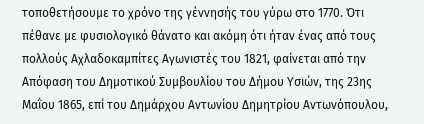τοποθετήσουμε το χρόνο της γέννησής του γύρω στο 1770. Ότι πέθανε με φυσιολογικό θάνατο και ακόμη ότι ήταν ένας από τους πολλούς Αχλαδοκαμπίτες Αγωνιστές του 1821, φαίνεται από την Απόφαση του Δημοτικού Συμβουλίου του Δήμου Υσιών, της 23ης Μαΐου 1865, επί του Δημάρχου Αντωνίου Δημητρίου Αντωνόπουλου,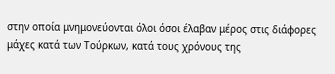στην οποία μνημονεύονται όλοι όσοι έλαβαν μέρος στις διάφορες μάχες κατά των Τούρκων, κατά τους χρόνους της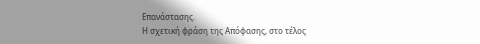Επανάστασης.
Η σχετική φράση της Απόφασης, στο τέλος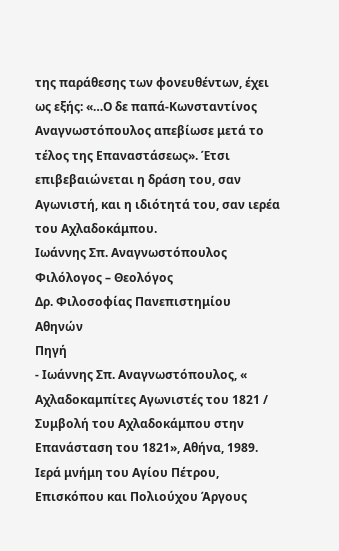της παράθεσης των φονευθέντων, έχει ως εξής: «…Ο δε παπά-Κωνσταντίνος Αναγνωστόπουλος απεβίωσε μετά το τέλος της Επαναστάσεως». Έτσι επιβεβαιώνεται η δράση του, σαν Αγωνιστή, και η ιδιότητά του, σαν ιερέα του Αχλαδοκάμπου.
Ιωάννης Σπ. Αναγνωστόπουλος
Φιλόλογος – Θεολόγος
Δρ. Φιλοσοφίας Πανεπιστημίου Αθηνών
Πηγή
- Ιωάννης Σπ. Αναγνωστόπουλος, « Αχλαδοκαμπίτες Αγωνιστές του 1821 / Συμβολή του Αχλαδοκάμπου στην Επανάσταση του 1821», Αθήνα, 1989.
Ιερά μνήμη του Αγίου Πέτρου, Επισκόπου και Πολιούχου Άργους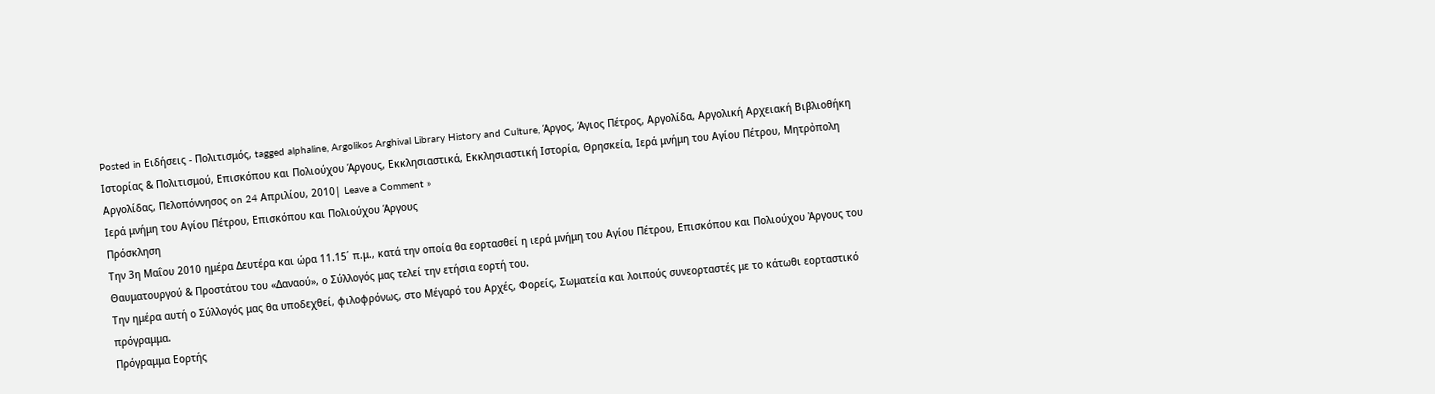Posted in Ειδήσεις - Πολιτισμός, tagged alphaline, Argolikos Arghival Library History and Culture, Άργος, Άγιος Πέτρος, Αργολίδα, Αργολική Αρχειακή Βιβλιοθήκη Ιστορίας & Πολιτισμού, Επισκόπου και Πολιούχου Άργους, Εκκλησιαστικά, Εκκλησιαστική Ιστορία, Θρησκεία, Ιερά μνήμη του Αγίου Πέτρου, Μητρὀπολη Αργολίδας, Πελοπόννησος on 24 Απριλίου, 2010| Leave a Comment »
Ιερά μνήμη του Αγίου Πέτρου, Επισκόπου και Πολιούχου Άργους
Πρόσκληση
Την 3η Μαΐου 2010 ημέρα Δευτέρα και ώρα 11.15΄ π.μ., κατά την οποία θα εορτασθεί η ιερά μνήμη του Αγίου Πέτρου, Επισκόπου και Πολιούχου Ἀργους του Θαυματουργού & Προστάτου του «Δαναού», ο Σύλλογός μας τελεί την ετήσια εορτή του.
Την ημέρα αυτή ο Σύλλογός μας θα υποδεχθεί, φιλοφρόνως, στο Μέγαρό του Αρχές, Φορείς, Σωματεία και λοιπούς συνεορταστές με το κάτωθι εορταστικό πρόγραμμα.
Πρόγραμμα Εορτής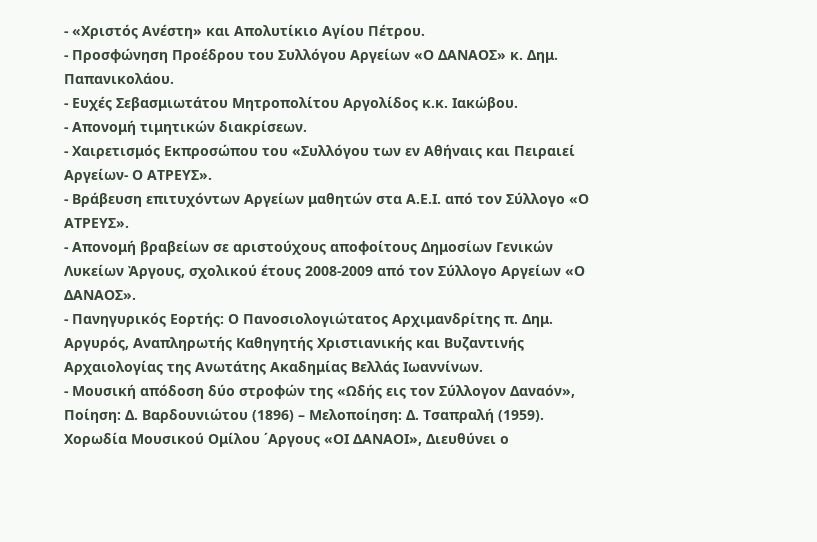- «Χριστός Ανέστη» και Απολυτίκιο Αγίου Πέτρου.
- Προσφώνηση Προέδρου του Συλλόγου Αργείων «Ο ΔΑΝΑΟΣ» κ. Δημ. Παπανικολάου.
- Ευχές Σεβασμιωτάτου Μητροπολίτου Αργολίδος κ.κ. Ιακώβου.
- Απονομή τιμητικών διακρίσεων.
- Χαιρετισμός Εκπροσώπου του «Συλλόγου των εν Αθήναις και Πειραιεί Αργείων- Ο ΑΤΡΕΥΣ».
- Βράβευση επιτυχόντων Αργείων μαθητών στα Α.Ε.Ι. από τον Σύλλογο «Ο ΑΤΡΕΥΣ».
- Απονομή βραβείων σε αριστούχους αποφοίτους Δημοσίων Γενικών Λυκείων Ἀργους, σχολικού έτους 2008-2009 από τον Σύλλογο Αργείων «Ο ΔΑΝΑΟΣ».
- Πανηγυρικός Εορτής: Ο Πανοσιολογιώτατος Αρχιμανδρίτης π. Δημ. Αργυρός, Αναπληρωτής Καθηγητής Χριστιανικής και Βυζαντινής Αρχαιολογίας της Ανωτάτης Ακαδημίας Βελλάς Ιωαννίνων.
- Μουσική απόδοση δύο στροφών της «Ωδής εις τον Σύλλογον Δαναόν», Ποίηση: Δ. Βαρδουνιώτου (1896) – Μελοποίηση: Δ. Τσαπραλή (1959). Χορωδία Μουσικού Ομίλου ΄Αργους «ΟΙ ΔΑΝΑΟΙ», Διευθύνει ο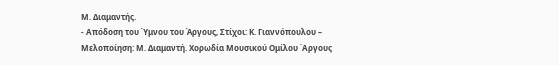Μ. Διαμαντής.
- Απόδοση του Ύμνου του Άργους, Στίχοι: Κ. Γιαννόπουλου – Μελοποίηση: Μ. Διαμαντή. Χορωδία Μουσικού Ομίλου ΄Αργους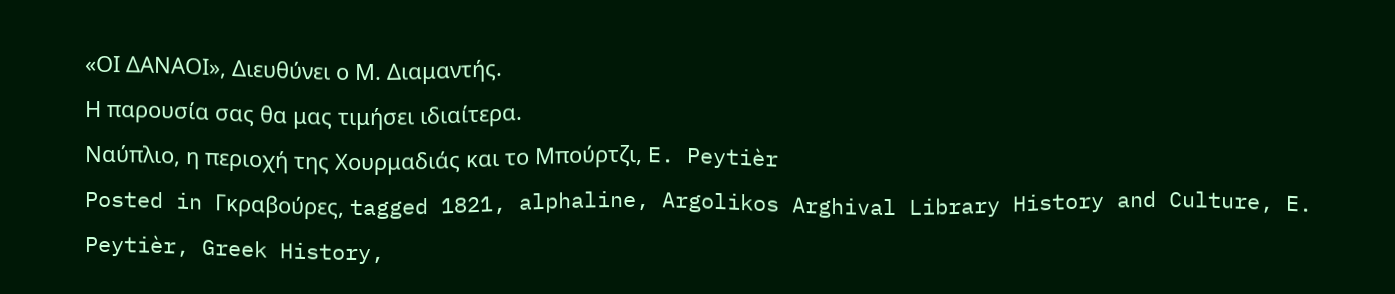«ΟΙ ΔΑΝΑΟΙ», Διευθύνει ο Μ. Διαμαντής.
Η παρουσία σας θα μας τιμήσει ιδιαίτερα.
Ναύπλιο, η περιοχή της Χουρμαδιάς και το Μπούρτζι, E. Peytièr
Posted in Γκραβούρες, tagged 1821, alphaline, Argolikos Arghival Library History and Culture, E. Peytièr, Greek History,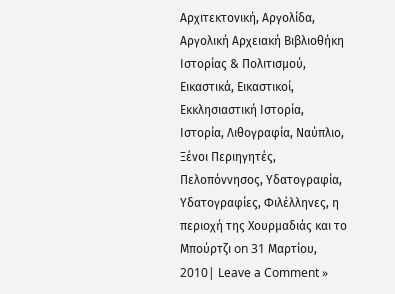Αρχιτεκτονική, Αργολίδα, Αργολική Αρχειακή Βιβλιοθήκη Ιστορίας & Πολιτισμού, Εικαστικά, Εικαστικοί, Εκκλησιαστική Ιστορία, Ιστορία, Λιθογραφία, Ναύπλιο, Ξένοι Περιηγητές, Πελοπόννησος, Υδατογραφία, Υδατογραφίες, Φιλέλληνες, η περιοχή της Χουρμαδιάς και το Μπούρτζι on 31 Μαρτίου, 2010| Leave a Comment »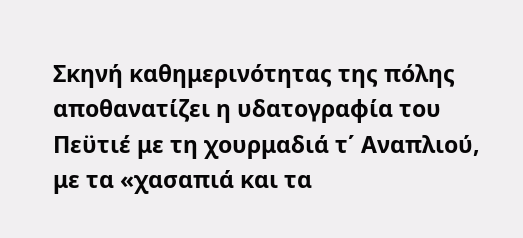Σκηνή καθημερινότητας της πόλης αποθανατίζει η υδατογραφία του Πεϋτιέ με τη χουρμαδιά τ΄ Αναπλιού, με τα «χασαπιά και τα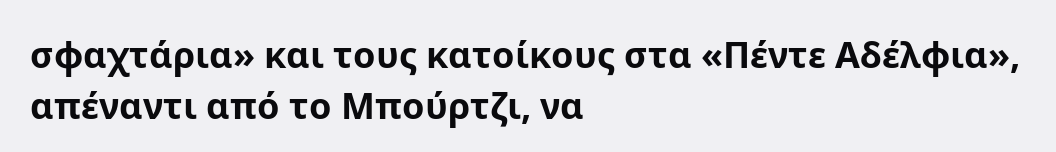σφαχτάρια» και τους κατοίκους στα «Πέντε Αδέλφια», απέναντι από το Μπούρτζι, να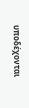υποδέχονται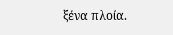ξένα πλοία.